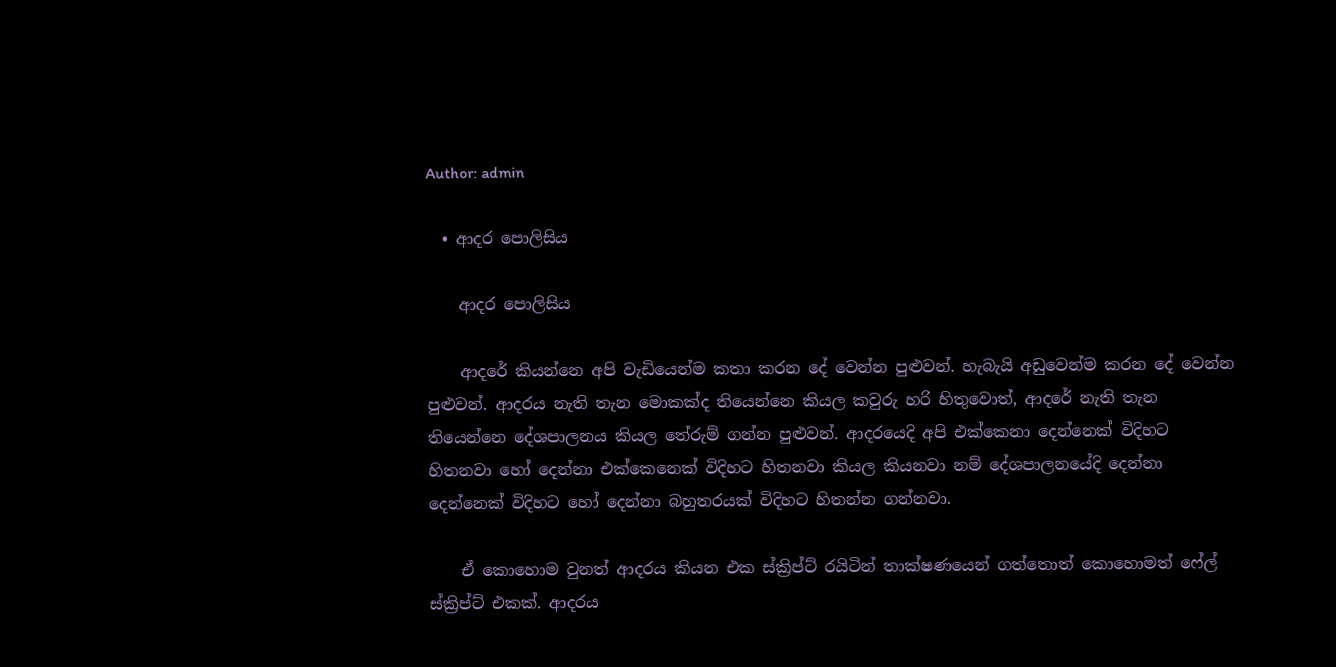Author: admin

  • ආදර පොලිසිය

    ආදර පොලිසිය

    ආදරේ කියන්නෙ අපි වැඩියෙන්ම කතා කරන දේ වෙන්න පුළුවන්. හැබැයි අඩුවෙන්ම කරන දේ වෙන්න පුළුවන්. ආදරය නැති තැන මොකක්ද තියෙන්නෙ කියල කවුරු හරි හිතුවොත්, ආදරේ නැති තැන තියෙන්නෙ දේශපාලනය කියල තේරුම් ගන්න පුළුවන්. ආදරයෙදි අපි එක්කෙනා දෙන්නෙක් විදිහට හිතනවා හෝ දෙන්නා එක්කෙනෙක් විදිහට හිතනවා කියල කියනවා නම් දේශපාලනයේදි දෙන්නා දෙන්නෙක් විදිහට හෝ දෙන්නා බහුතරයක් විදිහට හිතන්න ගන්නවා.

    ඒ කොහොම වුනත් ආදරය කියන එක ස්ක්‍රිප්ට් රයිටින් තාක්ෂණයෙන් ගත්තොත් කොහොමත් ෆේල් ස්ක්‍රිප්ට් එකක්. ආදරය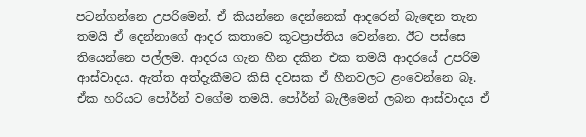පටන්ගන්නෙ උපරිමෙන්. ඒ කියන්නෙ දෙන්නෙක් ආදරෙන් බැඳෙන තැන තමයි ඒ දෙන්නාගේ ආදර කතාවෙ කූටප්‍රාප්තිය වෙන්නෙ. ඊට පස්සෙ තියෙන්නෙ පල්ලම. ආදරය ගැන හීන දකින එක තමයි ආදරයේ උපරිම ආස්වාදය. ඇත්ත අත්දැකීමට කිසි දවසක ඒ හීනවලට ළංවෙන්නෙ බෑ. ඒක හරියට පෝර්න් වගේම තමයි. පෝර්න් බැලීමෙන් ලබන ආස්වාදය ඒ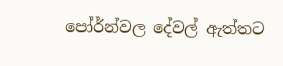පෝර්න්වල දේවල් ඇත්තට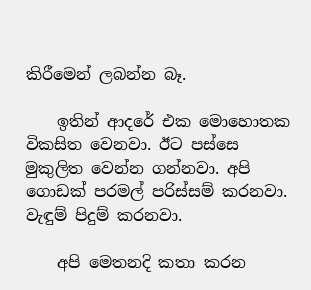කිරීමෙන් ලබන්න බෑ.

    ඉතින් ආදරේ එක මොහොතක විකසිත වෙනවා. ඊට පස්සෙ මුකුලිත වෙන්න ගන්නවා. අපි ගොඩක් පරමල් පරිස්සම් කරනවා. වැඳුම් පිදුම් කරනවා.

    අපි මෙතනදි කතා කරන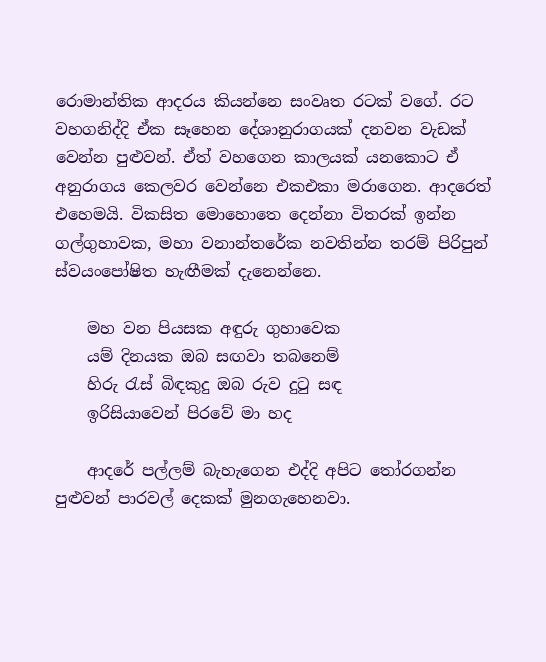රොමාන්තික ආදරය කියන්නෙ සංවෘත රටක් වගේ. රට වහගනිද්දි ඒක සෑහෙන දේශානුරාගයක් දනවන වැඩක් වෙන්න පුළුවන්. ඒත් වහගෙන කාලයක් යනකොට ඒ අනුරාගය කෙලවර වෙන්නෙ එකඑකා මරාගෙන. ආදරෙත් එහෙමයි. විකසිත මොහොතෙ දෙන්නා විතරක් ඉන්න ගල්ගුහාවක, මහා වනාන්තරේක නවතින්න තරම් පිරිපුන් ස්වයංපෝෂිත හැඟීමක් දැනෙන්නෙ.

    මහ වන පියසක අඳුරු ගුහාවෙක
    යම් දිනයක ඔබ සඟවා තබනෙම්
    හිරු රැස් බිඳකුදු ඔබ රුව දුටු සඳ
    ඉරිසියාවෙන් පිරවේ මා හද

    ආදරේ පල්ලම් බැහැගෙන එද්දි අපිට තෝරගන්න පුළුවන් පාරවල් දෙකක් මුනගැහෙනවා.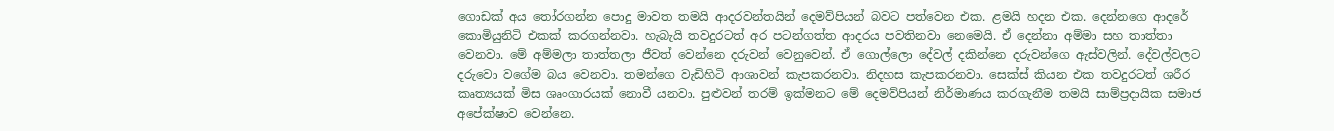ගොඩක් අය තෝරගන්න පොදු මාවත තමයි ආදරවන්තයින් දෙමව්පියන් බවට පත්වෙන එක. ළමයි හදන එක. දෙන්නගෙ ආදරේ කොමියුනිටි එකක් කරගන්නවා. හැබැයි තවදුරටත් අර පටන්ගත්ත ආදරය පවතිනවා නෙමෙයි. ඒ දෙන්නා අම්මා සහ තාත්තා වෙනවා. මේ අම්මලා තාත්තලා ජීවත් වෙන්නෙ දරුවන් වෙනුවෙන්. ඒ ගොල්ලො දේවල් දකින්නෙ දරුවන්ගෙ ඇස්වලින්. දේවල්වලට දරුවො වගේම බය වෙනවා. තමන්ගෙ වැඩිහිටි ආශාවන් කැපකරනවා. නිදහස කැපකරනවා. සෙක්ස් කියන එක තවදුරටත් ශරීර කෘත්‍යයක් මිස ශෘංගාරයක් නොවී යනවා. පුළුවන් තරම් ඉක්මනට මේ දෙමව්පියන් නිර්මාණය කරගැනීම තමයි සාම්ප්‍රදායික සමාජ අපේක්ෂාව වෙන්නෙ.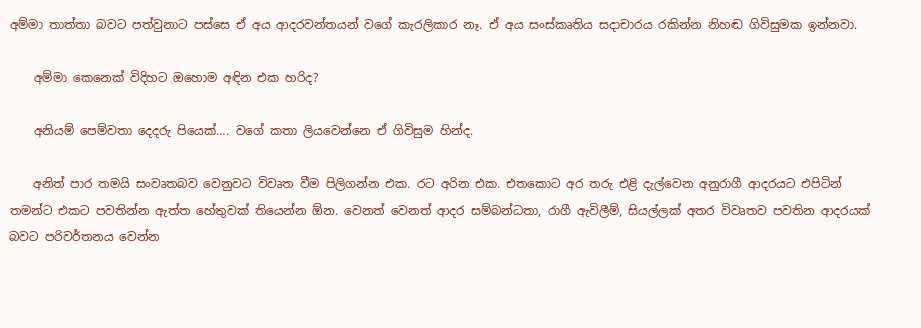අම්මා තාත්තා බවට පත්වුනාට පස්සෙ ඒ අය ආදරවන්තයන් වගේ කැරලිකාර නෑ. ඒ අය සංස්කෘතිය සදාචාරය රකින්න නිහඬ ගිවිසුමක ඉන්නවා.

    අම්මා කෙනෙක් විදිහට ඔහොම අඳින එක හරිද?

    අනියම් පෙම්වතා දෙදරු පියෙක්…. වගේ කතා ලියවෙන්නෙ ඒ ගිවිසුම හින්ද.

    අනිත් පාර තමයි සංවෘතබව වෙනුවට විවෘත වීම පිලිගන්න එක. රට අරින එක. එතකොට අර තරු එළි දැල්වෙන අනුරාගී ආදරයට එපිටින් තමන්ට එකට පවතින්න ඇත්ත හේතුවක් තියෙන්න ඕන. වෙනත් වෙනත් ආදර සම්බන්ධතා, රාගී ඇවිලීම්, සියල්ලක් අතර විවෘතව පවතින ආදරයක් බවට පරිවර්තනය වෙන්න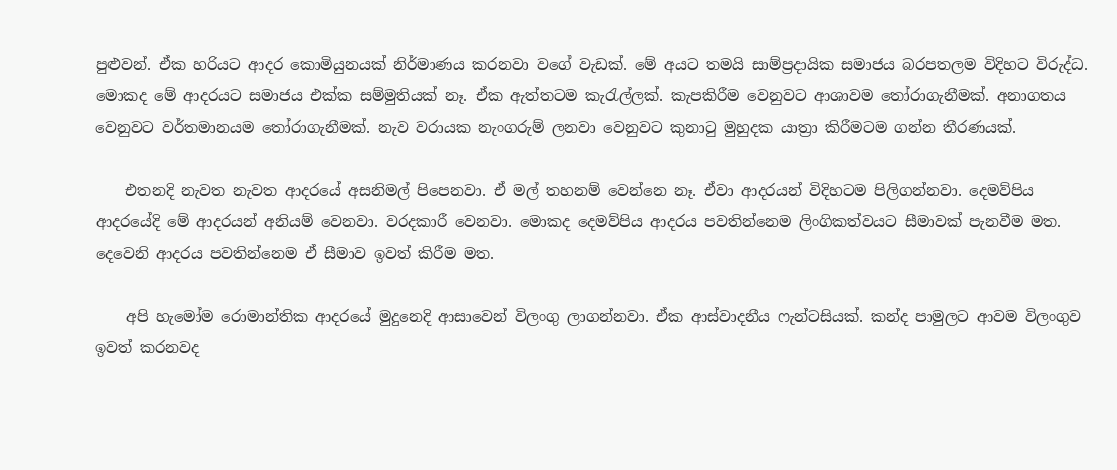පුළුවන්. ඒක හරියට ආදර කොමියුනයක් නිර්මාණය කරනවා වගේ වැඩක්. මේ අයට තමයි සාම්ප්‍රදායික සමාජය බරපතලම විදිහට විරුද්ධ. මොකද මේ ආදරයට සමාජය එක්ක සම්මුතියක් නෑ. ඒක ඇත්තටම කැරැල්ලක්. කැපකිරීම වෙනුවට ආශාවම තෝරාගැනීමක්. අනාගතය වෙනුවට වර්තමානයම තෝරාගැනීමක්. නැව වරායක නැංගරුම් ලනවා වෙනුවට කුනාටු මුහුදක යාත්‍රා කිරීමටම ගන්න තීරණයක්.

    එතනදි නැවත නැවත ආදරයේ අසනිමල් පිපෙනවා. ඒ මල් තහනම් වෙන්නෙ නෑ. ඒවා ආදරයන් විදිහටම පිලිගන්නවා. දෙමව්පිය ආදරයේදි මේ ආදරයන් අනියම් වෙනවා. වරදකාරී වෙනවා. මොකද දෙමව්පිය ආදරය පවතින්නෙම ලිංගිකත්වයට සීමාවක් පැනවීම මත. දෙවෙනි ආදරය පවතින්නෙම ඒ සීමාව ඉවත් කිරීම මත.

    අපි හැමෝම රොමාන්තික ආදරයේ මුදුනෙදි ආසාවෙන් විලංගු ලාගන්නවා. ඒක ආස්වාදනීය ෆැන්ටසියක්. කන්ද පාමුලට ආවම විලංගුව ඉවත් කරනවද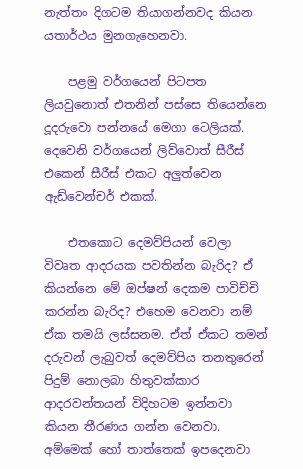නැත්තං දිගටම තියාගන්නවද කියන යතාර්ථය මුනගැහෙනවා.

    පළමු වර්ගයෙන් පිටපත ලියවුනොත් එතනින් පස්සෙ තියෙන්නෙ දූදරුවො පන්නයේ මෙගා ටෙලියක්. දෙවෙනි වර්ගයෙන් ලිව්වොත් සීරීස් එකෙන් සීරීස් එකට අලුත්වෙන ඇඩ්වෙන්චර් එකක්.

    එතකොට දෙමව්පියන් වෙලා විවෘත ආදරයක පවතින්න බැරිද? ඒ කියන්නෙ මේ ඔප්ෂන් දෙකම පාවිච්චි කරන්න බැරිද? එහෙම වෙනවා නම් ඒක තමයි ලස්සනම. ඒත් ඒකට තමන් දරුවන් ලැබුවත් දෙමව්පිය තනතුරෙන් පිදුම් නොලබා හිතුවක්කාර ආදරවන්තයන් විදිහටම ඉන්නවා කියන තීරණය ගන්න වෙනවා. අම්මෙක් හෝ තාත්තෙක් ඉපදෙනවා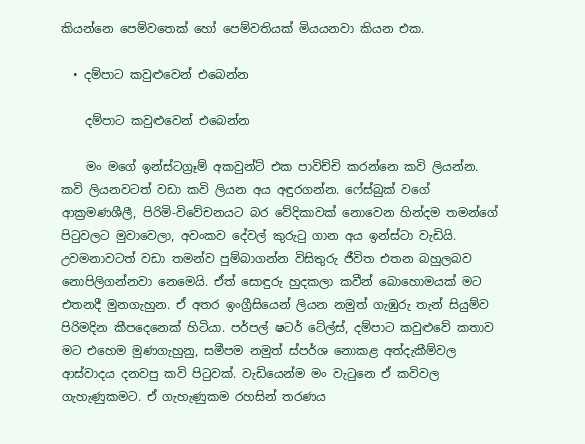කියන්නෙ පෙම්වතෙක් හෝ පෙම්වතියක් මියයනවා කියන එක.

  • දම්පාට කවුළුවෙන් එබෙන්න

    දම්පාට කවුළුවෙන් එබෙන්න

    මං මගේ ඉන්ස්ටග්‍රෑම් අකවුන්ට් එක පාවිච්චි කරන්නෙ කවි ලියන්න. කවි ලියනවටත් වඩා කවි ලියන අය අඳුරගන්න. ෆේස්බුක් වගේ ආක්‍රමණශීලී, පිරිමි-විවේචනයට බර වේදිකාවක් නොවෙන හින්දම තමන්ගේ පිටුවලට මුවාවෙලා, අවංකව දේවල් කුරුටු ගාන අය ඉන්ස්ටා වැඩියි. උවමනාවටත් වඩා තමන්ව පුම්බාගන්න විසිතුරු ජීවිත එතන බහුලබව නොපිලිගන්නවා නෙමෙයි. ඒත් සොඳුරු හුදකලා කවීන් බොහොමයක් මට එතනදී මුනගැහුන. ඒ අතර ඉංග්‍රීසියෙන් ලියන නමුත් ගැඹුරු තැන් සියුම්ව පිරිමදින කීපදෙනෙක් හිටියා. පර්පල් ෂටර් ටේල්ස්, දම්පාට කවුළුවේ කතාව මට එහෙම මුණගැහුනු, සමීපම නමුත් ස්පර්ශ නොකළ අත්දැකීම්වල ආස්වාදය දනවපු කවි පිටුවක්. වැඩියෙන්ම මං වැටුනෙ ඒ කවිවල ගැහැණුකමට. ඒ ගැහැණුකම රහසින් තරණය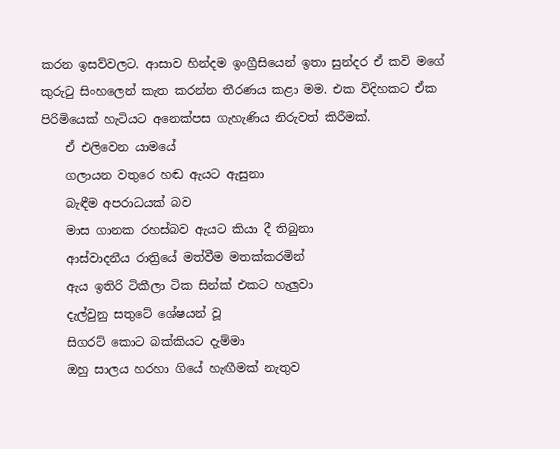කරන ඉසව්වලට. ආසාව හින්දම ඉංග්‍රීසියෙන් ඉතා සුන්දර ඒ කවි මගේ කුරුටු සිංහලෙන් කැත කරන්න තීරණය කළා මම. එක විදිහකට ඒක පිරිමියෙක් හැටියට අනෙක්පස ගැහැණිය නිරුවත් කිරීමක්.
    ඒ එලිවෙන යාමයේ
    ගලායන වතුරෙ හඬ ඇයට ඇසුනා
    බැඳීම අපරාධයක් බව
    මාස ගානක රහස්බව ඇයට කියා දී තිබුනා
    ආස්වාදනීය රාත්‍රි‍යේ මත්වීම මතක්කරමින්
    ඇය ඉතිරි ටිකීලා ටික සින්ක් එකට හැලුවා
    දැල්වුනු සතුටේ ශේෂයන් වූ
    සිගරට් කොට බක්කියට දැම්මා
    ඔහු සාලය හරහා ගියේ හැඟීමක් නැතුව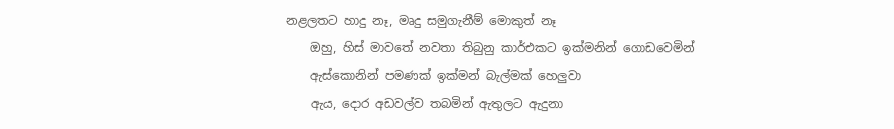නළලතට හාදු නෑ, මෘදු සමුගැනීම් මොකුත් නෑ
    ඔහු, හිස් මාවතේ නවතා තිබුනු කාර්එකට ඉක්මනින් ගොඩ‍වෙමින්
    ඇස්කොනින් පමණක් ඉක්මන් බැල්මක් හෙලුවා
    ඇය, දොර අඩවල්ව තබමින් ඇතුලට ඇදුනා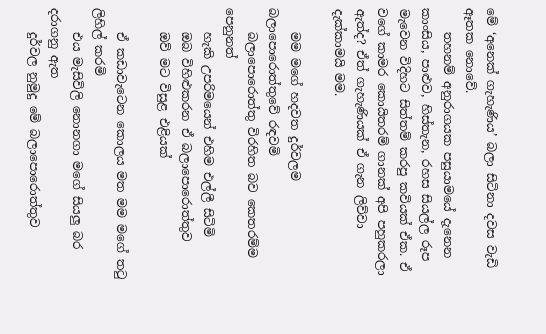මේ ‘අනෙක් ගැහැණිය’ බලා සිටිනා දවස වැඩි ඈතක නොවේ.
    තහනම් අනුරාගයක පසුයාමයේ දැනෙන කාංසිය, පාළුව, හිස්තැන, රහස සියල්ල රූප මැවෙන විදිහට සිත්තම් කරපු කවියක් ඒක. ඒ වගේ කාමර කොයිතරම් ගානක් අපි පහුකරලා ඇත්ද? ඒත් ගැහැණියක් ඒ ගැන ලිව්වා දැක්කාමයි මම.

    මම මගේ හදවත දුර්වලම බලාපොරොත්තුවේ රඳවමි
    බලාපොරොත්තු විරහිත බව කෙතරම්ම පෙනුනත්
    හැකි උපරිමයෙන් එහිම එල්ලී සිටිමි
    ඔබ විහිළුකරන ඒ බලාපොරොත්තුව
    ඔව් මට විසුළ එළියක්

    ඒ කඩාවැටෙන කොලය මත මම මගේ තටු ලිහිල් කරමි
    එය මැසිවිලි නොනගා මගේ සියලු බර දරාගනු ඇත
    දුර්වල නුමුදු මේ බලාපොරොත්තුව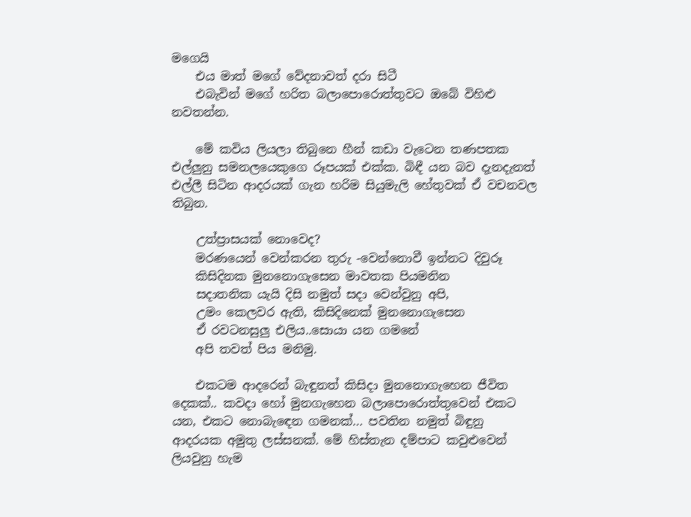මගෙයි
    එය මාත් මගේ වේදනාවත් දරා සිටී
    එබැවින් මගේ හරිත බලාපොරොත්තුවට ඔබේ විහිළු නවතන්න.

    මේ කවිය ලියලා තිබුනෙ හීන් කඩා වැටෙන තණපතක එල්ලුනු සමනලයෙකුගෙ රූපයක් එක්ක. බිඳී යන බව දැනදැනත් එල්ලී සිටින ආදරයක් ගැන හරිම සියුමැලි හේතුවක් ඒ වචනවල තිබුන.

    උත්ප්‍රාසයක් නොවෙද?
    මරණයෙන් වෙන්කරන තුරු -වෙන්නොවී ඉන්නට දිවුරූ
    කිසිදිනක මුනනොගැසෙන මාවතක පියමනින
    සදාතනික යැයි දිසි නමුත් සදා වෙන්වුනු අපි,
    උමං කෙලවර ඇති, කිසිදිනෙක් මුනනොගැසෙන
    ඒ රවටනසුලු එලිය..සොයා යන ගමනේ
    අපි තවත් පිය මනිමු.

    එකටම ආදරෙන් බැඳුනත් කිසිදා මුනනොගැහෙන ජීවිත දෙකක්.. කවදා හෝ මුනගැහෙන බලාපොරොත්තුවෙන් එකට යන, එකට නොබැ‍ඳ‍ෙන ගමනක්… පවතින නමුත් බිඳුනු ආදරයක අමුතු ලස්සනක්. මේ හිස්තැන දම්පාට කවුළුවෙන් ලියවුනු හැම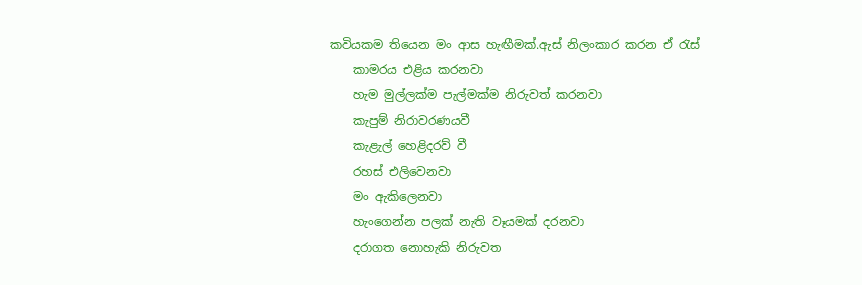කවියකම තියෙන මං ආස හැඟීමක්.ඇස් නිලංකාර කරන ඒ රැස්
    කාමරය එළිය කරනවා
    හැම මුල්ලක්ම පැල්මක්ම නිරුවත් කරනවා
    කැපුම් නිරාවරණයවී
    කැළැල් හෙළිදරව් වී
    රහස් එලිවෙනවා
    මං ඇකිලෙනවා
    හැංගෙන්න පලක් නැති වෑයමක් දරනවා
    දරාගත නොහැකි නිරුවත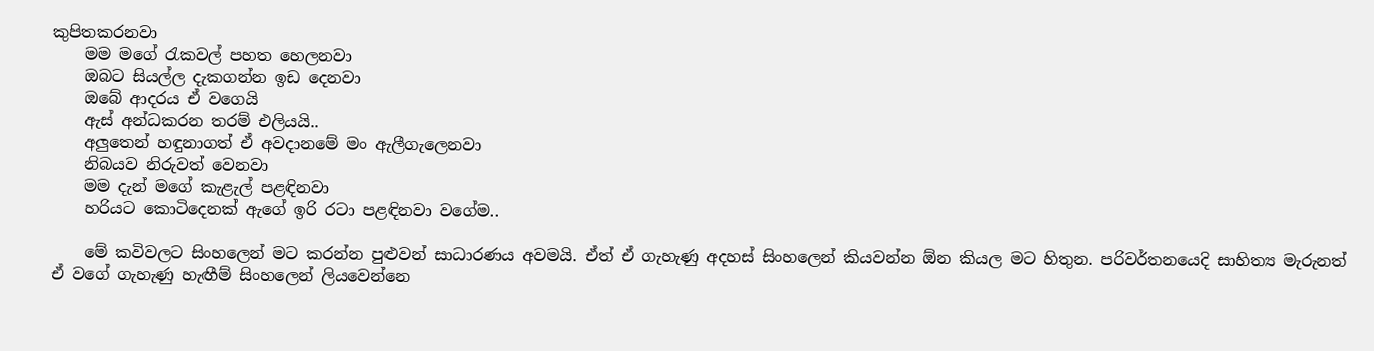කුපිතකරනවා
    මම මගේ රැකවල් පහත හෙලනවා
    ඔබට සියල්ල දැකගන්න ඉඩ දෙනවා
    ඔබේ ආදරය ඒ වගෙයි
    ඇස් අන්ධකරන තරම් එලියයි..
    අලුතෙන් හඳුනාගත් ඒ අවදානමේ මං ඇලීගැලෙනවා
    නිබයව නිරුවත් වෙනවා
    මම දැන් මගේ කැළැල් පළඳිනවා
    හරියට කොටිදෙනක් ඇගේ ඉරි රටා පළඳිනවා වගේම..

    මේ කවිවලට සිංහලෙන් මට කරන්න පුළුවන් සාධාරණය අවමයි. ඒත් ඒ ගැහැණු අදහස් සිංහලෙන් කියවන්න ඕන කියල මට හිතුන. පරිවර්තනයෙදි සාහිත්‍ය මැරුනත් ඒ වගේ ගැහැණු හැඟීම් සිංහලෙන් ලියවෙන්නෙ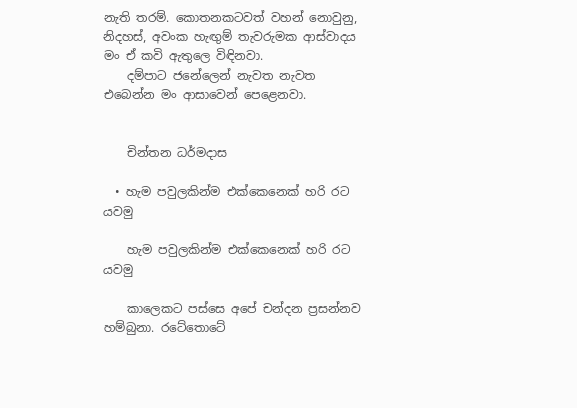නැති තරම්. කොතනකටවත් වහන් නොවුනු, නිදහස්, අවංක හැඟුම් තැවරුමක ආස්වාදය මං ඒ කවි ඇතුලෙ විඳිනවා.
    දම්පාට ජනේලෙන් නැවත නැවත එබෙන්න මං ආසාවෙන් පෙළෙනවා.


    චින්තන ධර්මදාස

  • හැම පවුලකින්ම එක්කෙනෙක් හරි රට යවමු

    හැම පවුලකින්ම එක්කෙනෙක් හරි රට යවමු

    කාලෙක‍ට පස්සෙ අපේ චන්දන ප්‍රසන්නව හම්බුනා. රටේතොටේ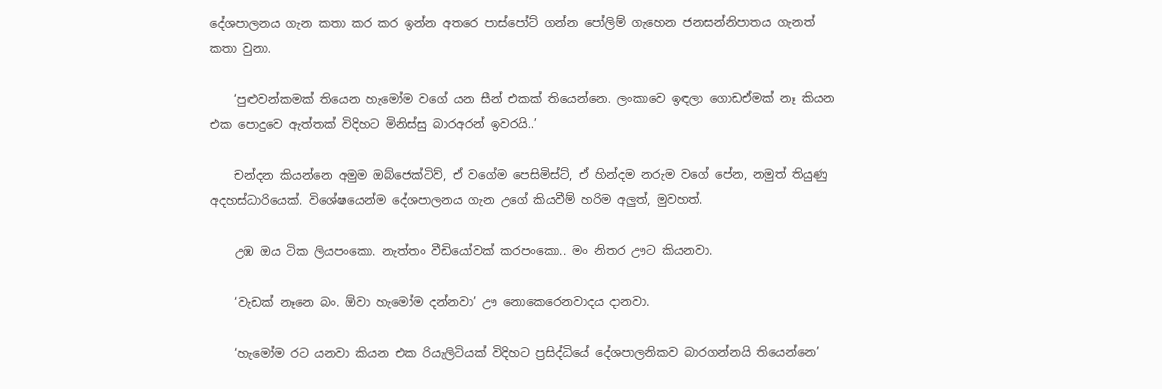දේශපාලනය ගැන කතා කර කර ඉන්න අතරෙ පාස්පෝට් ගන්න පෝලිම් ගැහෙන ජනසන්නිපාතය ගැනත් කතා වුනා.

    ‘පුළුවන්කමක් තියෙන හැමෝම වගේ යන සීන් එකක් තියෙන්නෙ. ලංකාවෙ ඉඳලා ගොඩඒමක් නෑ කියන එක පොදුවෙ ඇත්තක් විදිහට මිනිස්සු බාරඅරන් ඉවරයි..’

    චන්දන කියන්නෙ අමුම ඔබ්ජෙක්ටිව්, ඒ වගේම පෙසිමිස්ට්, ඒ හින්දම නරුම වගේ පේන, නමුත් තියුණු අදහස්ධාරියෙක්. විශේෂයෙන්ම දේශපාලනය ගැන උගේ කියවීම් හරිම අලුත්, මුවහත්.

    උඹ ඔය ටික ලියපංකො. නැත්තං වීඩියෝවක් කරපංකො.. මං නිතර ඌට කියනවා.

    ‘වැඩක් නෑනෙ බං. ඕවා හැමෝම දන්නවා’ ඌ නොකෙරෙනවාදය දානවා.

    ‘හැමෝම රට යනවා කියන එක රියැලිටියක් විදිහට ප්‍රසිද්ධියේ දේශපාලනිකව බාරගන්නයි තියෙන්නෙ’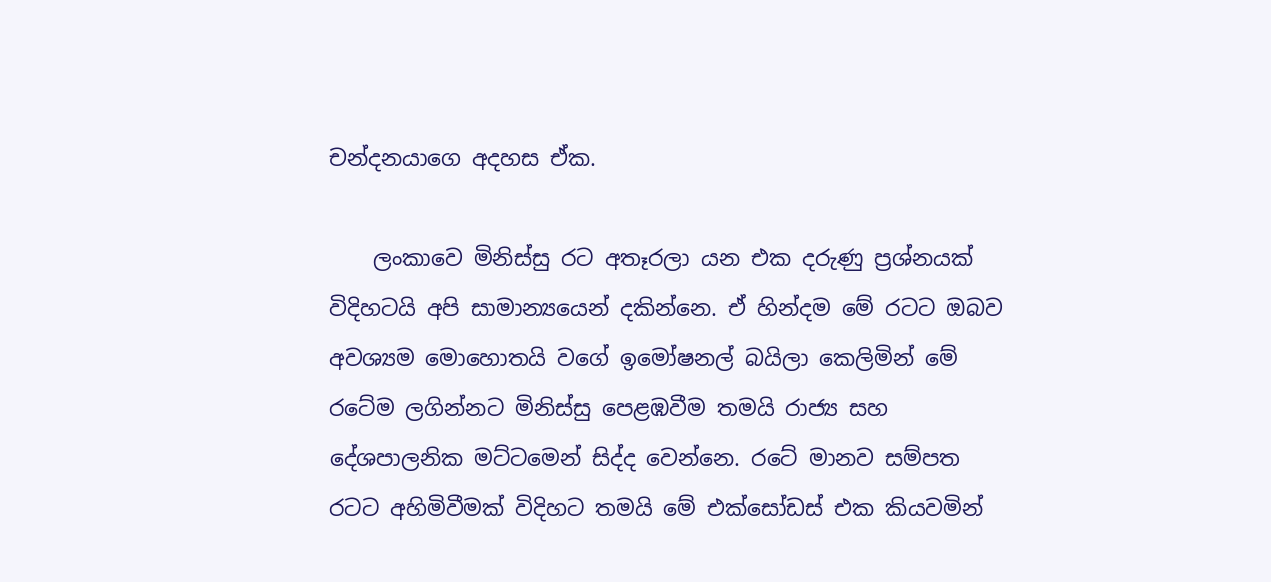චන්දනයාගෙ අදහස ඒක.

    ලංකාවෙ මිනිස්සු රට අතෑරලා යන එක දරුණු ප්‍රශ්නයක් විදිහටයි අපි සාමාන්‍යයෙන් දකින්නෙ. ඒ හින්දම මේ රටට ඔබව අවශ්‍යම මොහොතයි වගේ ඉමෝෂනල් බයිලා කෙලිමින් මේ රටේම ලගින්නට මිනිස්සු පෙළඹවීම තමයි රාජ්‍ය සහ දේශපාලනික මට්ටමෙන් සිද්ද වෙන්නෙ. රටේ මානව සම්පත රටට අහිමිවීමක් විදිහට තමයි මේ එක්සෝඩස් එක කියවමින්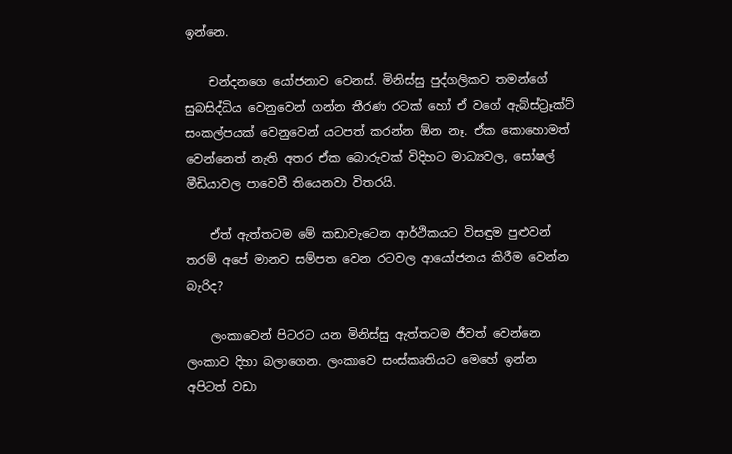ඉන්නෙ.

    චන්දනගෙ යෝජනාව වෙනස්. මිනිස්සු පුද්ගලිකව තමන්ගේ සුබසිද්ධිය වෙනුවෙන් ගන්න තීරණ රටක් හෝ ඒ වගේ ඇබ්ස්ට්‍රෑක්ට් සංකල්පයක් වෙනුවෙන් යටපත් කරන්න ඕන නෑ. ඒක කොහොමත් වෙන්නෙත් නැති අතර ඒක බොරුවක් විදිහට මාධ්‍යවල, සෝෂල් මීඩියාවල පාවෙවී තියෙනවා විතරයි.

    ඒත් ඇත්තටම මේ කඩාවැටෙන ආර්ථිකයට විසඳුම පුළුවන් තරම් අපේ මානව සම්පත වෙන රටවල ආයෝජනය කිරීම වෙන්න බැරිද?

    ලංකාවෙන් පිටරට යන මිනිස්සු ඇත්තටම ජීවත් වෙන්නෙ ලංකාව දිහා බලාගෙන. ලංකාවෙ සංස්කෘතියට මෙහේ ඉන්න අපිටත් වඩා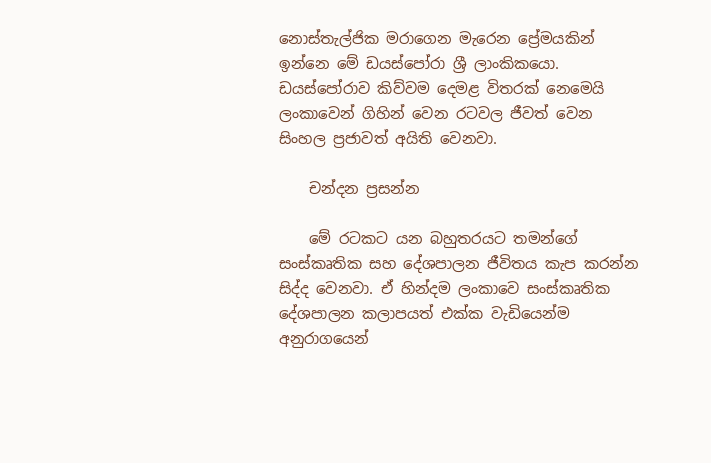නොස්තැල්ජික මරාගෙන මැරෙන ප්‍රේමයකින් ඉන්නෙ මේ ඩයස්පෝරා ශ්‍රී ලාංකිකයො. ඩයස්පෝරාව කිව්වම දෙමළ විතරක් නෙමෙයි ලංකාවෙන් ගිහින් වෙන රටවල ජීවත් වෙන සිංහල ප්‍රජාවත් අයිති වෙනවා.

    චන්දන ප්‍රසන්න

    මේ රටකට යන බහුතරයට තමන්ගේ සංස්කෘතික සහ දේශපාලන ජීවිතය කැප කරන්න සිද්ද වෙනවා. ඒ හින්දම ලංකාවෙ සංස්කෘතික දේශපාලන කලාපයත් එක්ක වැඩියෙන්ම අනුරාගයෙන්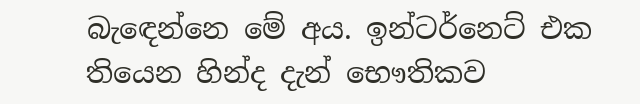බැඳ‍ෙන්නෙ මේ අය. ඉන්ටර්නෙට් එක තියෙන හින්ද දැන් භෞතිකව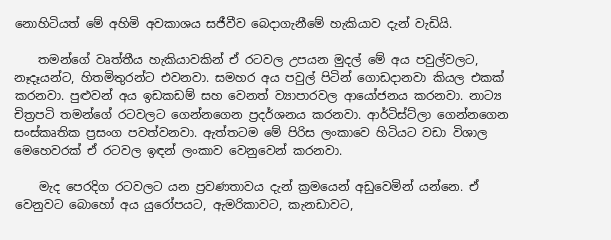නොහිටියත් මේ අහිමි අවකාශය සජීවීව ‍බෙදාගැනීමේ හැකියාව දැන් වැඩියි.

    තමන්ගේ වෘත්තීය හැකියාවකින් ඒ රටවල උපයන මුදල් මේ අය පවුල්වලට, නෑදෑයන්ට, හිතමිතුරන්ට එවනවා. සමහර අය පවුල් පිටින් ගොඩදානවා කියල එකක් කරනවා. පුළුවන් අය ඉඩකඩම් සහ වෙනත් ව්‍යාපාරවල ආයෝජනය කරනවා. නාට්‍ය චිත්‍රපටි තමන්ගේ රටවලට ගෙන්නගෙන ප්‍රදර්ශනය කරනවා. ආර්ටිස්ට්ලා ගෙන්නගෙන සංස්කෘතික ප්‍රසංග පවත්වනවා. ඇත්තටම මේ පිරිස ලංකාවෙ හිටියට වඩා විශාල මෙහෙවරක් ඒ රටවල ඉඳන් ලංකාව වෙනුවෙන් කරනවා.

    මැද පෙරදිග රටවලට යන ප්‍රවණතාවය දැන් ක්‍රමයෙන් අඩුවෙමින් යන්නෙ. ඒ වෙනුවට බොහෝ අය යුරෝපයට, ඇමරිකාවට, කැනඩාවට,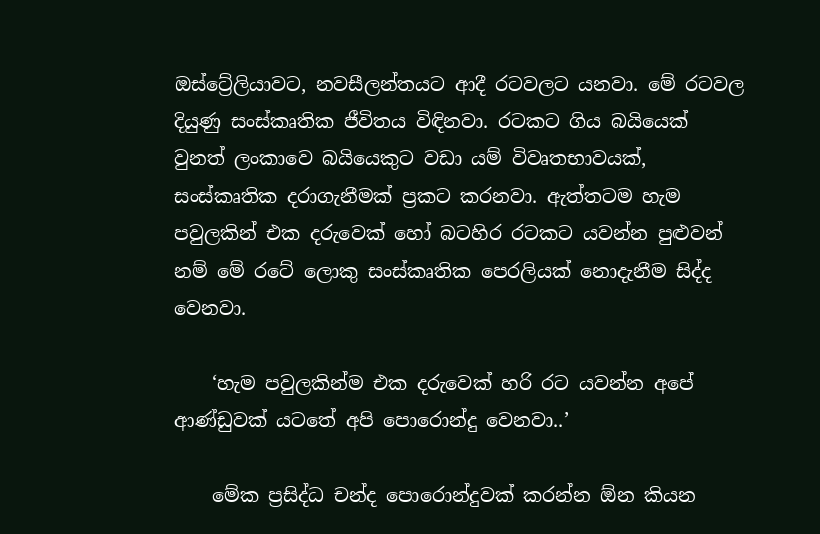ඔස්ට්‍රේලියාවට, නවසීලන්තයට ආදී රටවලට යනවා. මේ රටවල දියුණු සංස්කෘතික ජීවිතය විඳිනවා. රටකට ගිය බයියෙක් වුනත් ලංකාවෙ බයියෙකුට වඩා යම් විවෘතභාවයක්, සංස්කෘතික දරාගැනීමක් ප්‍රකට කරනවා. ඇත්තටම හැම පවුලකින් එක දරුවෙක් හෝ බටහිර රටකට යවන්න පුළුවන් නම් මේ රටේ ලොකු සංස්කෘතික පෙරලියක් නොදැනීම සිද්ද වෙනවා.

    ‘හැම පවුලකින්ම එක දරුවෙක් හරි රට යවන්න අපේ ආණ්ඩුවක් යටතේ අපි පොරොන්දු වෙනවා..’

    මේක ප්‍රසිද්ධ චන්ද පොරොන්දුවක් කරන්න ඕන කියන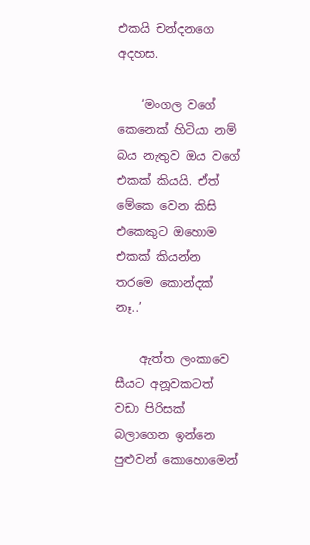එකයි චන්දනගෙ අදහස.

    ‘මංගල වගේ කෙනෙක් හිටියා නම් බය නැතුව ඔය වගේ එකක් කියයි. ඒත් මේකෙ වෙන කිසි එකෙකුට ඔහොම එකක් කියන්න තරමෙ කොන්දක් නෑ..’

    ඇත්ත ලංකාවෙ සීයට අනූවකටත් වඩා පිරිසක් බලාගෙන ඉන්නෙ පුළුවන් කොහොමෙන්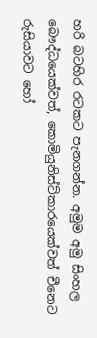හරි බටහිර රටකට පැනගන්න. අමුම අමු සිංහල බෞද්ධයෙක්වත්, කොමියුනිස්ට්කාරයෙක්වත් චීනෙට රුසියාවට‍ හෝ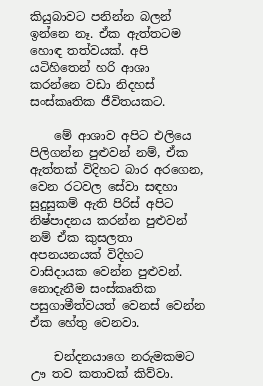කියුබාවට පනින්න බලන් ඉන්නෙ නෑ. ඒක ඇත්තටම හොඳ තත්වයක්. අපි යටිහිතෙන් හරි ආශා කරන්නෙ වඩා නිදහස් සංස්කෘතික ජීවිතයකට.

    මේ ආශාව අපිට එලියෙ පිලිගන්න පුළුවන් නම්, ඒක ඇත්තක් විදිහට බාර අරගෙන, වෙන රටවල සේවා සඳහා සුදුසුකම් ඇති පිරිස් අපිට නිෂ්පාදනය කරන්න පුළුවන් නම් ඒක කුසලතා අපනයනයක් විදිහට වාසිදායක වෙන්න පුළුවන්. නොදැනීම සංස්කෘතික පසුගාමීත්වයත් වෙනස් වෙන්න ඒක හේතු වෙනවා.

    චන්දනයාගෙ නරුමකමට ඌ තව කතාවක් කිව්වා.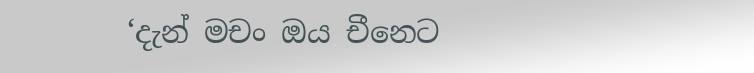‘දැන් මචං ඔය චීනෙට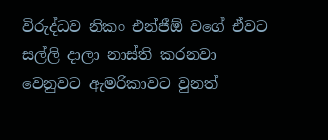විරුද්ධව නිකං එන්ජීඕ වගේ ඒවට සල්ලි දාලා නාස්ති කරනවා වෙනුවට ඇමරිකාවට වුනත්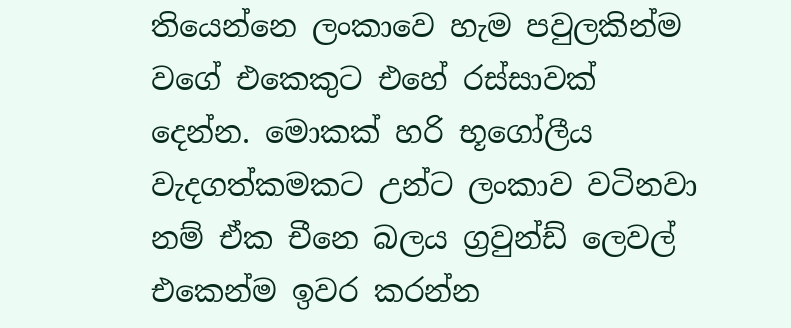තියෙන්නෙ ලංකාවෙ හැම පවුලකින්ම වගේ එකෙකුට එහේ රස්සාවක් දෙන්න. මොකක් හරි භූගෝලීය වැදගත්කමකට උන්ට ලංකාව වටිනවා නම් ඒක චීනෙ බලය ග්‍රවුන්ඩ් ලෙවල් එකෙන්ම ඉවර කරන්න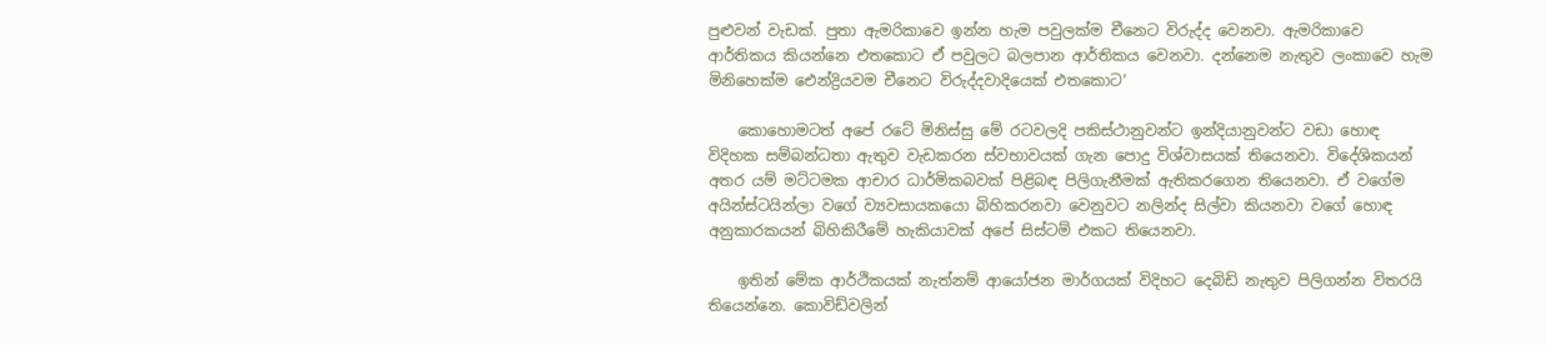පුළුවන් වැඩක්. පුතා ඇමරිකාවෙ ඉන්න හැම පවුලක්ම චීනෙට විරුද්ද වෙනවා. ඇමරිකාවෙ ආර්තිකය කියන්නෙ එතකොට ඒ පවුලට බලපාන ආර්තිකය වෙනවා. දන්නෙම නැතුව ලංකාවෙ හැම මිනිහෙක්ම ඓන්ද්‍රියවම චීනෙට විරුද්දවාදියෙක් එතකොට’

    කොහොමටත් අපේ රටේ මිනිස්සු මේ රටවලදි පකිස්ථානුවන්ට ඉන්දියානුවන්ට වඩා හොඳ විදිහක සම්බන්ධතා ඇතුව වැඩකරන ස්වභාවයක් ගැන පොදු විශ්වාසයක් තියෙනවා. විදේශිකයන් අතර යම් මට්ටමක ආචාර ධාර්මිකබවක් පිළිබඳ පිලිගැනීමක් ඇතිකරගෙන තියෙනවා. ඒ වගේම අයින්ස්ටයින්ලා වගේ ව්‍යවසායකයො බිහිකරනවා වෙනුවට නලින්ද සිල්වා කියනවා වගේ හොඳ අනුකාරකයන් බිහිකිරීමේ හැකියාවක් අපේ සිස්ටම් එකට තියෙනවා.

    ඉතින් මේක ආර්ථිකයක් නැත්නම් ආයෝජන මාර්ගයක් විදිහට දෙබිඩි නැතුව පිලිගන්න විතරයි තියෙන්නෙ. කොවිඩ්වලින්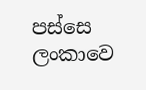පස්සෙ ලංකාවෙ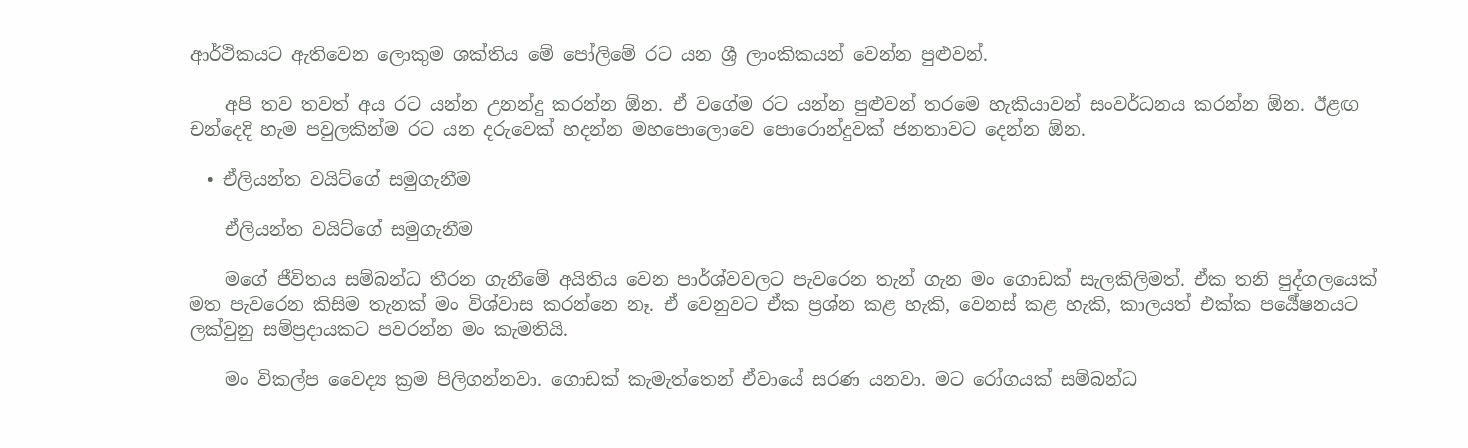ආර්ථිකයට ඇතිවෙන ලොකුම ශක්තිය මේ පෝලිමේ රට යන ශ්‍රී ලාංකිකයන් වෙන්න පුළුවන්.

    අපි තව තවත් අය රට යන්න උනන්දු කරන්න ඕන. ඒ වගේම රට යන්න පුළුවන් තරමෙ හැකියාවන් සංවර්ධනය කරන්න ඕන. ඊළඟ චන්දෙදි හැම පවුලකින්ම රට යන දරුවෙක් හදන්න ‍මහපොලොවෙ පොරොන්දුවක් ජනතාවට දෙන්න ඕන.

  • ඒලියන්ත වයිට්ගේ සමුගැනීම

    ඒලියන්ත වයිට්ගේ සමුගැනීම

    මගේ ජීවිතය සම්බන්ධ තීරන ගැනීමේ අයිතිය වෙන පාර්ශ්වවලට පැවරෙන තැන් ගැන මං ගොඩක් සැලකිලිමත්. ඒක තනි පුද්ගලයෙක් මත පැවරෙන කිසිම තැනක් මං විශ්වාස කරන්නෙ නෑ. ඒ වෙනුවට ඒක ප්‍රශ්න කළ හැකි, වෙනස් කළ හැකි, කාලයත් එක්ක පර්‍යේෂනයට ලක්වුනු සම්ප්‍රදායකට පවරන්න මං කැමතියි.

    මං විකල්ප වෛද්‍ය ක්‍රම පිලිගන්නවා. ගොඩක් කැමැත්තෙන් ඒවායේ සරණ යනවා. මට රෝගයක් සම්බන්ධ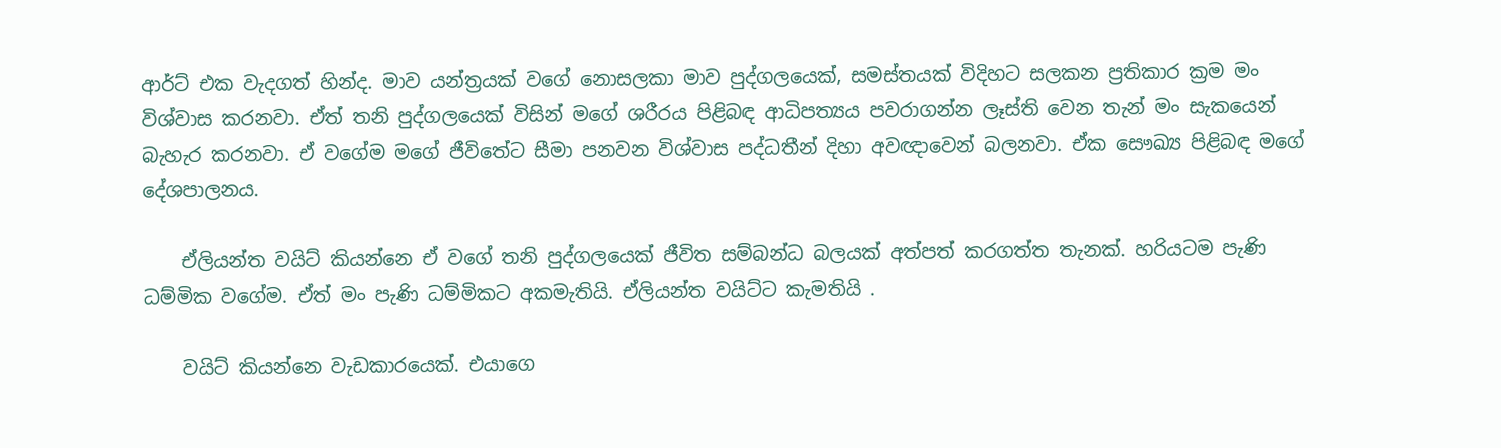ආර්ට් එක වැදගත් හින්ද. මාව යන්ත්‍රයක් වගේ නොසලකා මාව පුද්ගලයෙක්, සමස්තයක් විදිහට සලකන ප්‍රතිකාර ක්‍රම මං විශ්වාස කරනවා. ඒත් තනි පුද්ගලයෙක් විසින් මගේ ශරීරය පිළිබඳ ආධිපත්‍යය පවරාගන්න ලෑස්ති වෙන තැන් මං සැකයෙන් බැහැර කරනවා. ඒ වගේම මගේ ජීවිතේට සීමා පනවන විශ්වාස පද්ධතීන් දිහා අවඥාවෙන් බලනවා. ඒක සෞඛ්‍ය පිළිබඳ මගේ දේශපාලනය.

    ඒලියන්ත වයිට් කියන්නෙ ඒ වගේ තනි පුද්ගලයෙක් ජීවිත සම්බන්ධ බලයක් අත්පත් කරගත්ත තැනක්. හරියටම පැණි ධම්මික වගේම. ඒත් මං පැණි ධම්මිකට අකමැතියි. ඒලියන්ත වයිට්ට කැමතියි .

    වයිට් කියන්නෙ වැඩකාරයෙක්. එයාගෙ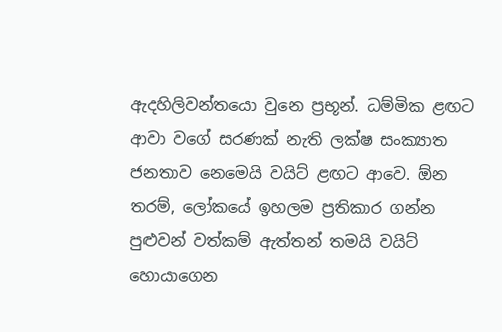ඇදහිලිවන්තයො වුනෙ ප්‍රභූන්. ධම්මික ළඟට ආවා වගේ සරණක් නැති ලක්ෂ සංක්‍යාත ජනතාව නෙමෙයි වයිට් ළඟට ආවෙ. ඕන තරම්, ලෝකයේ ඉහලම ප්‍රතිකාර ගන්න පුළුවන් වත්කම් ඇත්තන් තමයි වයිට් හොයාගෙන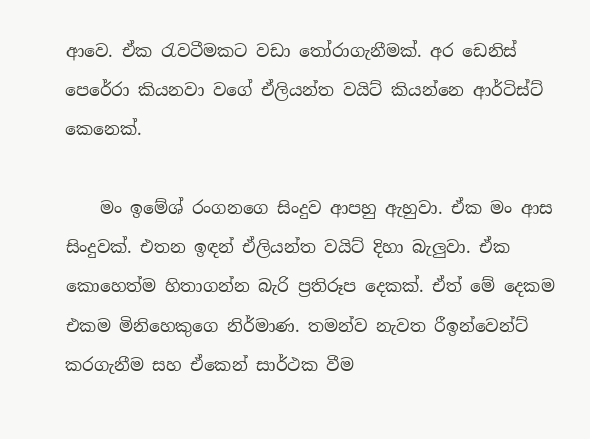ආවෙ. ඒක රැවටීමකට වඩා තෝරාගැනීමක්. අර ඩෙනිස් පෙරේරා කියනවා වගේ ඒලියන්ත වයිට් කියන්නෙ ආර්ටිස්ට් කෙනෙක්.

    මං ඉමේශ් රංගනගෙ සිංදුව ආපහු ඇහුවා. ඒක මං ආස සිංදුවක්. එතන ඉඳන් ඒලියන්ත වයිට් දිහා බැලුවා. ඒක කොහෙත්ම හිතාගන්න බැරි ප්‍රතිරූප දෙකක්. ඒත් මේ දෙකම එකම මිනිහෙකුගෙ නිර්මාණ. තමන්ව නැවත රීඉන්වෙන්ට් කරගැනීම සහ ඒකෙන් සාර්ථක වීම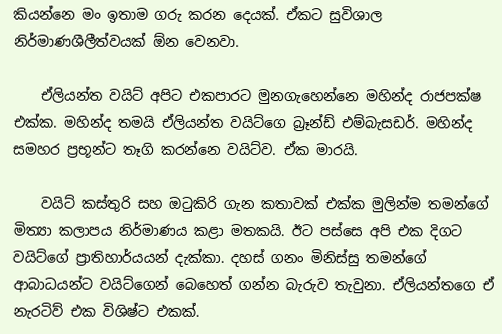කියන්නෙ මං ඉතාම ගරු කරන දෙයක්. ඒකට සුවිශාල නිර්මාණශීලීත්වයක් ඕන වෙනවා.

    ඒලියන්ත වයිට් අපිට එකපාරට මුනගැහෙන්නෙ මහින්ද රාජපක්ෂ එක්ක. මහින්ද තමයි ඒලියන්ත වයිට්ගෙ බ්‍රෑන්ඩ් එම්බැසඩර්. මහින්ද සමහර ප්‍රභූන්ට තෑගි කරන්නෙ වයිට්ව. ඒක මාරයි.

    වයිට් කස්තුරි සහ ඔටුකිරි ගැන කතාවක් එක්ක මුලින්ම තමන්ගේ මිත්‍යා කලාපය නිර්මාණය කළා මතකයි. ඊට පස්සෙ අපි එක දිගට වයිට්ගේ ප්‍රාතිහාර්යයන් දැක්කා. දහස් ගනං මිනිස්සු තමන්ගේ ආබාධයන්ට වයිට්ගෙන් බෙහෙත් ගන්න බැරුව තැවුනා. ඒලියන්තගෙ ඒ නැරටිව් එක විශිෂ්ට එකක්.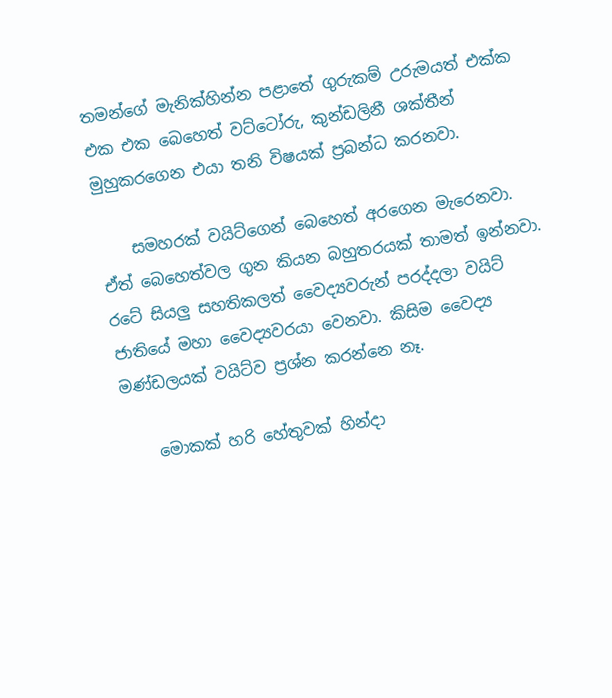තමන්ගේ මැනික්හින්න පළාතේ ගුරුකම් උරුමයත් එක්ක එක එක බෙහෙත් වට්ටෝරු, කුන්ඩලිනී ශක්තීන් මුහුකරගෙන එයා තනි විෂයක් ප්‍රබන්ධ කරනවා.

    සමහරක් වයිට්ගෙන් බෙහෙත් අරගෙන මැරෙනවා. ඒත් බෙහෙත්වල ගුන කියන බහුතරයක් තාමත් ඉන්නවා. රටේ සියලු සහතිකලත් වෛද්‍යවරුන් පරද්දලා වයිට් ජාතියේ මහා වෛද්‍යවරයා වෙනවා. කිසිම වෛද්‍ය මණ්ඩලයක් වයිට්ව ප්‍රශ්න කරන්නෙ නෑ.

    මොකක් හරි හේතුවක් හින්දා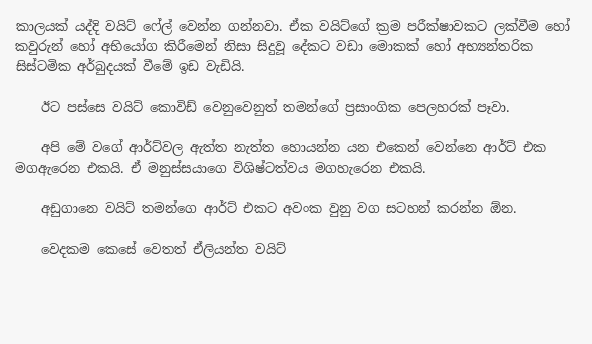කාලයක් යද්දි වයිට් ෆේල් වෙන්න ගන්නවා. ඒක වයිට්ගේ ක්‍රම පරීක්ෂාවකට ලක්වීම හෝ කවුරුන් හෝ අභියෝග කිරීමෙන් නිසා සිදුවූ දේකට වඩා මොකක් හෝ අභ්‍යන්තරික සිස්ටමික අර්බුදයක් වීමේ ඉඩ වැඩියි.

    ඊට පස්සෙ වයිට් කොවිඩ් වෙනුවෙනුත් තමන්ගේ ප්‍රසාංගික පෙලහරක් පෑවා.

    අපි මේ වගේ ආර්ට්වල ඇත්ත නැත්ත හොයන්න යන එකෙන් වෙන්නෙ ආර්ට් එක මගඇරෙන එකයි. ඒ මනුස්සයාගෙ විශිෂ්ටත්වය මගහැරෙන එකයි.

    අඩුගානෙ වයිට් තමන්ගෙ ආර්ට් එකට අවංක වුනු වග සටහන් කරන්න ඕන.

    වෙදකම කෙසේ වෙතත් ඒලියන්ත වයිට්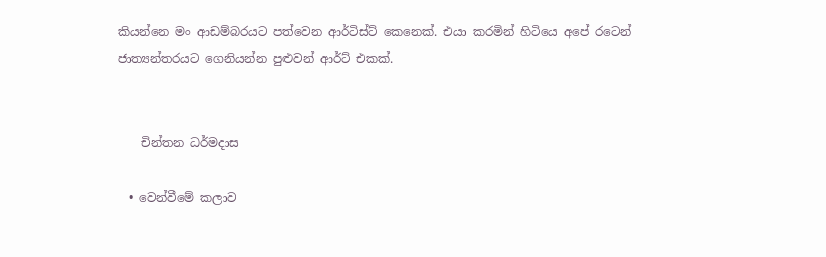කියන්නෙ මං ආඩම්බරයට පත්වෙන ආර්ටිස්ට් කෙනෙක්. එයා කරමින් හිටියෙ අපේ රටෙන් ජාත්‍යන්තරයට ගෙනියන්න පුළුවන් ආර්ට් එකක්.


    චින්තන ධර්මදාස

  • වෙන්වීමේ කලාව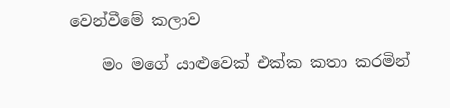වෙන්වීමේ කලාව

    මං මගේ යාළුවෙක් එක්ක කතා කරමින්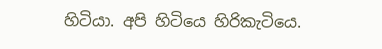හිටියා. අපි හිටියෙ හිරිකැටියෙ.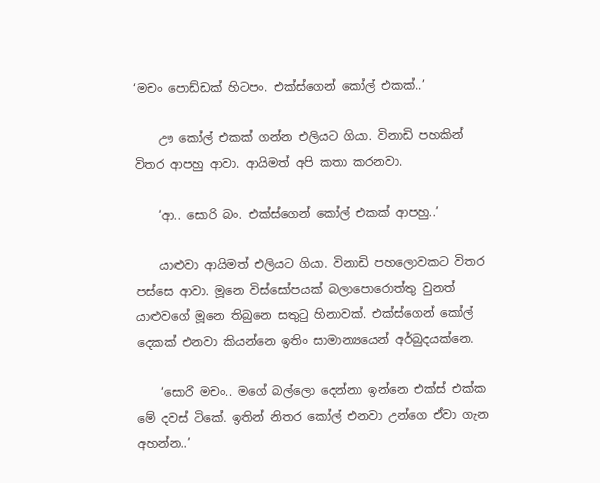‘මචං පොඩ්ඩක් හිටපං. එක්ස්ගෙන් කෝල් එකක්..’

    ඌ කෝල් එකක් ගන්න එලියට ගියා. විනාඩි පහකින් විතර ආපහු ආවා. ආයිමත් අපි කතා කරනවා.

    ‘ආ.. සොරි බං. එක්ස්ගෙන් කෝල් එකක් ආපහු..’

    යාළුවා ආයිමත් එලියට ගියා. විනාඩි පහලොවකට විතර පස්සෙ ආවා. මූනෙ විස්සෝපයක් බලාපොරොත්තු වුනත් යාළුවගේ මූනෙ තිබුනෙ සතුටු හිනාවක්. එක්ස්ගෙන් කෝල් දෙකක් එනවා කියන්නෙ ඉතිං සාමාන්‍යයෙන් අර්බුදයක්නෙ.

    ‘සොර‍ි මචං.. මගේ බල්ලො දෙන්නා ඉන්නෙ එක්ස් එක්ක මේ දවස් ටිකේ. ඉතින් නිතර කෝල් එනවා උන්ගෙ ඒවා ගැන අහන්න..’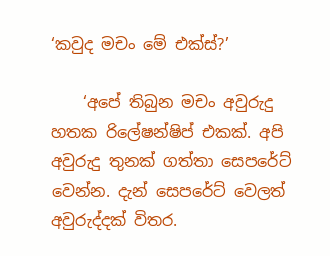‘කවුද මචං මේ එක්ස්?’

    ‘අ‍පේ තිබුන මචං අවුරුදු හතක රිලේෂන්ෂිප් එකක්. අපි අවුරුදු තුනක් ගත්තා සෙපරේට් වෙන්න. දැන් සෙපරේට් වෙලත් අවුරුද්දක් විතර.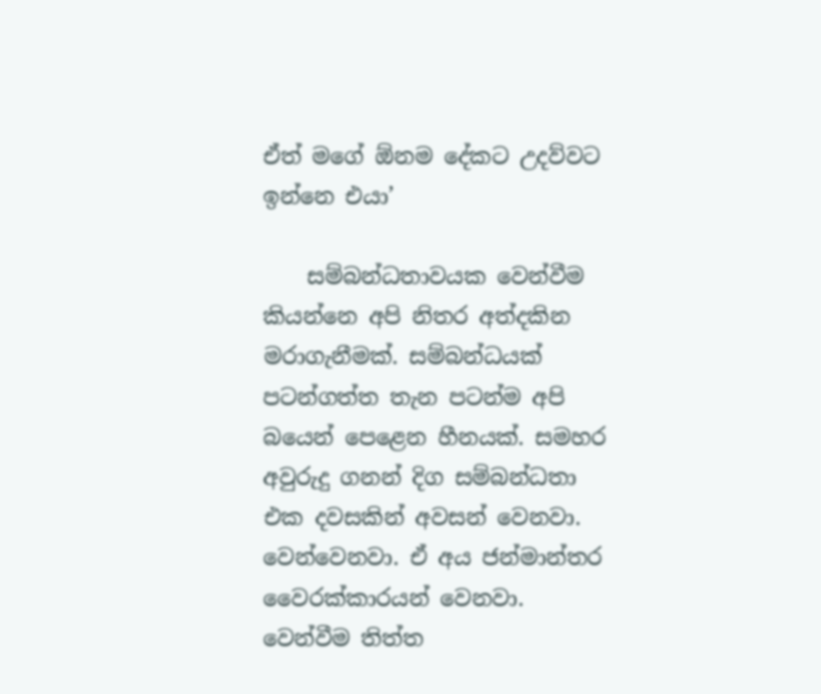ඒත් මගේ ඕනම දේකට උදව්වට ඉන්නෙ එයා’

    සම්බන්ධතාවයක වෙන්වීම කියන්නෙ අපි නිතර අත්දකින මරාගැනීමක්. සම්බන්ධයක් පටන්ගත්ත තැන පටන්ම අපි බයෙන් පෙළෙන හීනයක්. සමහර අවුරුදු ගනන් දිග සම්බන්ධතා එක දවසකින් අවසන් වෙනවා. වෙන්වෙනවා. ඒ අය ජන්මාන්තර වෛරක්කාරයන් වෙනවා. වෙන්වීම තිත්ත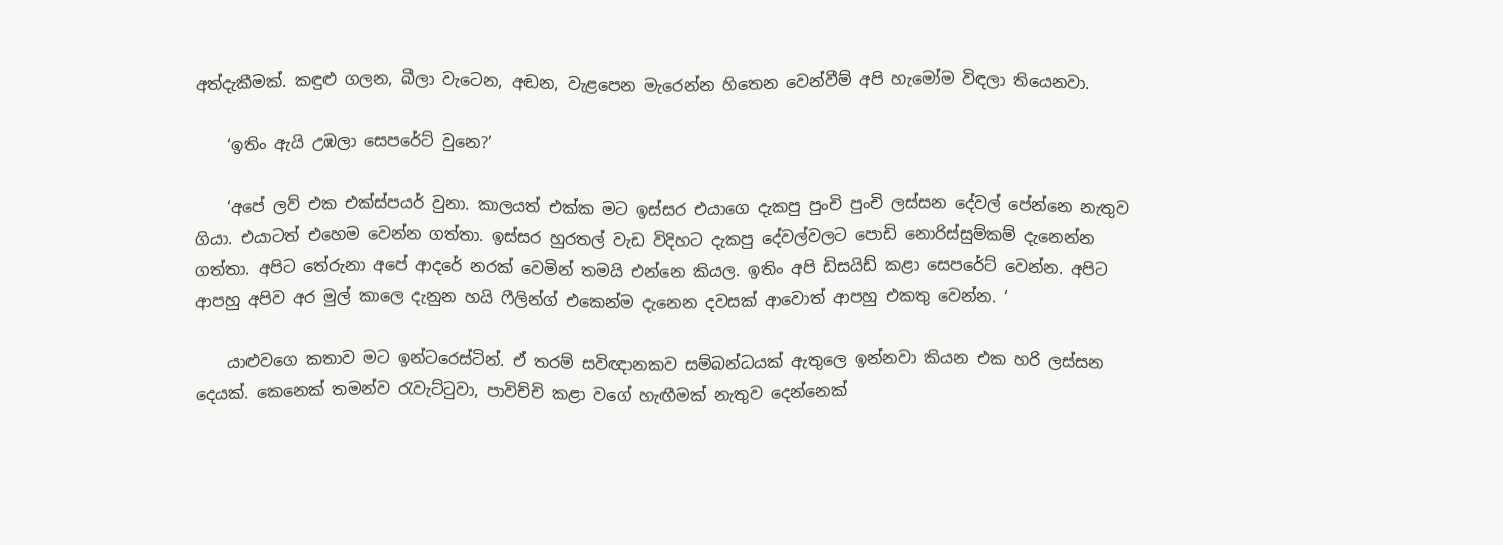අත්දැකීමක්. කඳුළු ගලන, බීලා වැටෙන, අඬන, වැළපෙන මැරෙන්න හිතෙන වෙන්වීම් අපි හැමෝම විඳලා තියෙනවා.

    ‘ඉතිං ඇයි උඹලා සෙපරේට් වුනෙ?’

    ‘අපේ ලව් එක එක්ස්පයර් වුනා. කාලයත් එක්ක මට ඉස්සර එයාගෙ දැකපු පුංචි පුංචි ලස්සන දේවල් පේන්නෙ නැතුව ගියා. එයාටත් එහෙම වෙන්න ගත්තා. ඉස්සර හුරතල් වැඩ විදිහට දැකපු දේවල්වලට පොඩි නොරිස්සුම්කම් දැනෙන්න ගත්තා. අපිට ‍තේරුනා අපේ ආදරේ නරක් වෙමින් තමයි එන්නෙ කියල. ඉතිං අපි ඩිසයිඩ් කළා සෙපරේට් වෙන්න. අපිට ආපහු අපිව අර මුල් කාලෙ දැනුන හයි ෆීලින්ග් එකෙන්ම දැනෙන දවසක් ආවොත් ආපහු එකතු වෙන්න. ‘

    යාළුවගෙ කතාව මට ඉන්ටරෙස්ටින්. ඒ තරම් සවිඥානකව සම්බන්ධයක් ඇතුලෙ ඉන්නවා කියන එක හරි ලස්සන දෙයක්. කෙනෙක් තමන්ව රැවැට්ටුවා, පාවිච්චි කළා වගේ හැඟීමක් නැතුව දෙන්නෙක්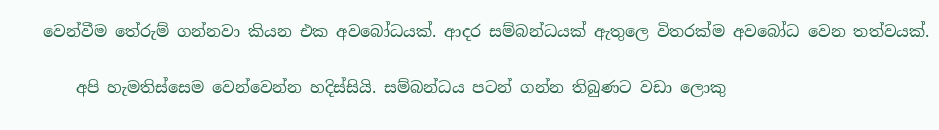වෙන්වීම තේරුම් ගන්නවා කියන එක අවබෝධයක්. ආදර සම්බන්ධයක් ඇතුලෙ විතරක්ම අවබෝධ වෙන තත්වයක්.

    අපි හැමතිස්සෙම වෙන්වෙන්න හදිස්සියි. සම්බන්ධය පටන් ගන්න තිබුණට වඩා ලොකු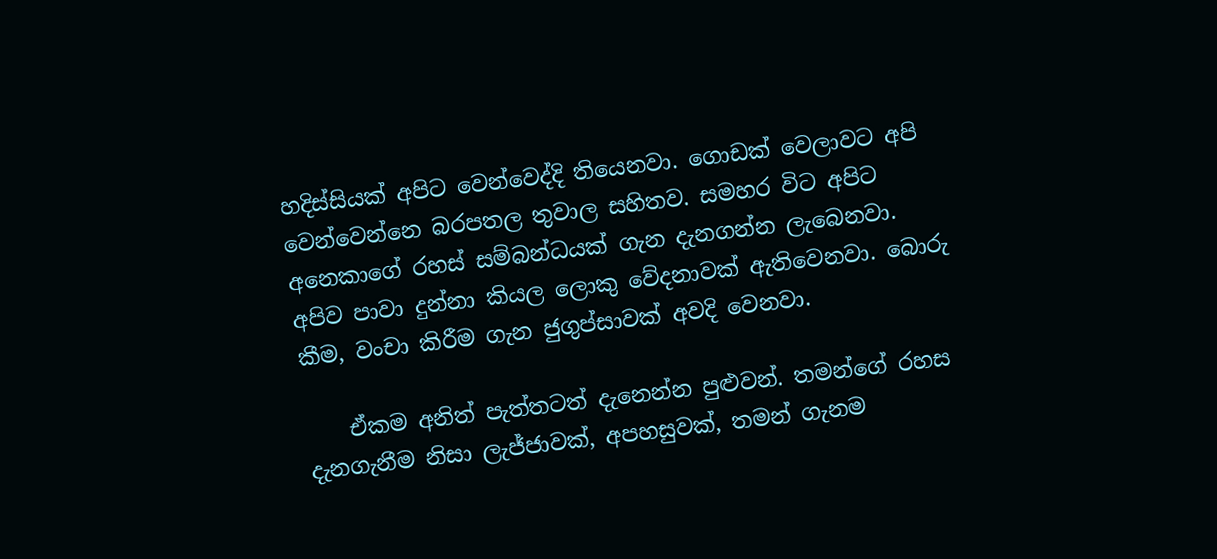හදිස්සියක් අපිට වෙන්වෙද්දි තියෙනවා. ගොඩක් වෙලාවට අපි වෙන්වෙන්නෙ බරපතල තුවාල සහිතව. සමහර විට අපිට අනෙකාගේ රහස් සම්බන්ධයක් ගැන දැනගන්න ලැබෙනවා. අපිව පාවා දුන්නා කියල ලොකු වේදනාවක් ඇතිවෙනවා. බොරු කීම, වංචා කිරීම ගැන ජුගුප්සාවක් අවදි වෙනවා.

    ඒකම අනිත් පැත්තටත් දැනෙන්න පුළුවන්. තමන්ගේ රහස දැනගැනීම නිසා ලැජ්ජාවක්, අපහසුවක්, තමන් ගැනම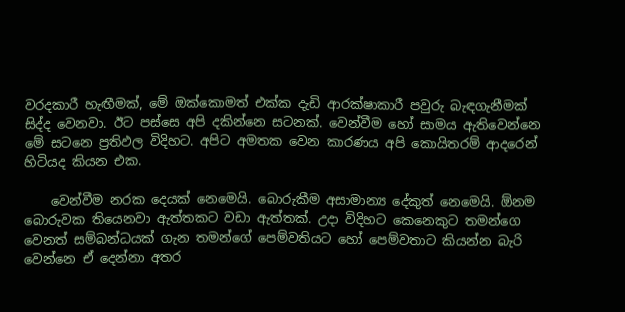වරදකාරී හැඟීමක්, මේ ඔක්කොමත් එක්ක දැඩි ආරක්ෂාකාරී පවුරු බැඳගැනීමක් සිද්ද වෙනවා. ඊට පස්සෙ අපි දකින්නෙ සටනක්. වෙන්වීම හෝ සාමය ඇතිවෙන්නෙ මේ සටනෙ ප්‍රතිඵල විදිහට. අපිට අමතක වෙන කාරණය අපි කොයිතරම් ආදරෙන් හිටියද කියන එක.

    වෙන්වීම නරක දෙයක් නෙමෙයි. බොරුකීම අසාමාන්‍ය දේකුත් නෙමෙයි. ඕනම බොරුවක තියෙනවා ඇත්තකට වඩා ඇත්තක්. උදා විදිහට කෙනෙකුට තමන්ගෙ වෙනත් සම්බන්ධයක් ගැන තමන්ගේ පෙම්වතියට හෝ පෙම්වතාට කියන්න බැරි වෙන්නෙ ඒ දෙන්නා අතර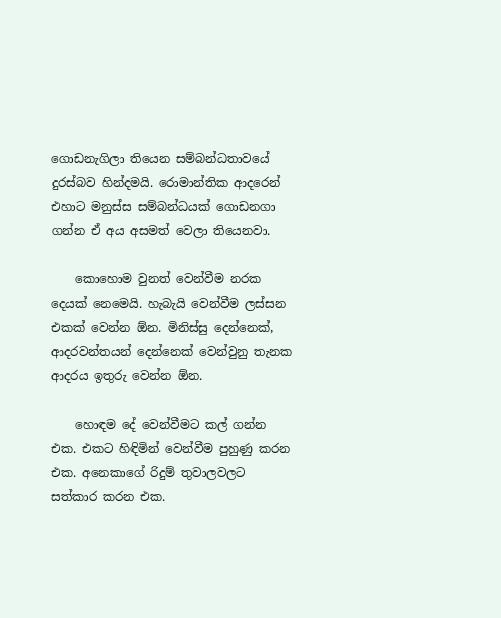ගොඩනැගිලා තියෙන සම්බන්ධතාවයේ දුරස්බව හින්දමයි. රොමාන්තික ආදරෙන් එහාට මනුස්ස සම්බන්ධයක් ගොඩනගා ගන්න ඒ අය අසමත් වෙලා තියෙනවා.

    කොහොම වුනත් වෙන්වීම නරක දෙයක් නෙමෙයි. හැබැයි වෙන්වීම ලස්සන එකක් වෙන්න ඕන. මිනිස්සු දෙන්නෙක්, ආදරවන්තයන් දෙන්නෙක් වෙන්වුනු තැනක ආදරය ඉතුරු වෙන්න ඕන.

    හොඳම දේ වෙන්වීමට කල් ගන්න එක. එකට හිඳිමින් වෙන්වීම පුහුණු කරන එක. අනෙකාගේ රිදුම් තුවාලවලට සත්කාර කරන එක.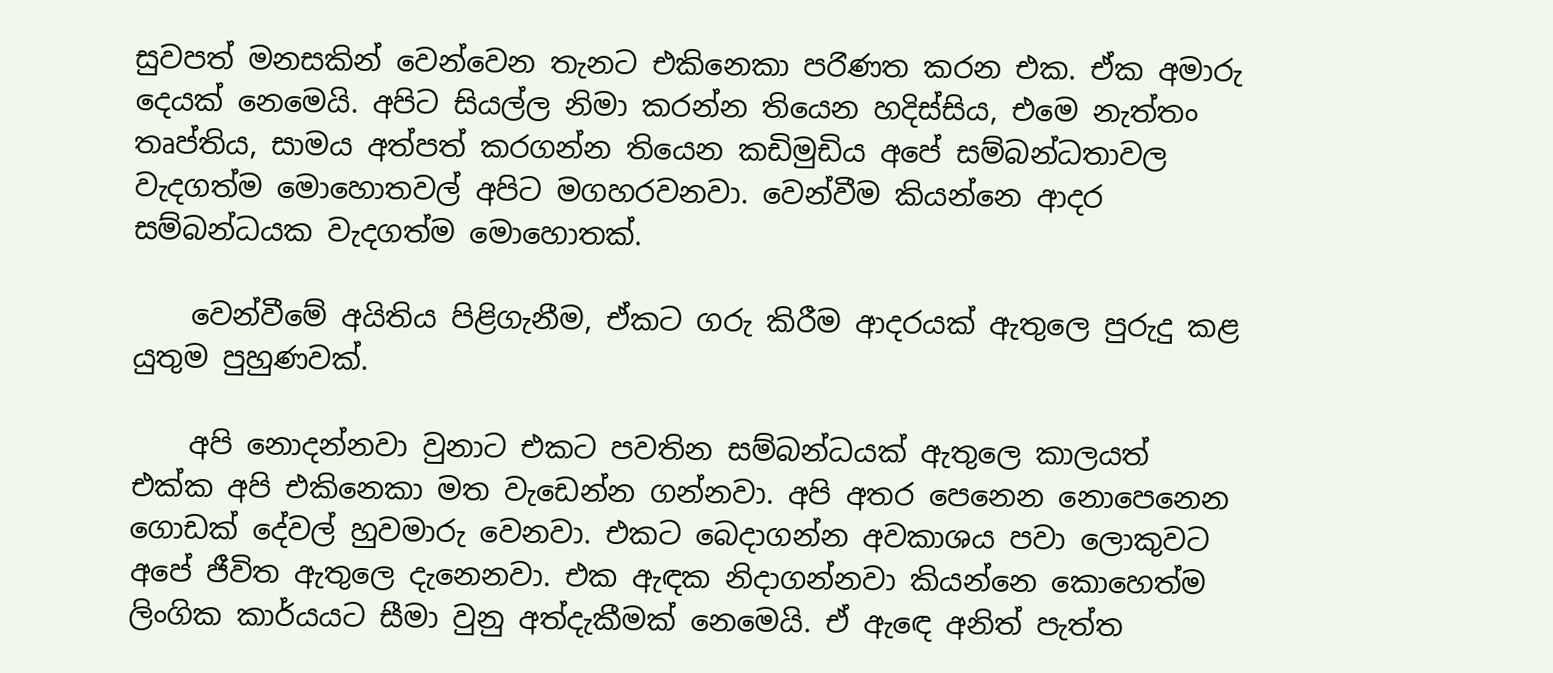සුවපත් මනසකින් වෙන්වෙන තැනට එකිනෙකා පර‍ිණත කරන එක. ඒක අමාරු දෙයක් නෙමෙයි. අපිට සියල්ල නිමා කරන්න තියෙන හදිස්සිය, එමෙ නැත්තං තෘප්තිය, සාමය අත්පත් කරගන්න තියෙන කඩිමුඩිය අපේ සම්බන්ධතාවල වැදගත්ම මොහොතවල් අපිට මගහරවනවා. වෙන්වීම කියන්නෙ ආදර සම්බන්ධයක වැදගත්ම මොහොතක්.

    වෙන්වීමේ අයිතිය පිළිගැනීම, ඒකට ගරු කිරීම ආදරයක් ඇතුලෙ පුරුදු කළ යුතුම පුහුණවක්.

    අපි නොදන්නවා වුනාට එකට පවතින සම්බන්ධයක් ඇතුලෙ කාලයත් එක්ක අපි එකිනෙකා මත වැඩෙන්න ගන්නවා. අපි අතර පෙනෙන නොපෙනෙන ගොඩක් දේවල් හුවමාරු වෙනවා. එකට බෙදාගන්න අවකාශය පවා ලොකුවට අපේ ජීවිත ඇතුලෙ දැනෙනවා. එක ඇඳක නිදාගන්නවා කියන්නෙ කොහෙත්ම ලිංගික කාර්යයට සීමා වුනු අත්දැකීමක් නෙමෙයි. ඒ ඇ‍‍ඳ‍ෙ අනිත් පැත්‍ත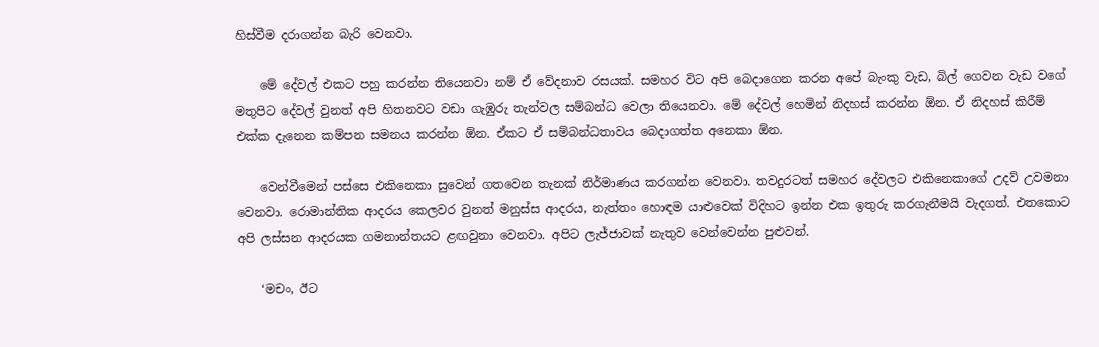හිස්වීම දරාගන්න බැරි වෙනවා.

    මේ දේවල් එකට පහු කරන්න තියෙනවා නම් ඒ වේදනාව රසයක්. සමහර විට අපි බෙදාගෙන කරන අපේ බැංකු වැඩ, බිල් ගෙවන වැඩ වගේ මතුපිට දේවල් වුනත් අපි හිතනවට වඩා ගැඹුරු තැන්වල සම්බන්ධ වෙලා තියෙනවා. මේ දේවල් හෙමින් නිදහස් කරන්න ඕන. ඒ නිදහස් කිරීම් එක්ක දැනෙන කම්පන සමනය කරන්න ඕන. ඒකට ඒ සම්බන්ධතාවය බෙදාගත්ත අනෙකා ඕන.

    වෙන්වීමෙන් පස්සෙ එකිනෙකා සුවෙන් ගතවෙන තැනක් නිර්මාණය කරගන්න වෙනවා. තවදුරටත් සමහර දේවලට එකිනෙකාගේ උදව් උවමනා වෙනවා. රොමාන්තික ආදරය කෙලවර වුනත් මනුස්ස ආදරය, නැත්තං හොඳම යාළුවෙක් විදිහට ඉන්න එක ඉතුරු කරගැනීමයි වැදගත්. එතකොට අපි ලස්සන ආදරයක ගමනාන්තයට ළඟවුනා වෙනවා. අපිට ලැජ්ජාවක් නැතුව වෙන්වෙන්න පුළුවන්.

    ‘මචං, ඊට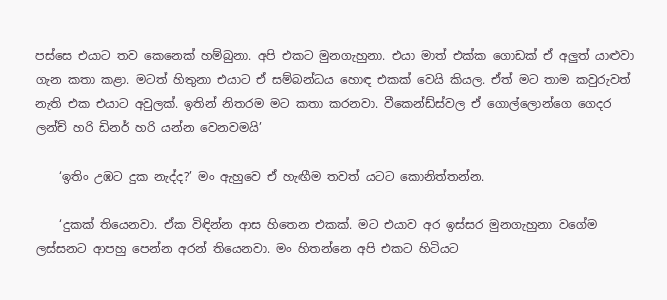පස්සෙ එයාට තව කෙනෙක් හම්බුනා. අපි එකට මුනගැහුනා. එයා මාත් එක්ක ගොඩක් ඒ අලුත් යාළුවා ගැන කතා කළා. මටත් හිතුනා එයාට ඒ සම්බන්ධය හොඳ එකක් වෙයි කියල. ඒත් මට තාම කවුරුවත් නැති එක එයාට අවුලක්. ඉතින් නිතරම මට කතා කරනවා. වීකෙන්ඩ්ස්වල එ‍් ගොල්ලොන්ගෙ ගෙදර ලන්ච් හරි ඩිනර් හරි යන්න වෙනවමයි’

    ‘ඉතිං උඹට දුක නැද්ද?’ මං ඇහුවෙ ඒ හැඟීම තවත් යටට කොනිත්තන්න.

    ‘දුකක් තියෙනවා. ඒක විඳින්න ආස හිතෙන එකක්. මට එයාව අර ඉස්සර මුනගැහුනා වගේම ලස්සනට ආපහු පෙන්න අරන් තියෙනවා. මං හිතන්නෙ අපි එකට හිටියට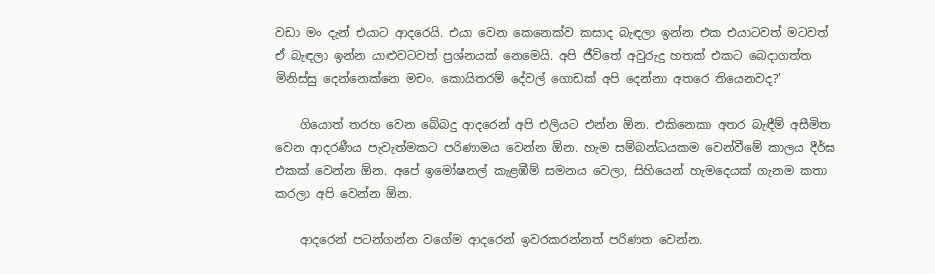වඩා මං දැන් එයාට ආදරෙයි. එයා වෙන කෙනෙක්ව කසාද බැඳලා ඉන්න එක එයාටවත් මටවත් ඒ බැඳලා ඉන්න යාළුවටවත් ප්‍රශ්නයක් නෙමෙයි. අපි ජීවිතේ අවුරුදු හතක් එකට බෙදාගත්ත මිනිස්සු දෙන්නෙක්නෙ මචං. කොයිතරම් දේවල් ගොඩක් අපි දෙන්නා අතරෙ තියෙනවද?’

    ගියොත් තරහ වෙන බේබදු ආදරෙන් අපි එලියට එන්න ඕන. එකිනෙකා අතර බැඳීම් අසීමිත වෙන ආදරණීය පැවැත්මකට පරිණාමය වෙන්න ඕන. හැම සම්බන්ධයකම වෙන්වීමේ කාලය දීර්ඝ එකක් වෙන්න ඕන. අපේ ඉමෝෂනල් කැළඹීම් සමනය වෙලා, සිහියෙන් හැමදෙයක් ගැනම කතා කරලා අපි වෙන්න ඕන.

    ආදරෙන් පටන්ගන්න වගේම ආදරෙන් ඉවරකරන්නත් පරිණත වෙන්න.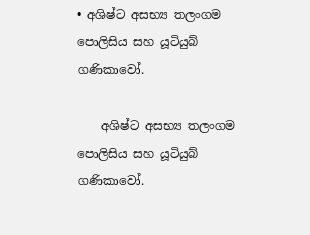• අශිෂ්ට අසභ්‍ය තලංගම පොලිසිය සහ යූටියුබ් ගණිකාවෝ.

    අශිෂ්ට අසභ්‍ය තලංගම පොලිසිය සහ යූටියුබ් ගණිකාවෝ.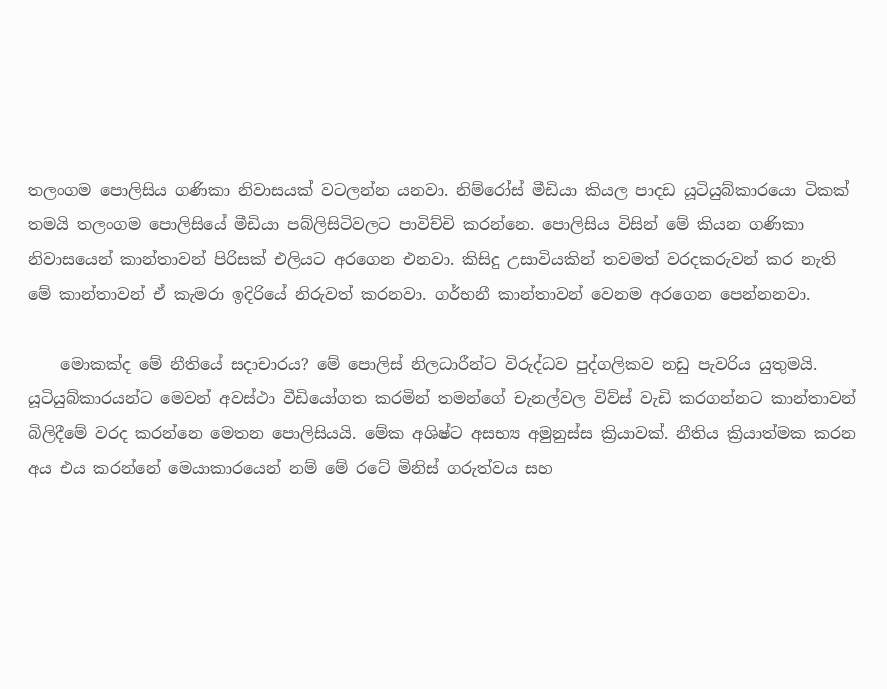තලංගම පොලිසිය ගණිකා නිවාසයක් වටලන්න යනවා. නිම්රෝස් මීඩියා කියල පාදඩ යූටියුබ්කාරයො ටිකක් තමයි තලංගම පොලිසියේ මීඩියා පබ්ලිසිටිවලට පාවිච්චි කරන්නෙ. පොලිසිය විසින් මේ කියන ගණිකා නිවාසයෙන් කාන්තාවන් පිරිසක් එලියට අරගෙන එනවා. කිසිදු උසාවියකින් තවමත් වරදකරුවන් කර නැති මේ කාන්තාවන් ඒ කැමරා ඉදිරියේ නිරුවත් කරනවා. ගර්භනී කාන්තාවන් වෙනම අරගෙන පෙන්නනවා.

    මොකක්ද මේ නීතියේ සදාචාරය? මේ පොලිස් නිලධාරීන්ට විරුද්ධව පුද්ගලිකව නඩු පැවරිය යුතුමයි. යූටියුබ්කාරයන්ට මෙවන් අවස්ථා වීඩියෝගත කරමින් තමන්ගේ චැනල්වල විව්ස් වැඩි කරගන්නට කාන්තාවන් බිලිදීමේ වරද කරන්නෙ මෙතන පොලිසියයි. මේක අශිෂ්ට අසභ්‍ය අමුනුස්ස ක්‍රියාවක්. නීතිය ක්‍රියාත්මක කරන අය එය කරන්නේ මෙයාකාරයෙන් නම් මේ රටේ මිනිස් ගරුත්වය සහ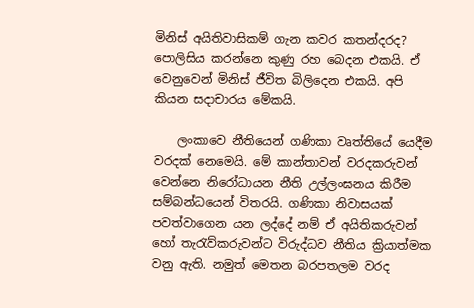මිනිස් අයිතිවාසිකම් ගැන කවර කතන්දරද? පොලිසිය කරන්නෙ කුණු රහ බෙදන එකයි. ඒ වෙනුවෙන් මිනිස් ජීවිත බිලිදෙන එකයි. අපි කියන සදාචාරය මේකයි.

    ලංකාවෙ නීතියෙන් ගණිකා වෘත්තියේ යෙදීම වරදක් නෙමෙයි. මේ කාන්තාවන් වරදකරුවන් වෙන්නෙ නිරෝධායන නීති උල්ලංඝනය කිරීම සම්බන්ධයෙන් විතරයි. ගණිකා නිවාසයක් පවත්වාගෙන යන ලද්දේ නම් ඒ අයිතිකරුවන් හෝ තැරැව්කරුවන්ට විරුද්ධව නීතිය ක්‍රියාත්මක වනු ඇති. නමුත් මෙතන බරපතලම වරද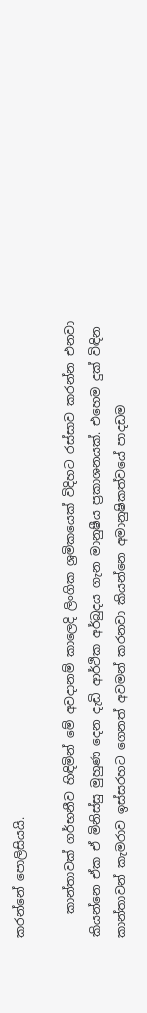කරන්නේ පොලිසියයි.

    කාන්තාවක් ගර්භනීව හිඳිමින් මේ අවදානම් කාලෙදි ලිංගික ශ්‍රමිකයෙක් විදිහට රස්සාව කරන්න එනවා කියන්නෙ ඒක ඒ මිනිස්සු මුහුණ දෙන දැඩි ආර්ථික අර්බුදය ගැන මානුෂීය ප්‍රකාශනයක්. එහෙම දුක් විඳින කාන්තාවන් කැමරාව ඉස්සරහට ගෙනත් අවමන් කරනවා කියන්නෙ අමානුෂිකත්වයේ පාදඩම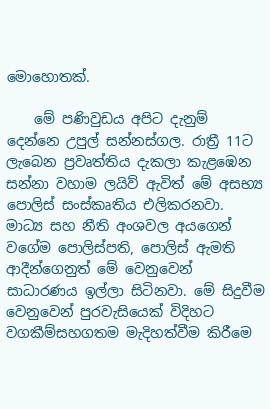මොහොතක්.

    මේ පණිවුඩය අපිට දැනුම් දෙන්නෙ උපුල් සන්නස්ගල. රාත්‍රී 11ට ලැබෙන ප්‍රවෘත්තිය දැකලා කැළඹෙන සන්නා වහාම ලයිව් ඇවිත් මේ අසභ්‍ය පොලිස් සංස්කෘතිය එලිකරනවා. මාධ්‍ය සහ නීති අංශවල අයගෙන් වගේම පොලිස්පති, පොලිස් ඇමති ආදීන්ගෙනුත් මේ වෙනුවෙන් සාධාරණය ඉල්ලා සිටිනවා. මේ සිදුවීම වෙනුවෙන් පුරවැසියෙක් විදිහට වගකීම්සහගතම මැදිහත්වීම කිරීමෙ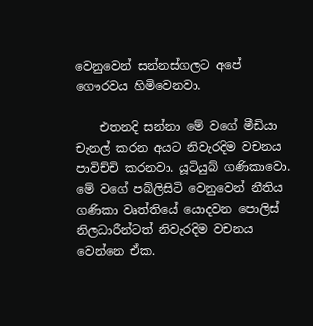වෙනුවෙන් සන්නස්ගලට අපේ ගෞරවය හිමිවෙනවා.

    එතනදි සන්නා මේ වගේ මීඩියා චැනල් කරන අයට නිවැරදිම වචනය පාවිච්චි කරනවා. යූටියුබ් ගණිකාවො. මේ වගේ පබ්ලිසිටි වෙනුවෙන් නීතිය ගණිකා වෘත්තියේ යොදවන පොලිස් නිලධාරීන්ටත් නිවැරදිම වචනය වෙන්නෙ ඒක.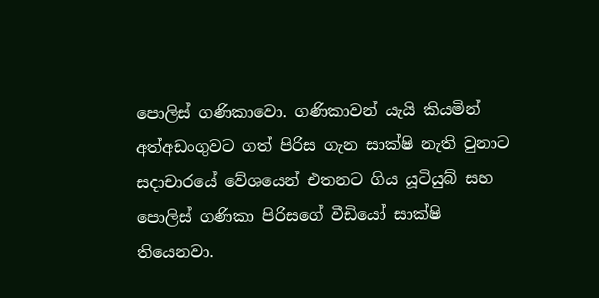පෙ‍ාලිස් ගණිකාවො. ගණිකාවන් යැයි කියමින් අත්අඩංගුවට ගත් පිරිස ගැන සාක්ෂි නැති වුනාට සදාචාරයේ වේශයෙන් එතනට ගිය යූටියුබ් සහ පොලිස් ගණිකා පිරිසගේ වීඩියෝ සාක්ෂි තියෙනවා.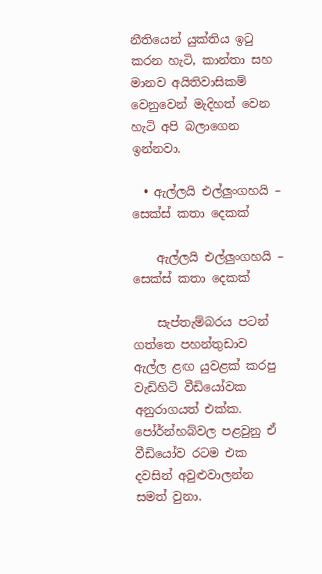නීතියෙන් යුක්තිය ඉටු කරන හැටි, කාන්තා සහ මානව අයිතිවාසිකම් වෙනුවෙන් මැදිහත් වෙන හැටි අපි බලාගෙන ඉන්නවා.

  • ඇල්ලයි එල්ලුංගහයි – සෙක්ස් කතා දෙකක්

    ඇල්ලයි එල්ලුංගහයි – සෙක්ස් කතා දෙකක්

    සැප්තැම්බරය පටන් ගත්තෙ පහන්තුඩාව ඇල්ල ළඟ යුවළක් කරපු වැඩිහිටි වීඩියෝවක අනුරාගයත් එක්ක. පෝර්න්හබ්වල පළවුනු ඒ වීඩියෝව රටම එක දවසින් අවුළුවාලන්න සමත් වුනා.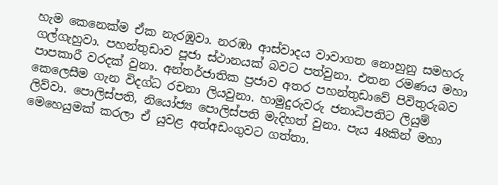හැම කෙනෙක්ම ඒක නැරඹුවා. නරඹා ආස්වාදය වාවාගත නොහුනු සමහරු ගල්ගැහුවා. පහන්තුඩාව පූජා ස්ථානයක් බවට පත්වුනා. එතන රමණය මහා පාපකාරී වරදක් වුනා. අන්තර්ජාතික ප්‍රජාව අතර පහන්තුඩාවේ පිවිතුරුබව කෙලෙසීම ගැන විදග්ධ රචනා ලියවුනා. හාමුදුරුවරු ජනාධිපතිට ලියුම් ලිව්වා. පොලිස්පති, නියෝජ්‍ය පොලිස්පති මැදිහත් වුනා. පැය 48කින් මහා මෙහෙයුමක් කරලා ඒ යුවළ අත්අඩංගුවට ගත්තා.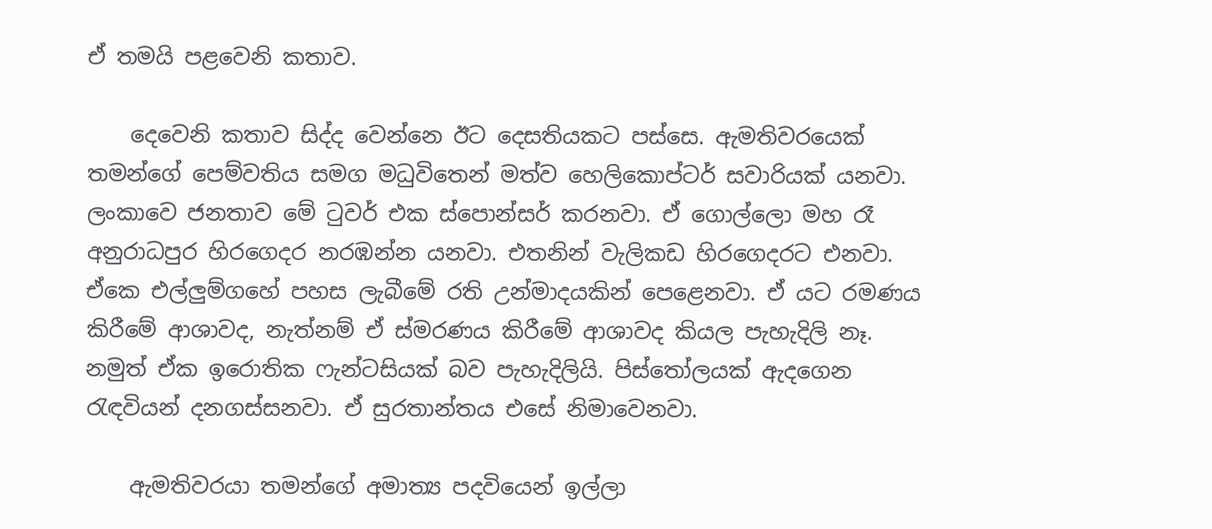ඒ තමයි පළවෙනි කතාව.

    දෙවෙනි කතාව සිද්ද වෙන්නෙ ඊට දෙසතියකට පස්සෙ. ඇමතිවරයෙක් තමන්ගේ පෙම්වතිය සමග මධුවිතෙන් මත්ව හෙලිකොප්ටර් සවාරියක් යනවා. ලංකාවෙ ජනතාව මේ ටුවර් එක ස්පොන්සර් කරනවා. ඒ ගොල්ලො මහ රෑ අනුරාධපුර හිරගෙදර නරඹන්න යනවා. එතනින් වැලිකඩ හිරගෙදරට එනවා. ඒකෙ එල්ලුම්ගහේ පහස ලැබීමේ රති උන්මාදයකින් පෙළෙනවා. ඒ යට රමණය කිරීමේ ආශාවද, නැත්නම් ඒ ස්මරණය කිරීමේ ආශාවද කියල පැහැදිලි නෑ. නමුත් ඒක ඉරොතික ෆැන්‍ටසියක් බව පැහැදිලියි. පිස්තෝලයක් ඇදගෙන රැඳවියන් දනගස්සනවා. ඒ සුරතාන්තය එසේ නිමාවෙනවා.

    ඇමතිවරයා තමන්ගේ අමාත්‍ය පදවියෙන් ඉල්ලා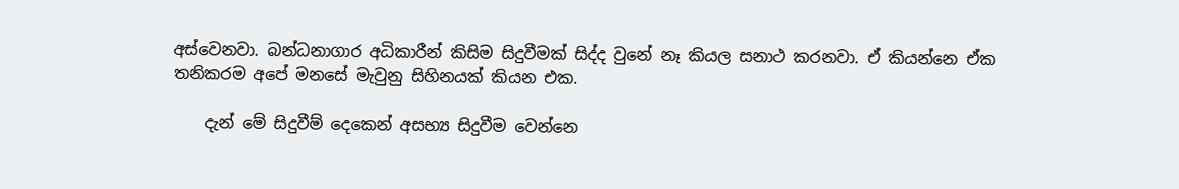අස්වෙනවා. බන්ධනාගාර අධිකාරීන් කිසිම සිදුවීමක් සිද්ද වුනේ නෑ කියල සනාථ කරනවා. ඒ කියන්නෙ ඒක තනිකරම අපේ මනසේ මැවුනු සිහිනයක් කියන එක.

    දැන් මේ සිදුවීම් දෙකෙන් අසභ්‍ය සිදුවීම වෙන්නෙ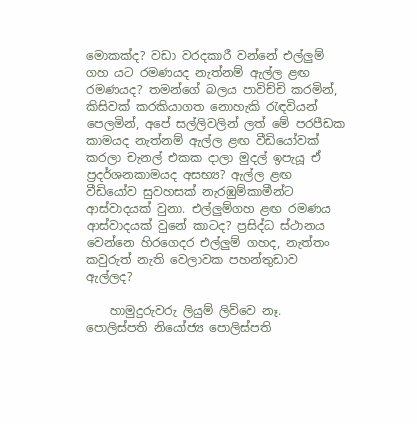මොකක්ද? වඩා වරදකාරී වන්නේ එල්ලුම් ගහ යට රමණයද නැත්නම් ඇල්ල ළඟ රමණයද? තමන්ගේ බලය පාවිච්චි කරමින්, කිසිවක් කරකියාගත නොහැකි රැඳවියන් පෙලමින්, අපේ සල්ලිවලින් ලත් මේ පරපීඩක කාමයද නැත්නම් ඇල්ල ළඟ වීඩියෝවක් කරලා චැනල් එකක දාලා මුදල් ඉපැයූ ඒ ප්‍රදර්ශනකාමයද අසභ්‍ය? ඇල්ල ළඟ වීඩියෝව සුවහසක් නැරඹුම්කාමීන්ට ආස්වාදයක් වුනා. එල්ලුම්ගහ ළඟ රමණය ආස්වාදයක් වුනේ කාටද? ප්‍රසිද්ධ ස්ථානය වෙන්නෙ හිරගෙදර එල්ලුම් ගහද, නැත්තං කවුරුත් නැති වෙලාවක පහන්තුඩාව ඇල්ලද?

    හාමුදුරුවරු ලියුම් ලිව්වෙ නෑ. පොලිස්පති නියෝජ්‍ය පොලිස්පති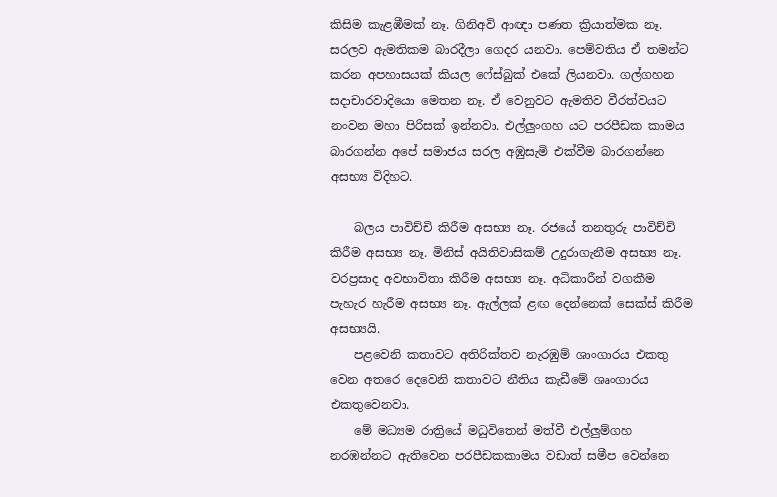කිසිම කැළඹීමක් නෑ. ගිනිඅවි ආඥා පණත ක්‍රියාත්මක නෑ. සරලව ඇමතිකම බාරදීලා ගෙදර යනවා. පෙම්වතිය ඒ තමන්ට කරන අපහාසයක් කියල ෆේස්බුක් එකේ ලියනවා. ගල්ගහන සදාචාරවාදියො මෙතන නෑ. ඒ වෙනුවට ඇමතිව වීරත්වය‍ට නංවන මහා පිරිසක් ඉන්නවා. එල්ලුංගහ යට පරපීඩක කාමය බාරගන්න අපේ සමාජය සරල අඹුසැමි එක්වීම බාරගන්නෙ අසභ්‍ය විදිහට.

    බලය පාවිච්චි කිරීම අසභ්‍ය නෑ. රජයේ තනතුරු පාවිච්චි කිරීම අසභ්‍ය නෑ. මිනිස් අයිතිවාසිකම් උදුරාගැනීම අසභ්‍ය නෑ. වරප්‍රසාද අවභාවිතා කිරීම අසභ්‍ය නෑ. අධිකාරීන් වගකීම පැහැර හැරීම අසභ්‍ය නෑ. ඇල්ලක් ළඟ දෙන්නෙක් සෙක්ස් කිරීම අසභ්‍යයි.
    පළවෙනි කතාවට අතිරික්තව නැරඹුම් ශාංගාරය එකතු වෙන අතරෙ දෙවෙනි කතාවට නීතිය කැඩීමේ ශෘංගාරය එකතුවෙනවා.
    මේ මධ්‍යම රාත්‍රියේ මධුවිතෙන් මත්වී එල්ලුම්ගහ නරඹන්නට ඇතිවෙන පරපීඩකකාමය වඩාත් සමීප වෙන්නෙ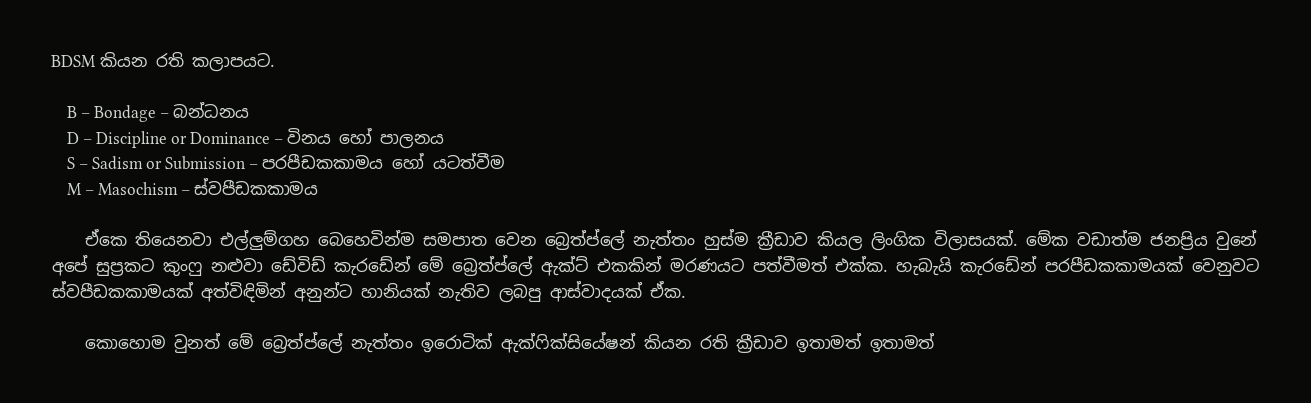BDSM කියන රති කලාපයට.

    B – Bondage – බන්ධනය
    D – Discipline or Dominance – විනය හෝ පාලනය
    S – Sadism or Submission – පරපීඩකකාමය හෝ යටත්වීම
    M – Masochism – ස්වපීඩකකාමය

    ඒකෙ තියෙනවා එල්ලුම්ගහ බෙහෙවින්ම සමපාත වෙන බ්‍රෙත්ප්ලේ නැත්තං හුස්ම ක්‍රීඩාව කියල ලිංගික විලාසයක්. මේක වඩාත්ම ජනප්‍රිය වුනේ අපේ සුප්‍රකට කුංෆු නළුවා ඩේවිඩ් කැරඩේන් මේ බ්‍රෙත්ප්ලේ ඇක්ට් එකකින් මරණයට පත්වීමත් එක්ක. හැබැයි කැරඩේන් පරපීඩකකාමයක් වෙනුවට ස්වපීඩකකාමයක් අත්විඳිමින් අනුන්ට හානියක් නැතිව ලබපු ආස්වාදයක් ඒක.

    කොහොම වුනත් මේ බ්‍රෙත්ප්ලේ නැත්තං ඉරොටික් ඇක්ෆික්සියේෂන් කියන රති ක්‍රීඩාව ඉතාමත් ඉතාමත්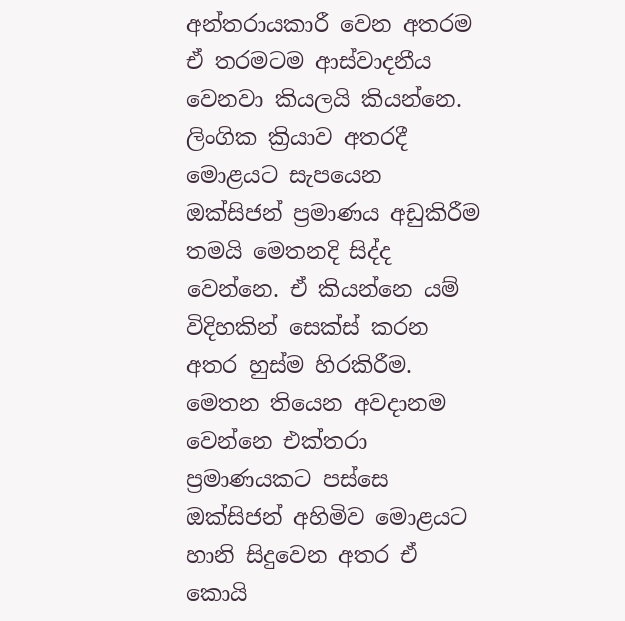අන්තරායකාරී වෙන අතරම ඒ තරමටම ආස්වාදනීය වෙනවා කියලයි කියන්නෙ. ලිංගික ක්‍රියාව අතරදී මොළයට සැපයෙන ඔක්සිජන් ප්‍රමාණය අඩුකිරීම තමයි මෙතනදි සිද්ද වෙන්නෙ. ඒ කියන්නෙ යම් විදිහකින් සෙක්ස් කරන අතර හුස්ම හිරකිරීම. මෙතන තියෙන අවදානම වෙන්නෙ එක්තරා ප්‍රමාණයකට පස්සෙ ඔක්සිජන් අහිමිව මොළයට හානි සිදුවෙන අතර ඒ කොයි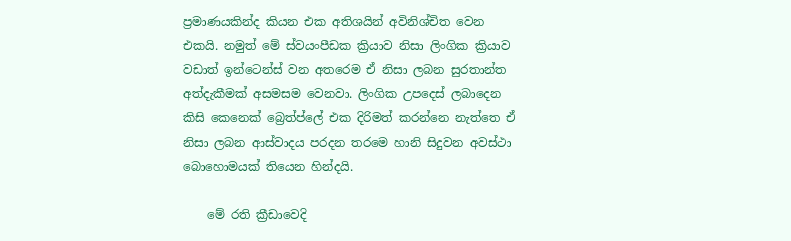ප්‍රමාණයකින්ද කියන එක අතිශයින් අවිනිශ්චිත වෙන එකයි. නමුත් මේ ස්වයංපීඩක ක්‍රියාව නිසා ලිංගික ක්‍රියාව වඩාත් ඉන්ටෙන්ස් වන අතරෙම ඒ නිසා ලබන සුරතාන්ත අත්දැකීමක් අසමසම වෙනවා. ලිංගික උපදෙස් ලබාදෙන කිසි කෙනෙක් බ්‍රෙත්ප්ලේ එක දිරිමත් කරන්නෙ නැත්තෙ ඒ නිසා ලබන ආස්වාදය පරදන තරමෙ හානි සිදුවන අවස්ථා බොහොමයක් තියෙන හින්දයි.

    මේ රති ක්‍රීඩාවෙදි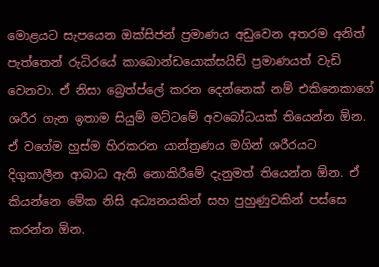මොළයට සැපයෙන ඔක්සිජන් ප්‍රමාණය අඩුවෙන අතරම අනිත් පැත්තෙන් රුධිරයේ කාබොන්ඩයොක්සයිඩ් ප්‍රමාණයත් වැඩි වෙනවා. ඒ නිසා බ්‍රෙත්ප්ලේ කරන දෙන්නෙක් නම් එකිනෙකාගේ ශරීර ගැන ඉතාම සියුම් මට්ටමේ අවබෝධයක් තියෙන්න ඕන. ඒ වගේම හුස්ම හිරකරන යාන්ත්‍රණය මගින් ශරීරයට දිගුකාලීන ආබාධ ඇති නොකිරීමේ දැනුමත් තියෙන්න ඕන. ඒ කියන්නෙ මේක නිසි අධ්‍යනයකින් සහ පුහුණුවකින් පස්සෙ කරන්න ඕන.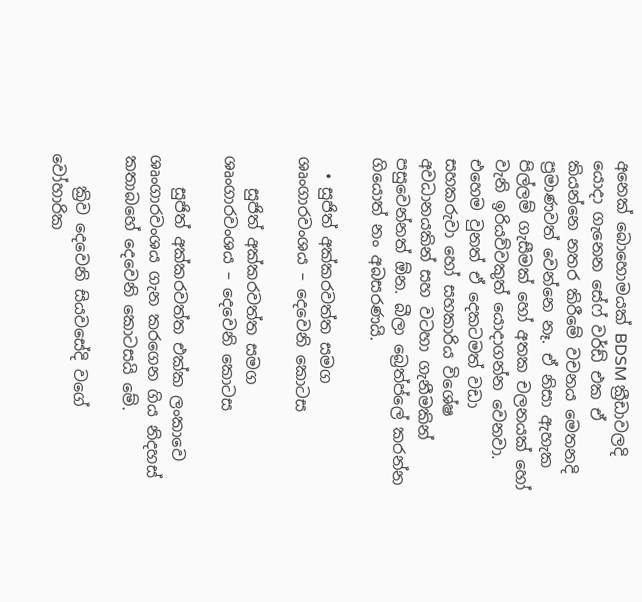අනෙක් බොහොමයක් BDSM ක්‍රීඩාවලදි යොදා ගැනෙන සේෆ් වර්ඩ් එක ඒ කියන්නෙ නතර කිරීමේ වචනය මෙතනදි ප්‍රමාණවත් වෙන්නෙ නෑ. ඒ නිසා ඇහැක පිල්ලම් ගැසීමක් හෝ අතක චලනයක් හෝ වැනි ඉරියව්වකුත් යොදාගන්න වෙනවා. එහෙම වුනත් ඒ දෙකටමත් වඩා සහකරුවා හෝ සහකාරිය විශේෂ අවධානයකින් සහ වටහා ගැනීමකින් පසුවෙන්නත් ඕන. බීලා බ්‍රෙත්ප්ලේ කරන්න ගියොත් නං අබසරණයි.

  • සුජිත් අක්කරවත්ත සමග ශෘංගාරවංශය – දෙවෙනි කොටස

    සුජිත් අක්කරවත්ත සමග ශෘංගාරවංශය – දෙවෙනි කොටස

    සුජිත් අක්කරවත්ත එක්ක ලංකාවෙ ශෘංගාරවංශය ගැන කරගෙන ගිය නිදහස් කතාබහේ දෙවෙනි කොටසයි මේ.

    ක්‍රිව දෙවෙනි සියවසේදි වගේ වෝහාරික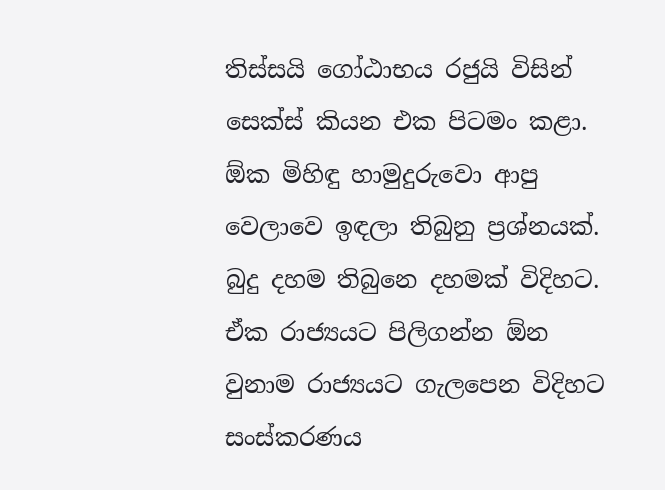තිස්සයි ගෝඨාභය රජුයි විසින් සෙක්ස් කියන එක පිටමං කළා. ඕක මිහිඳු හාමුදුරුවො ආපු වෙලාවෙ ඉඳලා තිබුනු ප්‍රශ්නයක්. බුදු දහම තිබුනෙ දහමක් විදිහට. ඒක රාජ්‍යයට පිලිගන්න ඕන වුනාම රාජ්‍යයට ගැලපෙන විදිහට සංස්කරණය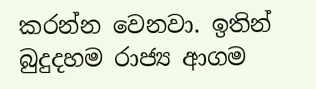කරන්න වෙනවා. ඉතින් බුදුදහම රාජ්‍ය ආගම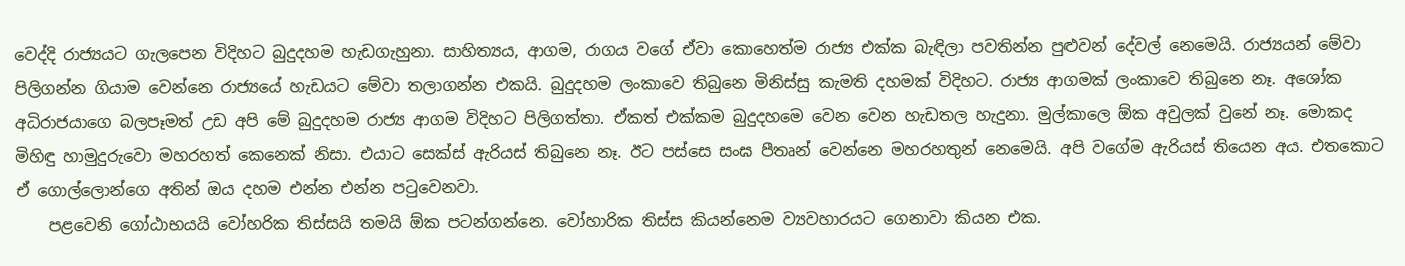වෙද්දි රාජ්‍යයට ගැලපෙන විදිහට බුදුදහම හැඩගැහුනා. සාහිත්‍යය, ආගම, රාගය වගේ ඒවා කොහෙත්ම රාජ්‍ය එක්ක බැඳිලා පවතින්න පුළුවන් දේවල් නෙමෙයි. රාජ්‍යයන් මේවා පිලිගන්න ගියාම වෙන්නෙ රාජ්‍යයේ හැඩයට මේවා තලාගන්න එකයි. බුදුදහම ලංකාවෙ තිබුනෙ මිනිස්සු කැමති දහමක් විදිහට. රාජ්‍ය ආගමක් ලංකාවෙ තිබුනෙ නෑ. අශෝක අධිරාජයාගෙ බලපෑමත් උඩ අපි මේ බුදුදහම රාජ්‍ය ආගම විදිහට පිලිගත්තා. ඒකත් එක්කම බුදුදහමෙ වෙන වෙන හැඩතල හැදුනා. මුල්කාලෙ ඕක අවුලක් වුනේ නෑ. මොකද මිහිඳු හාමුදුරුවො මහරහත් කෙනෙක් නිසා. එයාට සෙක්ස් ඇරියස් තිබුනෙ නෑ. ඊට පස්සෙ සංඝ පීතෘන් වෙන්නෙ මහරහතුන් නෙමෙයි. අපි වගේම ඇරියස් තියෙන අය. එතකොට ඒ ගොල්ලොන්ගෙ අතින් ඔය දහම එන්න එන්න පටුවෙනවා.
    පළවෙනි ගෝඨාභයයි වෝහරික තිස්සයි තමයි ඕක පටන්ගන්නෙ. වෝහාරික තිස්ස කියන්නෙම ව්‍යවහාරයට ගෙනාවා කියන එක.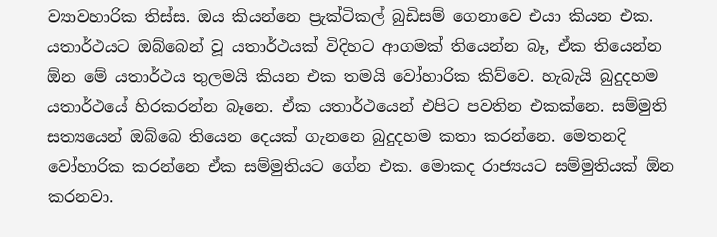ව්‍යාවහාරික තිස්ස. ඔය කියන්නෙ ප්‍රැක්ටිකල් බුඩිසම් ගෙනාවෙ එයා කියන එක. යතාර්ථයට ඔබ්බෙන් වූ යතාර්ථයක් විදිහට ආගමක් තියෙන්න බෑ, ඒක තියෙන්න ඕන මේ යතාර්ථය තුලමයි කියන එක තමයි වෝහාරික කිව්වෙ. හැබැයි බුදුදහම යතාර්ථයේ හිරකරන්න බෑනෙ. ඒක යතාර්ථයෙන් එපිට පවතින එකක්නෙ. සම්මුති සත්‍යයෙන් ඔබ්බෙ තියෙන දෙයක් ගැනනෙ බුදුදහම කතා කරන්නෙ. මෙතනදි වෝහාරික කරන්නෙ ඒක සම්මුතියට ගේන එක. මොකද රාජ්‍යයට සම්මුතියක් ඕන කරනවා.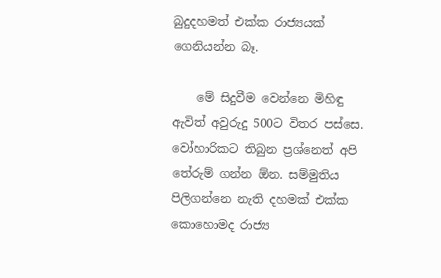බුදුදහමත් එක්ක රාජ්‍යයක් ගෙනියන්න බෑ.

    මේ සිදුවීම වෙන්නෙ මිහිඳු ඇවිත් අවුරුදු 500ට විතර පස්සෙ. වෝහාරිකට තිබුන ප්‍රශ්නෙත් අපි තේරුම් ගන්න ඕන. සම්මුතිය පිලිගන්නෙ නැති දහමක් එක්ක කොහොමද රාජ්‍ය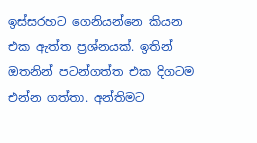ඉස්සරහට ගෙනියන්නෙ කියන එක ඇත්ත ප්‍රශ්නයක්. ඉතින් ඔතනින් පටන්ගත්ත එක දිගටම එන්න ගත්තා. අන්තිමට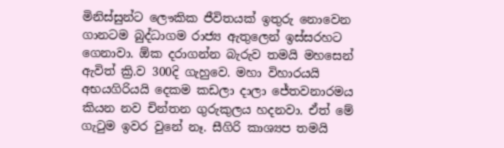මිනිස්සුන්ට ලෞකික ජීවිතයක් ඉතුරු නොවෙන ගානටම බුද්ධාගම රාජ්‍ය ඇතුලෙන් ඉස්සරහට ගෙනාවා. ඕක දරාගන්න බැරුව තමයි මහසෙන් ඇවිත් ක්‍රි.ව 300දි ගැහුවෙ. මහා විහාරයයි අභයගිරියයි දෙකම කඩලා දාලා ජේතවනාරමය කියන නව චින්තන ගුරුකුලය හදනවා. ඒත් මේ ගැටුම ඉවර වුනේ නෑ. සීගිරි කාශ්‍යප තමයි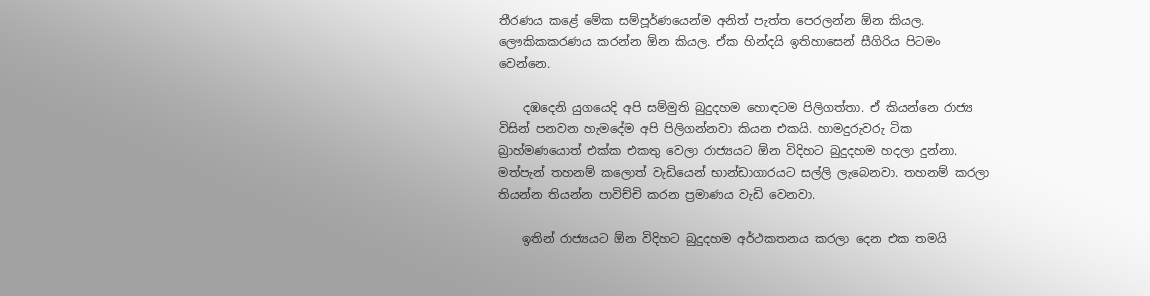තීරණය කළේ මේක සම්පූර්ණයෙන්ම අනිත් පැත්ත පෙරලන්න ඕන කියල. ලෞකිකකරණය කරන්න ඕන කියල. ඒක හින්දයි ඉතිහාසෙන් සීගිරිය පිටමං වෙන්නෙ.

    දඹදෙනි යුගයෙදි අපි සම්මුති බුදුදහම හොඳටම පිලිගත්තා. ඒ කියන්නෙ රාජ්‍ය විසින් පනවන හැමදේම අපි පිලිගන්නවා කියන එකයි. හාමදුරුවරු ටික බ්‍රාහ්මණයොත් එක්ක එකතු වෙලා රාජ්‍යයට ඕන විදිහට බුදුදහම හදලා දුන්නා. මත්පැන් තහනම් කලොත් වැඩියෙන් භාන්ඩාගාරයට සල්ලි ලැබෙනවා. තහනම් කරලා තියන්න තියන්න පාවිච්චි කරන ප්‍රමාණය වැඩි වෙනවා.

    ඉතින් රාජ්‍යයට ඕන විදිහට බුදුදහම අර්ථකතනය කරලා දෙන එක තමයි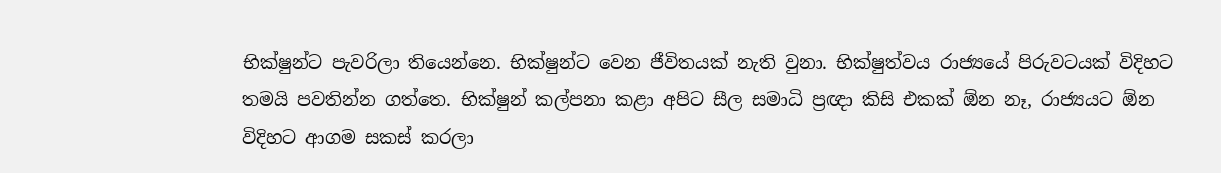භික්ෂුන්ට පැවරිලා තියෙන්නෙ. භික්ෂුන්ට වෙන ජීවිතයක් නැති වුනා. භික්ෂුත්වය රාජ්‍යයේ පිරුවටයක් විදිහට තමයි පවතින්න ගත්තෙ. භික්ෂුන් කල්පනා කළා අපිට සීල සමාධි ප්‍රඥා කිසි එකක් ඕන නෑ, රාජ්‍යයට ඕන විදිහට ආගම සකස් කරලා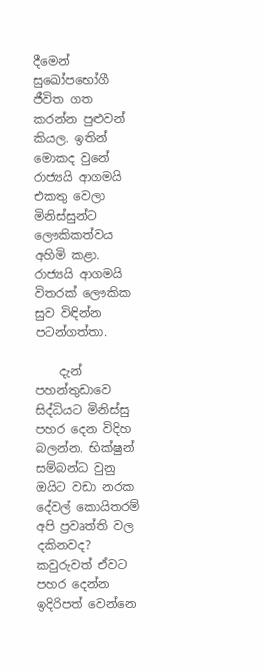දීමෙන් සුඛෝපභෝගී ජීවිත ගත කරන්න පුළුවන් කියල. ඉතින් මොකද වුනේ රාජ්‍යයි ආගමයි එකතු වෙලා මිනිස්සුන්ට ලෞකිකත්වය අහිමි කළා. රාජ්‍යයි ආගමයි විතරක් ලෞකික සුව විඳින්න පටන්ගත්තා.

    දැන් පහන්තුඩාවෙ සිද්ධියට මිනිස්සු පහර දෙන විදිහ බලන්න. භික්ෂුන් සම්බන්ධ වුනු ඔයිට වඩා නරක දේවල් කොයිතරම් අපි ප්‍රවෘත්ති වල දකිනවද? කවුරුවත් ඒවට පහර දෙන්න ඉදිරිපත් වෙන්නෙ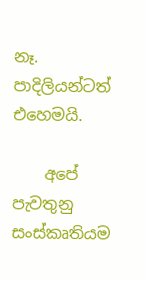නෑ. පාදිලියන්ටත් එහෙමයි.

    අපේ පැවතුනු සංස්කෘතියම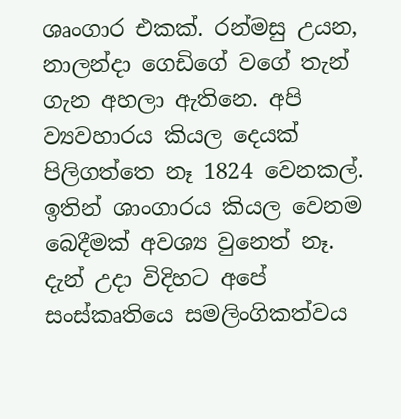ශෘංගාර එකක්. රන්මසු උයන, නාලන්දා ගෙඩිගේ වගේ තැන් ගැන අහලා ඇතිනෙ. අපි ව්‍යවහාරය කියල දෙයක් පිලිගත්තෙ නෑ 1824 වෙනකල්. ඉතින් ශාංගාරය කියල වෙනම බෙදීමක් අවශ්‍ය වුනෙත් නෑ. දැන් උදා විදිහට අපේ සංස්කෘතියෙ සමලිංගිකත්වය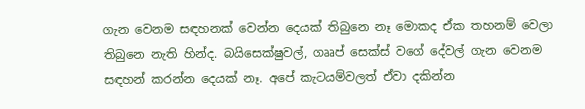ගැන වෙනම සඳහනක් වෙන්න දෙයක් තිබුනෙ නෑ මොකද ඒක තහනම් වෙලා තිබුනෙ නැති හින්ද. බයිසෙක්ෂුවල්, ගෲප් සෙක්ස් වගේ දේවල් ගැන වෙනම සඳහන් කරන්න දෙයක් නෑ. අපේ කැටයම්වලත් ඒවා දකින්න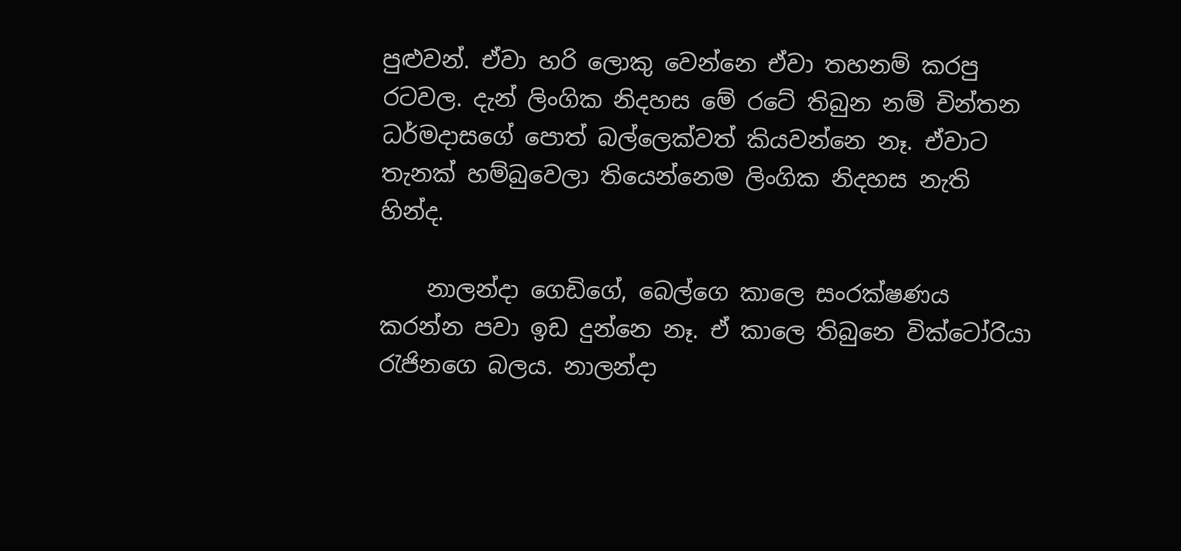පුළුවන්. ඒවා හරි ලොකු වෙන්නෙ ඒවා තහනම් කරපු රටවල. දැන් ලිංගික නිදහස මේ රටේ තිබුන නම් චින්තන ධර්මදාසගේ පොත් බල්ලෙක්වත් කියවන්නෙ නෑ. ඒවාට තැනක් හම්බුවෙලා තියෙන්නෙම ලිංගික නිදහස නැති හින්ද.

    නාලන්දා ගෙඩිගේ, බෙල්ගෙ කාලෙ සංරක්ෂණය කරන්න පවා ඉඩ දුන්නෙ නෑ. ඒ කාලෙ තිබුනෙ වික්ටෝර‍ියා රැජිනගෙ බලය. නාලන්දා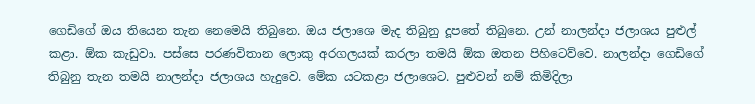ගෙඩිගේ ඔය තියෙන තැන නෙමෙයි තිබුනෙ. ඔය ජලාශෙ මැද තිබුනු දූපතේ තිබුනෙ. උන් නාලන්දා ජලාශය පුළුල් කළා. ඕක කැඩුවා. පස්සෙ පරණවිතාන ලොකු අරගලයක් කරලා තමයි ඕක ඔතන පිහිටෙව්වෙ. නාලන්දා ගෙඩිගේ තිබුනු තැන තමයි නාලන්දා ජලාශය හැදුවෙ. මේක යටකළා ජලාශෙට. පුළුවන් නම් කිමිදිලා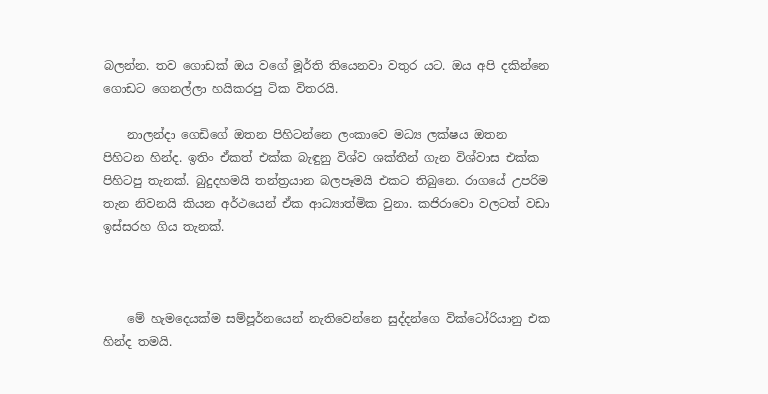බලන්න. තව ගොඩක් ඔය වගේ මූර්ති තියෙනවා වතුර යට. ඔය අපි දකින්නෙ ගොඩට ගෙනල්ලා හයිකරපු ටික විතරයි.

    නාලන්දා ගෙඩිගේ ඔතන පිහිටන්නෙ ලංකාවෙ මධ්‍ය ලක්ෂය ඔතන පිහිටන හින්ද. ඉතිං ඒකත් එක්ක බැඳුනු විශ්ව ශක්තීන් ගැන විශ්වාස එක්ක පිහිටපු තැනක්. බුදුදහමයි තන්ත්‍රයාන බලපෑමයි එකට තිබුනෙ. රාගයේ උපරිම තැන නිවනයි කියන අර්ථයෙන් ඒක ආධ්‍යාත්මික වුනා. කජිරාවො වලටත් වඩා ඉස්සරහ ගිය තැනක්.



    මේ හැමදෙයක්ම සම්පූර්නයෙන් නැතිවෙන්නෙ සුද්දන්ගෙ වික්ටෝරියානු එක හින්ද තමයි.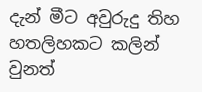දැන් මීට අවුරුදු තිහ හතලිහකට කලින් වුනත්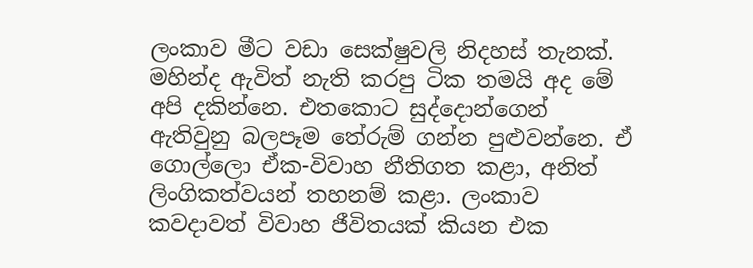ලංකාව මීට වඩා සෙක්ෂුවලි නිදහස් තැනක්. මහින්ද ඇවිත් නැති කරපු ටික තමයි අද මේ අපි දකින්නෙ. එතකොට සුද්දොන්ගෙන් ඇතිවුනු බලපෑම තේරුම් ගන්න පුළුවන්නෙ. ඒ ගොල්ලො ඒක-විවාහ නීතිගත කළා, අනිත් ලිංගිකත්වයන් තහනම් කළා. ලංකාව කවදාවත් විවාහ ජීවිතයක් කියන එක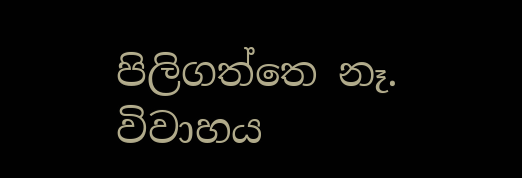පිලිගත්තෙ නෑ. විවාහය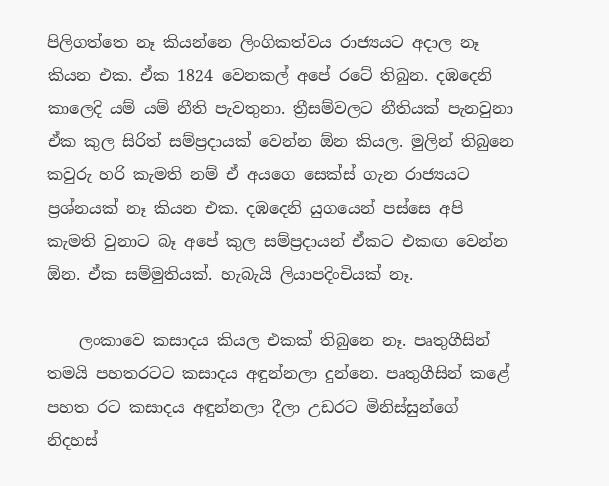පිලිගත්තෙ නෑ කියන්නෙ ලිංගිකත්වය රාජ්‍යයට අදාල නෑ කියන එක. ඒක 1824 වෙනකල් අපේ රටේ තිබුන. දඹදෙනි කාලෙදි යම් යම් නීති පැවතුනා. ත්‍රීසම්වලට නීතියක් පැනවුනා ඒක කුල සිරිත් සම්ප්‍රදායක් වෙන්න ඕන කියල. මුලින් තිබුනෙ කවුරු හරි කැමති නම් ඒ අයගෙ සෙක්ස් ගැන රාජ්‍යයට ප්‍රශ්නයක් නෑ කියන එක. දඹදෙනි යුගයෙන් පස්සෙ අපි කැමති වුනාට බෑ අපේ කුල සම්ප්‍රදායන් ඒකට එකඟ වෙන්න ඕන. ඒක සම්මුතියක්. හැබැයි ලියාපදිංචියක් නෑ.

    ලංකාවෙ කසාදය කියල එකක් තිබුනෙ නෑ. පෘතුගීසින් තමයි පහතරටට කසාදය අඳුන්නලා දුන්නෙ. පෘතුගීසින් කළේ පහත රට කසාදය අඳුන්නලා දීලා උඩරට මිනිස්සුන්ගේ නිදහස්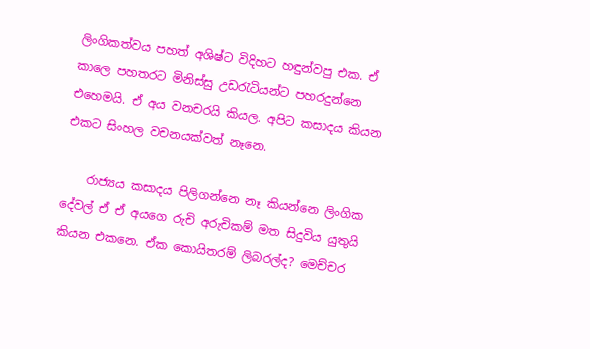ලිංගිකත්වය පහත් අශිෂ්ට විදිහට හඳුන්වපු එක. ඒ කාලෙ පහතරට මිනිස්සු උඩරැටියන්ට පහරදුන්නෙ එහෙමයි. ඒ අය වනචරයි කියල. අපිට කසාදය කියන එකට සිංහල වචනයක්වත් නෑනෙ.

    රාජ්‍යය කසාදය පිලිගන්නෙ නෑ කියන්නෙ ලිංගික දේවල් ඒ ඒ අයගෙ රුචි අරුචිකම් මත සිදුවිය යුතුයි කියන එකනෙ. ඒක කොයිතරම් ලිබරල්ද? මෙච්චර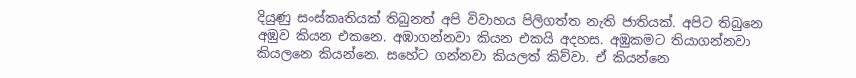දියුණු සංස්කෘතියක් තිබුනත් අපි විවාහය පිලිගත්ත නැති ජාතියක්. අපිට තිබුනෙ අඹුව කියන එකනෙ. අඹාගන්නවා කියන එකයි අදහස. අඹුකමට තියාගන්නවා කියලනෙ කියන්නෙ. සහේට ගන්නවා කියලත් කිව්වා. ඒ කියන්නෙ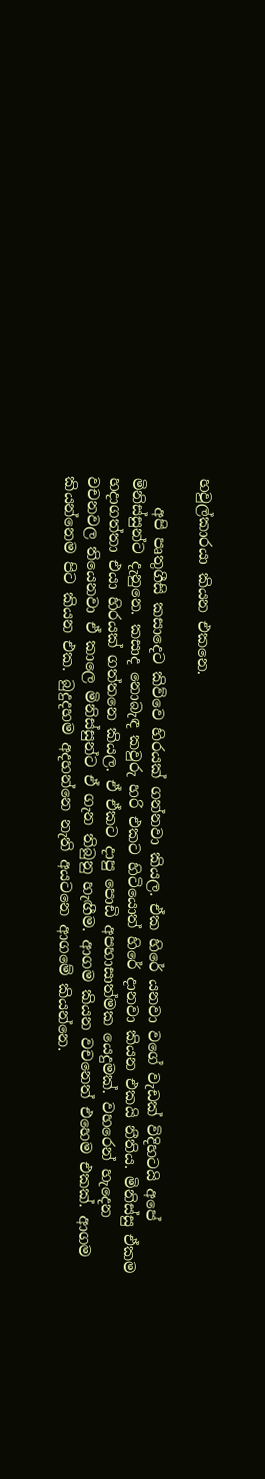හවුල්කාරයා කියන එකනෙ.

    අපි පෘතුගීසි කසාදෙට කිව්වෙ හිරයක් ගන්නවා කියල. ඒක හිරේ යනවා වගේ වැඩක් විදිහටයි අපේ මිනිස්සුන්ට දැනුනෙ. කසාද නොබැඳ කවුරු හරි එක‍ට හිටියොත් හිරේ දානවා කියන එකයි නීතිය. මිනිස්සු ඒකම හදාගත්තා එයා හිරයක් ගත්තනෙ කියල. ඒ ඒකට දාපු පොඩි අපහාසාත්මක යෙදුමක්. වහරෙන් හැදෙන වචනවල තියෙනවා ඒ කාලෙ මිනිස්සුන්ට ඒ ගැන තිබුනු හැඟීම. ආගම කියන වචනෙත් එහෙම එකක්. ආගම කියන්නෙම පිට කියන එක. බුදුදහම අදහන්නෙ නැති අයටනෙ ආගමේ කියන්නෙ.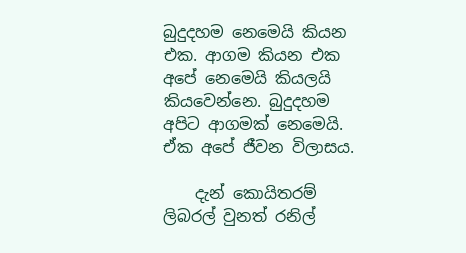බුදුදහම නෙමෙයි කියන එක. ආගම කියන එක අපේ නෙමෙයි කියලයි කියවෙන්නෙ. බුදුදහම අ‍පිට ආගමක් නෙමෙයි. ඒක අපේ ජීවන විලාසය.

    දැන් කොයිතරම් ලිබරල් වුනත් රනිල්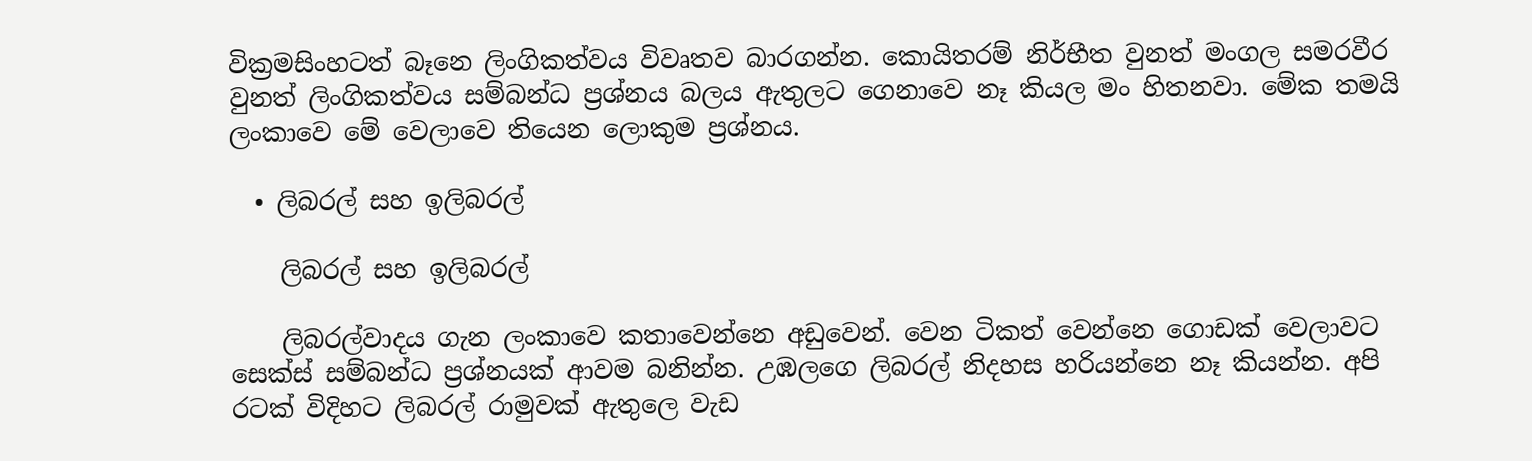වික්‍රමසිංහටත් බෑනෙ ලිංගිකත්වය විවෘතව බාරගන්න. කොයිතරම් නිර්භීත වුනත් මංගල සමරවීර වුනත් ලිංගිකත්වය සම්බන්ධ ප්‍රශ්නය බලය ඇතුලට ගෙනාවෙ නෑ කියල මං හිතනවා. මේක තමයි ලංකාවෙ මේ වෙලාවෙ තියෙන ලොකුම ප්‍රශ්නය.

  • ලිබරල් සහ ඉලිබරල්

    ලිබරල් සහ ඉලිබරල්

    ලිබරල්වාදය ගැන ලංකාවෙ කතාවෙන්නෙ අඩුවෙන්. වෙන ටිකත් වෙන්නෙ ගොඩක් වෙලාවට සෙක්ස් සම්බන්ධ ප්‍රශ්නයක් ආවම බනින්න. උඹලගෙ ලිබරල් නිදහස හරියන්නෙ නෑ කියන්න. අපි රටක් විදිහට ලිබරල් රාමුවක් ඇතුලෙ වැඩ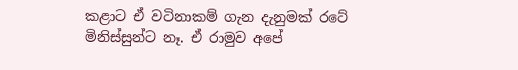කළාට ඒ වටිනාකම් ගැන දැනුමක් රටේ මිනිස්සුන්ට නෑ. ඒ රාමුව අපේ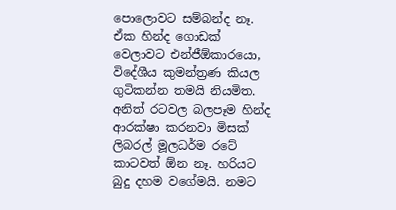පොලොවට සම්බන්ද නෑ.  ඒක හින්ද ගොඩක් වෙලාවට එන්ජීඕකාරයො, විදේශීය කුමන්ත්‍රණ කියල ගුටිකන්න තමයි නියමිත. අනිත් රටවල බලපෑම හින්ද ආරක්ෂා කරනවා මිසක් ලිබරල් මූලධර්ම රටේ කාටවත් ඕන නෑ. හරියට බුදු දහම වගේමයි. නමට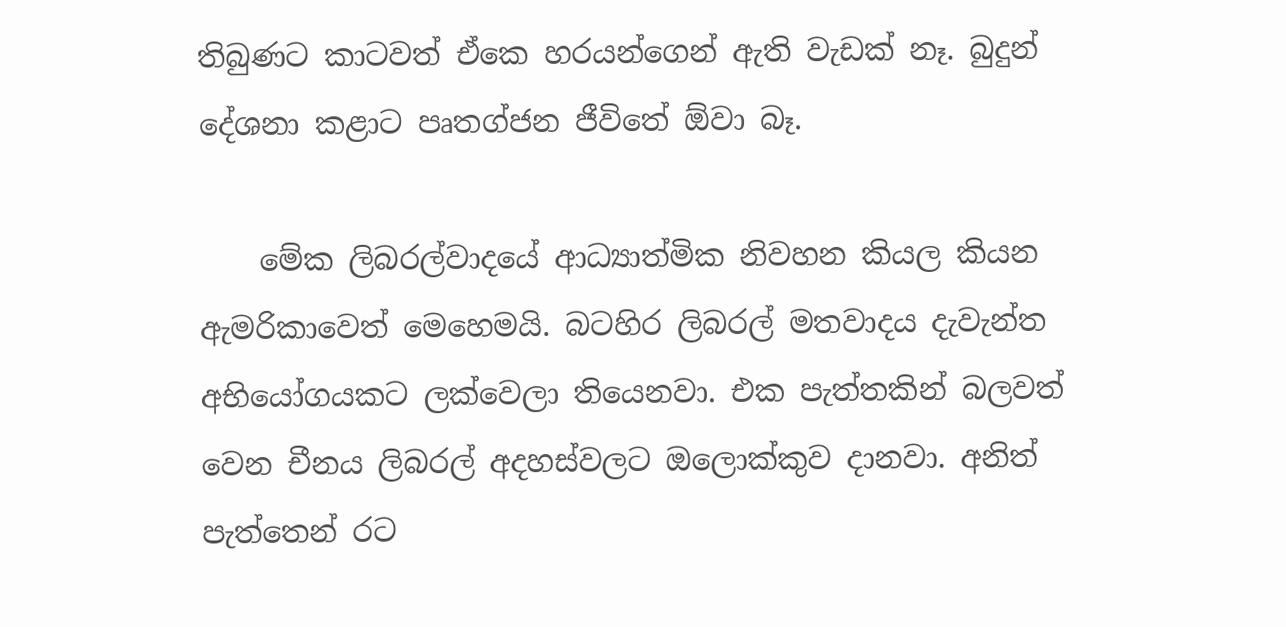තිබුණට කාටවත් ඒකෙ හරයන්ගෙන් ඇති වැඩක් නෑ. බුදුන් දේශනා කළාට පෘතග්ජන ජීවිතේ ඕවා බෑ.

    මේක ලිබරල්වාදයේ ආධ්‍යාත්මික නිවහන කියල කියන ඇමරිකාවෙත් මෙහෙමයි. බටහිර ලිබරල් මතවාදය දැවැන්ත අභියෝගයකට ලක්වෙලා තියෙනවා. එක පැත්තකින් බලවත් වෙන චීනය ලිබරල් අදහස්වලට ඔලොක්කුව දානවා. අනිත් පැත්තෙන් රට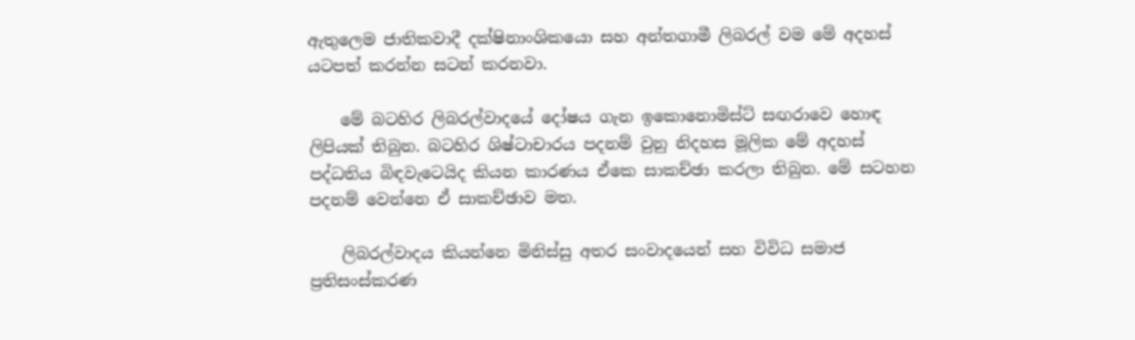ඇතුලෙම ජාතිකවාදී දක්ෂිනාංශිකයො සහ අන්තගාමී ලිබරල් වම මේ අදහස් යටපත් කරන්න සටන් කරනවා.

    මේ බටහිර ලිබරල්වාදයේ දෝෂය ගැන ඉකොනොමිස්ට් සඟරාවෙ හොඳ ලිපියක් තිබුන. බටහිර ශිෂ්ටාචාරය පදනම් වුනු නිදහස මූලික මේ අදහස් පද්ධතිය බිඳවැටෙයිද කියන කාරණය ඒකෙ සාකච්ඡා කරලා තිබුන. මේ සටහන පදනම් වෙන්නෙ ඒ සාකච්ඡාව මත.

    ලිබරල්වාදය කියන්නෙ මිනිස්සු අතර සංවාදයෙන් සහ විවිධ සමාජ ප්‍රතිසංස්කරණ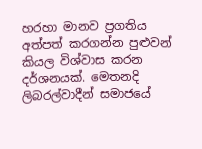හරහා මානව ප්‍රගතිය අත්පත් කරගන්න පුළුවන් කියල විශ්වාස කරන දර්ශනයක්. මෙතනදි ලිබරල්වාදීන් සමා‍ජයේ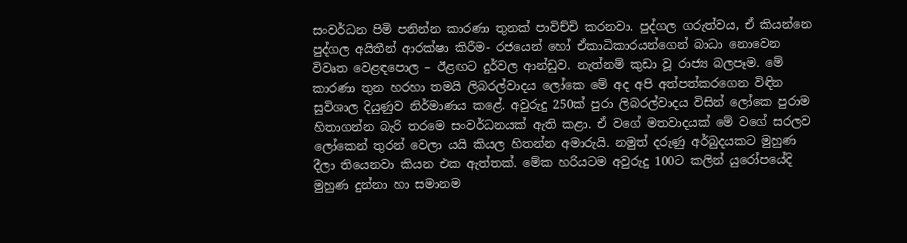සංවර්ධන පිමි පනින්න කාරණා තුනක් පාවිච්චි කරනවා. පුද්ගල ගරුත්වය, ඒ කියන්නෙ පුද්ගල අයිතීන් ආරක්ෂා කිරීම- රජයෙන් හෝ ඒකාධිකාරයන්ගෙන් බාධා නොවෙන විවෘත වෙළඳපොල – ඊළඟට දුර්වල ආන්ඩුව. නැත්නම් කුඩා වූ රාජ්‍ය බලපෑම. මේ කාරණා තුන හරහා තමයි ලිබරල්වාදය ලෝකෙ මේ අද අපි අත්පත්කරගෙන විඳින සුවිශාල දියුණුව නිර්මාණය කළේ. අවුරුදු 250ක් පුරා ලිබරල්වාදය විසින් ලෝකෙ පුරාම හිතාගන්න බැරි තරමෙ සංවර්ධනයක් ඇති කළා. ඒ වගේ මතවාදයක් මේ වගේ සරලව ලෝකෙන් තුරන් වෙලා යයි කියල හිතන්න අමාරුයි. නමුත් දරුණු අර්බුදයකට මුහුණ දීලා තියෙනවා කියන එක ඇත්තක්. මේක හරියටම අවුරුදු 100ට කලින් යුරෝපයේදි මුහුණ දුන්නා හා සමානම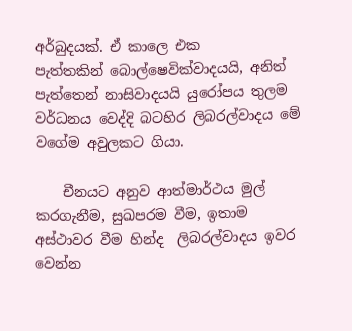අර්බුදයක්. ඒ කාලෙ එක පැත්තකින් ‍බොල්ෂෙවික්වාදයයි, අනිත් පැත්තෙන් නාසිවාදයයි යුරෝපය තුලම වර්ධනය වෙද්දි බටහිර ලිබරල්වාදය මේ වගේම අවුලකට ගියා.

    චීනයට අනුව ආත්මාර්ථය මුල් කරගැනීම, සුඛපරම වීම, ඉතාම අස්ථාවර වීම හින්ද  ලිබරල්වාදය ඉවර වෙන්න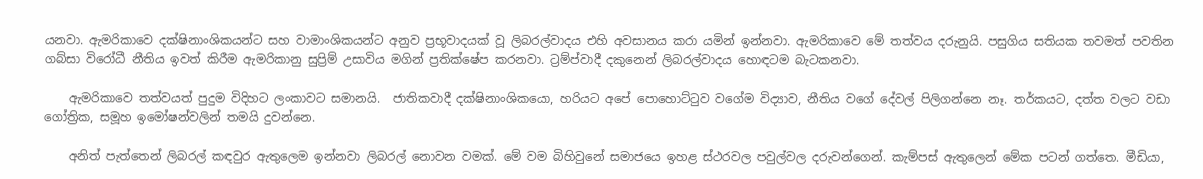යනවා. ඇමරිකාවෙ දක්ෂිනාංශිකයන්ට සහ වාමාංශිකයන්ට අනුව ප්‍රභූවාදයක් වූ ලිබරල්වාදය එහි අවසානය කරා යමින් ඉන්නවා. ඇමරිකාවෙ මේ තත්වය දරුනුයි. පසුගිය සතියක තවමත් පවතින ගබ්සා විරෝධී නීතිය ඉවත් කිරීම ඇමරිකානු සුප්‍රිම් උසාවිය මගින් ප්‍රතික්ෂේප කරනවා. ට්‍රම්ප්වාදී දකුනෙන් ලිබරල්වාදය හොඳටම බැටකනවා.

    ඇමරිකාවෙ තත්වයත් පුදුම විදිහට ලංකාවට සමානයි.  ජාතිකවාදී දක්ෂිනාංශිකයො, හරියට අපේ පොහොට්ටුව වගේම විද්‍යාව, නීතිය වගේ දේවල් පිලිගන්නෙ නෑ. තර්කයට, දත්ත වලට වඩා ගෝත්‍රික, සමූහ ඉමෝෂන්වලින් තමයි දුවන්නෙ.

    අනිත් පැත්තෙන් ලිබරල් කඳවුර ඇතුලෙම ඉන්නවා ලිබරල් නොවන වමක්. මේ වම බිහිවුනේ සමාජයෙ ඉහළ ස්ථරවල පවුල්වල දරුවන්ගෙන්. කැම්පස් ඇතුලෙන් මේක පටන් ගත්තෙ. මීඩියා,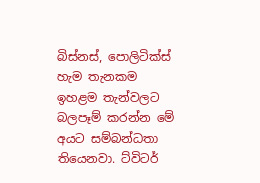බිස්නස්, පොලිටික්ස් හැම තැනකම ඉහළම තැන්වලට බලපෑම් කරන්න මේ අයට සම්බන්ධතා තියෙනවා. ට්විටර්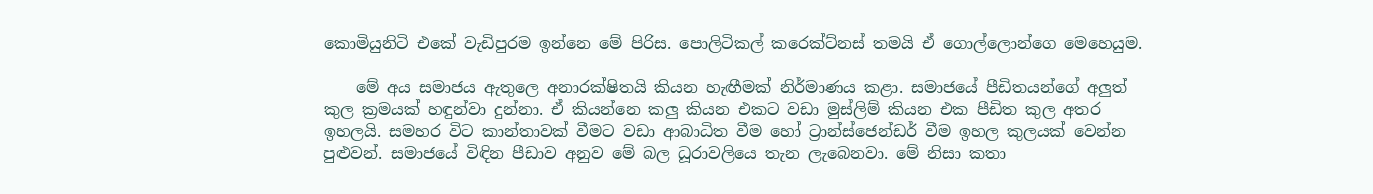කොමියුනිටි එකේ වැඩිපුරම ඉන්නෙ මේ පිරිස. පොලිටිකල් කරෙක්ට්නස් තමයි ඒ ගොල්ලොන්ගෙ මෙහෙයුම.

    මේ අය සමාජය ඇතුලෙ අනාරක්ෂිතයි කියන හැඟීමක් නිර්මාණය කළා. සමාජයේ පීඩිතයන්ගේ අලුත් කුල ක්‍රමයක් හඳුන්වා දුන්නා. ඒ කියන්නෙ කලු කියන එකට වඩා මුස්ලිම් කියන එක පීඩිත කුල අතර ඉහලයි. සමහර විට කාන්තාවක් වීමට වඩා ආබාධිත වීම හෝ ට්‍රාන්ස්ජෙන්ඩර් වීම ඉහල කුලයක් වෙන්න පුළුවන්. සමාජයේ විඳින පීඩාව අනුව මේ බල ධූරාවලියෙ තැන ලැබෙනවා. මේ නිසා කතා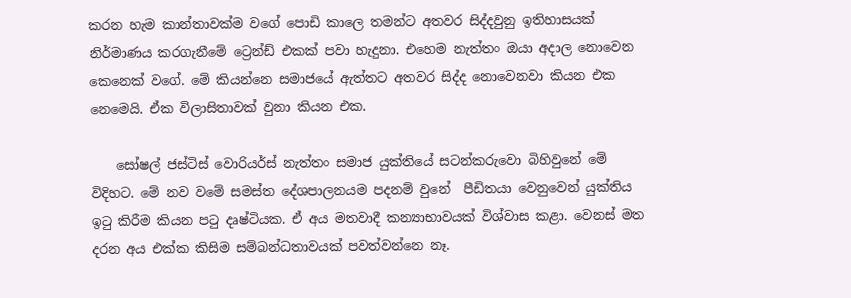කරන හැම කාන්තාවක්ම වගේ පොඩි කාලෙ තමන්ට අතවර සිද්දවුනු ඉතිහාසයක් නිර්මාණය කරගැනීමේ ට්‍රෙන්ඩ් එකක් පවා හැදුනා. එහෙම නැත්තං ඔයා අදාල නොවෙන කෙනෙක් වගේ. මේ කියන්නෙ සමාජයේ ඇත්තට අතවර සිද්ද නොවෙනවා කියන එක නෙමෙයි. ඒක විලාසිතාවක් වුනා කියන එක.

    සෝෂල් ජස්ටිස් වොරියර්ස් නැත්තං සමාජ යුක්ති‍යේ සටන්කරුවො බිහිවුනේ මේ විදිහට. මේ නව වමේ සමස්ත දේශපාලනයම පදනම් වුනේ  පීඩිතයා වෙනුවෙන් යුක්තිය ඉටු කිරීම කියන පටු දෘෂ්ටියක. ඒ අය මතවාදී කන්‍යාභාවයක් විශ්වාස කළා. වෙනස් මත දරන අය එක්ක කිසිම සම්බන්ධතාවයක් පවත්වන්නෙ නෑ.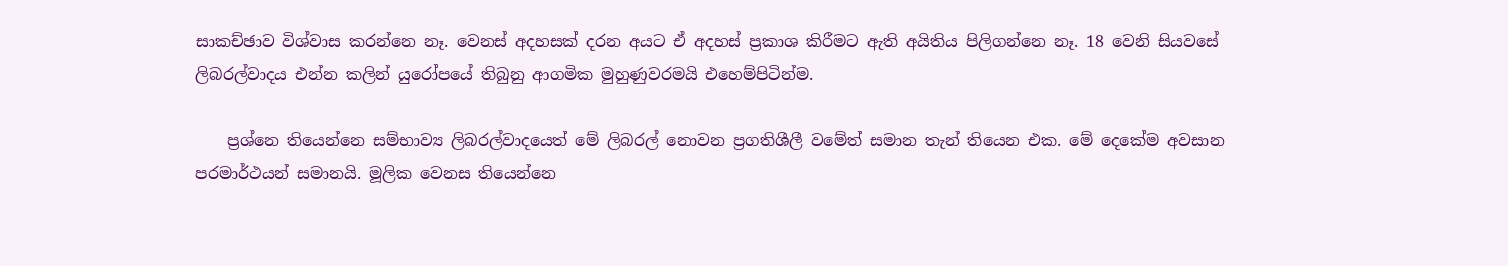සාකච්ඡාව විශ්වාස කරන්නෙ නෑ. වෙනස් අදහසක් දරන අයට ඒ අදහස් ප්‍රකාශ කිරීමට ඇති අයිතිය පිලිගන්නෙ නෑ. 18 වෙනි සියවසේ ලිබරල්වාදය එන්න කලින් යුරෝපයේ තිබුනු ආගමික මුහුණුවරමයි එහෙම්පිටින්ම.

    ප්‍රශ්නෙ තියෙන්නෙ සම්භාව්‍ය ලිබරල්වාදයෙත් මේ ලිබරල් නොවන ප්‍රගතිශීලී වමේත් සමාන තැන් තියෙන එක. මේ දෙකේම අවසාන පරමාර්ථයන් සමානයි. මූලික වෙනස තියෙන්නෙ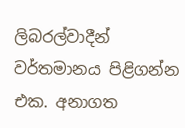ලිබරල්වාදීන් වර්තමානය පිළිගන්න එක. අනාගත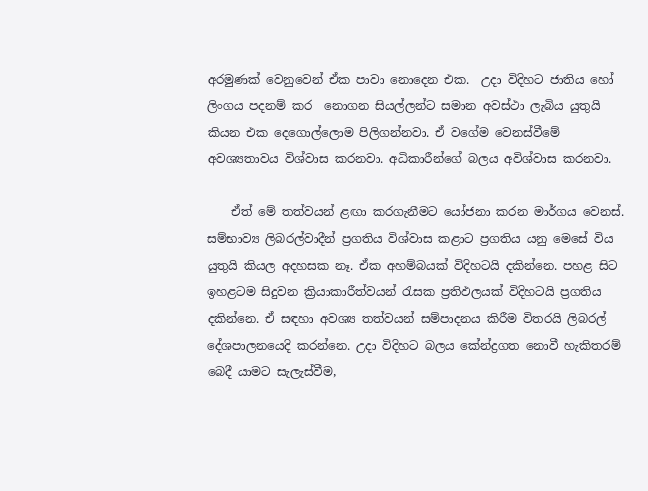අරමුණක් වෙනුවෙන් ඒක පාවා නොදෙන එක.  උදා විදිහට ජාතිය හෝ ලිංගය පදනම් කර  නොගන සියල්ලන්ට සමාන අවස්ථා ලැබිය යුතුයි කියන එක දෙගොල්ලොම පිලිගන්නවා. ඒ වගේම වෙනස්වීමේ අවශ්‍යතාවය විශ්වාස කරනවා. අධිකාරීන්ගේ බලය අවිශ්වාස කරනවා.

    ඒත් මේ තත්වයන් ළඟා කරගැනීමට යෝජනා කරන මාර්ගය වෙනස්. සම්භාව්‍ය ලිබරල්වාදීන් ප්‍රගතිය විශ්වාස කළාට ප්‍රගතිය යනු මෙසේ විය යුතුයි කියල අදහසක නෑ. ඒක අහම්බයක් විදිහටයි දකින්නෙ. පහළ සිට ඉහළටම සිදුවන ක්‍රියාකාරීත්වයන් රැසක ප්‍රතිඵලයක් විදිහටයි ප්‍රගතිය දකින්නෙ. ඒ සඳහා අවශ්‍ය තත්වයන් සම්පාදනය කිරීම විතරයි ලිබරල් දේශපාලනයෙදි කරන්නෙ. උදා විදිහට බලය කේන්ද්‍රගත නොවී හැකිතරම් බෙදී යාමට සැලැස්වීම,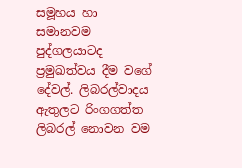සමූහය හා සමානවම පුද්ගලයාටද ප්‍රමුඛත්වය දීම වගේ දේවල්. ලිබරල්වාදය ඇතුලට රිංගගත්ත ලිබරල් නොවන වම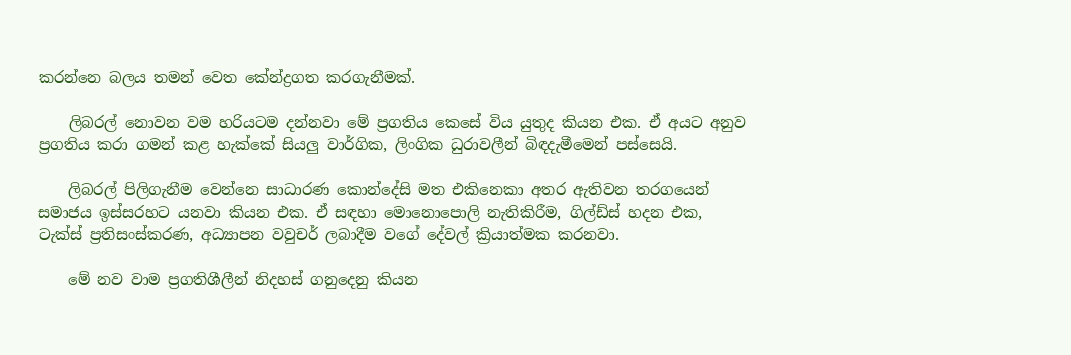කරන්නෙ බලය තමන් වෙත කේන්ද්‍රගත කරගැනීමක්.

    ලිබරල් නොවන වම හරියටම දන්නවා මේ ප්‍රගතිය කෙසේ විය යුතුද කියන එක. ඒ අයට අනුව ප්‍රගතිය කරා ගමන් කළ හැක්කේ සියලු වාර්ගික, ලිංගික ධුරාවලීන් බිඳදැමීමෙන් පස්සෙයි.

    ලිබරල් පිලිගැනීම වෙන්නෙ සාධාරණ කොන්දේසි මත එකිනෙකා අතර ඇතිවන තරගයෙන් සමාජය ඉස්සරහට යනවා කියන එක. ඒ සඳහා මොනොපොලි නැතිකිරීම, ගිල්ඩ්ස් හදන එක, ටැක්ස් ප්‍රතිසංස්කරණ, අධ්‍යාපන වවුචර් ලබාදීම ව‍ගේ දේවල් ක්‍රියාත්මක කරනවා.

    මේ නව වාම ප්‍රගතිශීලීන් නිදහස් ගනුදෙනු කියන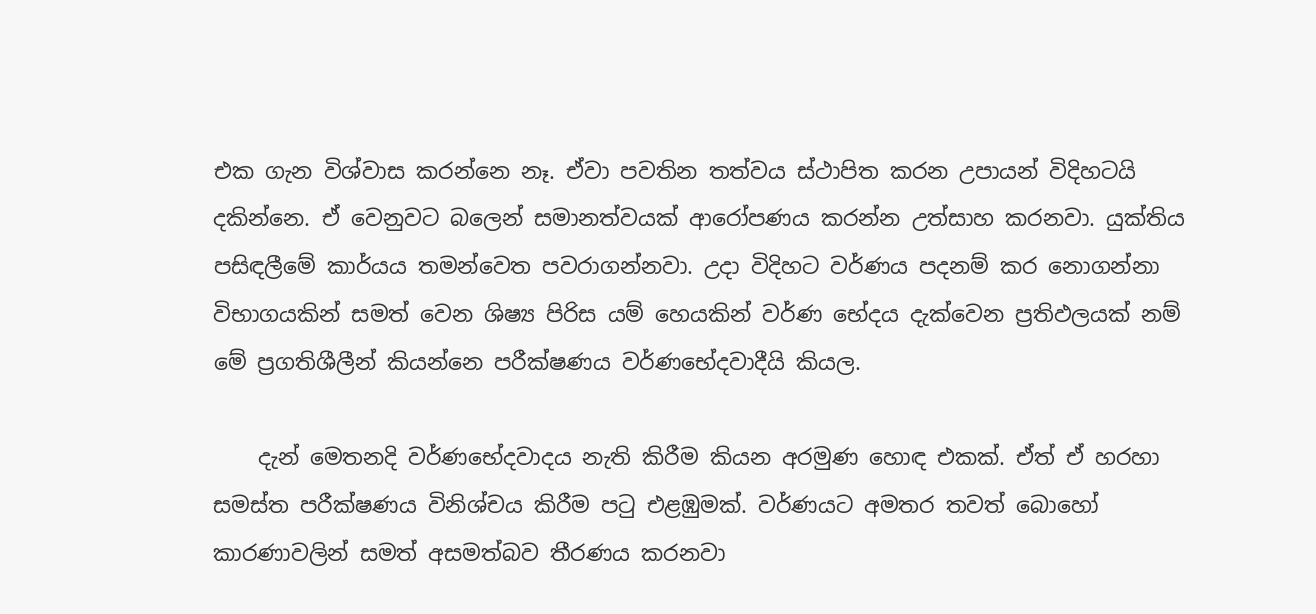එක ගැන විශ්වාස කරන්නෙ නෑ. ඒවා පවතින තත්වය ස්ථාපිත කරන උපායන් විදිහටයි දකින්නෙ. ඒ වෙනුවට බලෙන් සමානත්වයක් ආරෝපණය කරන්න උත්සාහ කරනවා. යුක්තිය පසිඳලීමේ කාර්යය තමන්වෙත පවරාගන්නවා. උදා විදිහට වර්ණය පදනම් කර නොගන්නා විභාගයකින් සමත් වෙන ශිෂ්‍ය පිරිස යම් හෙයකින් වර්ණ භේදය දැක්වෙන ප්‍රතිඵලයක් නම් මේ ප්‍රගතිශීලීන් කියන්නෙ පරීක්ෂණය වර්ණභේදවාදීයි කියල.

    දැන් මෙතනදි වර්ණභේදවාදය නැති කිරීම කියන අරමුණ හොඳ එකක්. ඒත් ඒ හරහා සමස්ත පරීක්ෂණය විනිශ්චය කිරීම පටු එළඹුමක්. වර්ණයට අමතර තවත් බොහෝ කාරණාවලින් සමත් අසමත්බව තීරණය කරනවා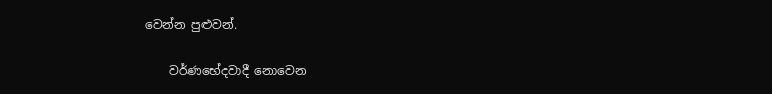වෙන්න පුළුවන්.

    වර්ණභේදවාදී නොවෙන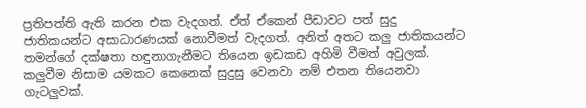ප්‍රතිපත්ති ඇති කරන එක වැදගත්. ඒත් ඒකෙන් පීඩාවට පත් සුදු ජාතිකයන්ට අසාධාරණයක් නොවීමත් වැදගත්. අනිත් අතට කලු ජාතිකයන්ට තමන්ගේ දක්ෂතා හඳුනාගැනීමට තියෙන ඉඩකඩ අහිමි වීමත් අවුලක්. කලුවීම නිසාම යමකට කෙනෙක් සුදුසු වෙනවා නම් එතන තියෙනවා ගැටලුවක්.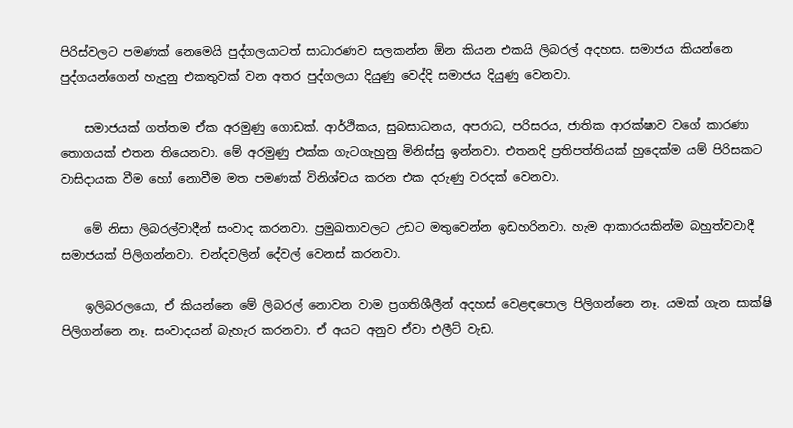පිරිස්වලට පමණක් නෙමෙයි පුද්ගලයාටත් සාධාරණව සලකන්න ඕන කියන එකයි ලිබරල් අදහස. සමාජය කියන්නෙ පුද්ගයන්ගෙන් හැදුනු එකතුවක් වන අතර පුද්ගලයා දියුණු වෙද්දි සමාජය දියුණු වෙනවා.

    සමාජයක් ගත්තම ඒක අරමුණු ගොඩක්. ආර්ථිකය, සුබසාධනය, අපරාධ, පරිසරය, ජාතික ආරක්ෂාව වගේ කාරණා තොගයක් එතන තියෙනවා. මේ අරමුණු එක්ක ගැටගැහුනු මිනිස්සු ඉන්නවා. එතනදි ප්‍රතිපත්තියක් හුදෙක්ම යම් පිරිසකට වාසිදායක වීම හෝ නොවීම මත පමණක් විනිශ්චය කරන එක දරුණු වරදක් වෙනවා.

    මේ නිසා ලිබරල්වාදීන් සංවාද කරනවා. ප්‍රමුඛතාවලට උඩට මතුවෙන්න ඉඩහරිනවා. හැම ආකාරයකින්ම බහුත්වවාදී සමාජයක් පිලිගන්නවා. චන්දවලින් දේවල් වෙනස් කරනවා.

    ඉලිබර‍ලයො, ඒ කියන්නෙ මේ ලිබරල් නොවන වාම ප්‍රගතිශීලීන් අදහස් වෙළඳපොල පිලිගන්නෙ නෑ. යමක් ගැන සාක්ෂි පිලිගන්නෙ නෑ. සංවාදයන් බැහැර කරනවා. ඒ අයට අනුව ඒවා එලීට් වැඩ.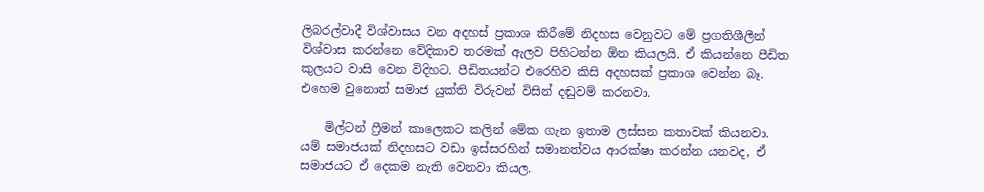ලිබරල්වාදී විශ්වාසය වන අදහස් ප්‍රකාශ කිරීමේ නිදහස වෙනුවට මේ ප්‍රගතිශීලීන් විශ්වාස කරන්නෙ වේදිකාව තරමක් ඇලව පිහිටන්න ඕන කියලයි. ඒ කියන්නෙ පීඩිත කුලයට වාසි වෙන විදිහට. පීඩිතයන්ට එරෙහිව කිසි අදහසක් ප්‍රකාශ වෙන්න බෑ. එහෙම වුනොත් සමාජ යුක්ති විරුවන් විසින් දඬුවම් කරනවා.

    මිල්ටන් ෆ්‍රීමන් කාලෙකට කලින් මේක ගැන ඉතාම ලස්සන කතාවක් කියනවා. යම් සමාජයක් නිදහසට වඩා ඉස්සරහින් සමානත්වය ආරක්ෂා කරන්න යනවද, ඒ සමාජයට ඒ දෙකම නැති වෙනවා කියල.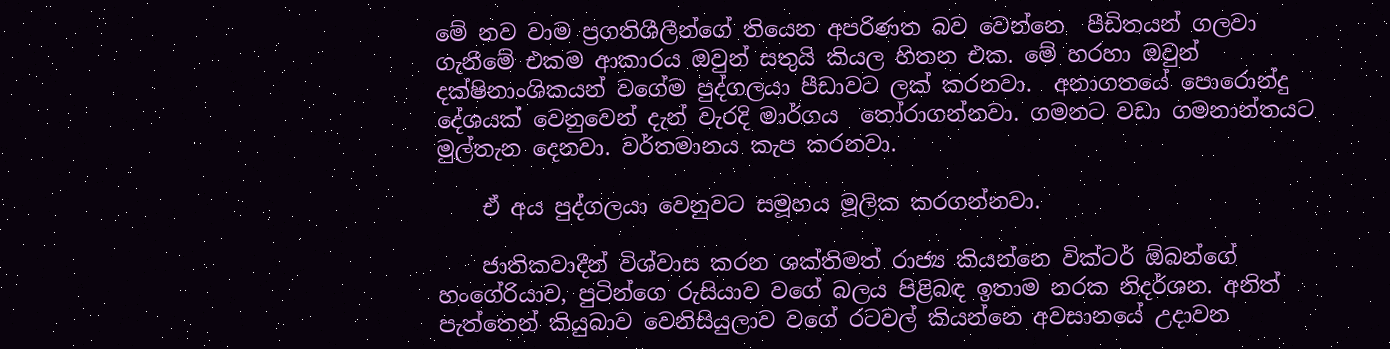මේ නව වාම ප්‍රගතිශීලීන්ගේ තියෙන අපරිණත බව වෙන්නෙ  පීඩිතයන් ගලවා ගැනීමේ එකම ආකාරය ඔවුන් සතුයි කියල හිතන එක. මේ හරහා ඔවුන් දක්ෂිනාංශිකයන් වගේම පුද්ගලයා පීඩාවට ලක් කරනවා.  අනාගතයේ පොරොන්දු දේශයක් වෙනුවෙන් දැන් වැරදි මාර්ගය  තෝරාගන්නවා. ගමනට වඩා ගමනාන්තයට මුල්තැන දෙනවා. වර්තමානය කැප කරනවා.

    ඒ අය පුද්ගලයා වෙනු‍වට සමූහය මූලික කරගන්නවා.

    ජාතිකවාදීන් විශ්වාස කරන ශක්තිමත් රාජ්‍ය කියන්නෙ වික්ටර් ඕබන්ගේ හංගේරියාව, පුටින්ගෙ රුසියාව වගේ බලය පිළිබඳ ඉතාම නරක නිදර්ශන. අනිත් පැත්තෙන් කියුබාව වෙනිසියුලාව වගේ රටවල් කියන්නෙ අවසානයේ උදාවන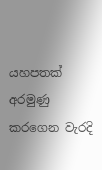යහපතක් අරමුණු කරගෙන වැරදි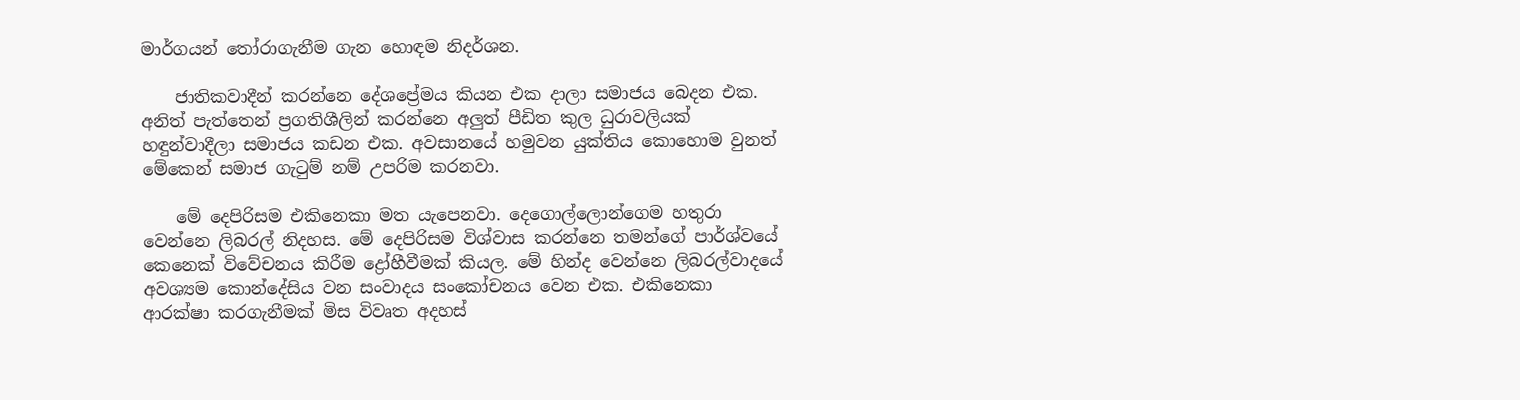මාර්ගයන් තෝරාගැනීම ගැන හොඳම නිදර්ශන.

    ජාතිකවාදීන් කරන්නෙ දේශප්‍රේමය කියන එක දාලා සමාජය බෙදන එක. අනිත් පැත්තෙන් ප්‍රගතිශීලින් කරන්නෙ අලුත් පීඩිත කුල ධුරාවලියක් හඳුන්වාදීලා සමාජය කඩන එක. අවසානයේ හමුවන යුක්තිය කො‍හොම වුනත් මේකෙන් සමාජ ගැටුම් නම් උපරිම කරනවා.

    මේ දෙපිරිසම එකිනෙකා මත යැපෙනවා. දෙගොල්ලොන්ගෙම හතුරා වෙන්නෙ ලිබරල් නිදහස. මේ දෙපිරිසම විශ්වාස කරන්නෙ තමන්ගේ පාර්ශ්වයේ කෙනෙක් විවේචනය කිරීම ද්‍රෝහීවීමක් කියල. මේ හින්ද වෙන්නෙ ලිබරල්වාදයේ අවශ්‍යම කොන්දේසිය වන සංවාදය සංකෝචනය වෙන එක. එකිනෙකා ආරක්ෂා කරගැනීමක් මිස විවෘත අදහස්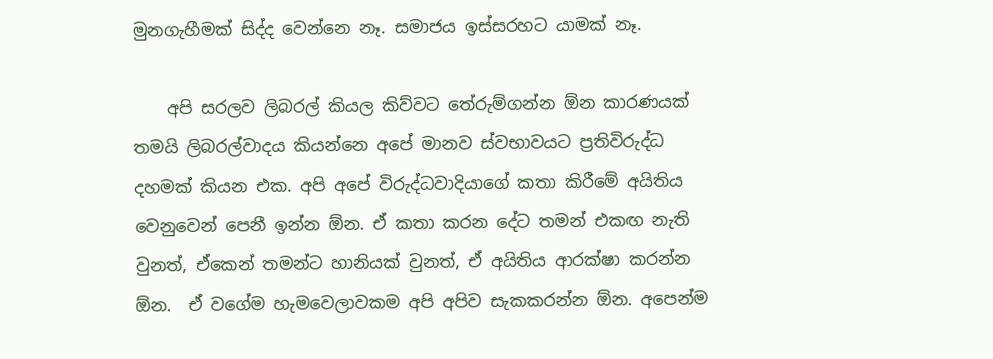මුනගැහීමක් සිද්ද වෙන්නෙ නෑ. සමාජය ඉස්සරහට යාමක් නෑ.

    අපි සරලව ලිබරල් කියල කිව්වට තේරුම්ගන්න ඕන කාරණයක් තමයි ලිබරල්වාදය කියන්නෙ අපේ මානව ස්වභාවයට ප්‍රතිවිරුද්ධ දහමක් කියන එක. අපි අපේ විරුද්ධවාදියාගේ කතා කිරීමේ අයිතිය වෙනුවෙන් පෙනී ඉන්න ඕන. ඒ කතා කරන දේට තමන් එකඟ නැති වුනත්, ඒකෙන් තමන්ට හානියක් වුනත්, ඒ අයිතිය ආරක්ෂා කරන්න ඕන.  ඒ වගේම හැමවෙලාවකම අපි අපිව සැකකරන්න ඕන. අපෙන්ම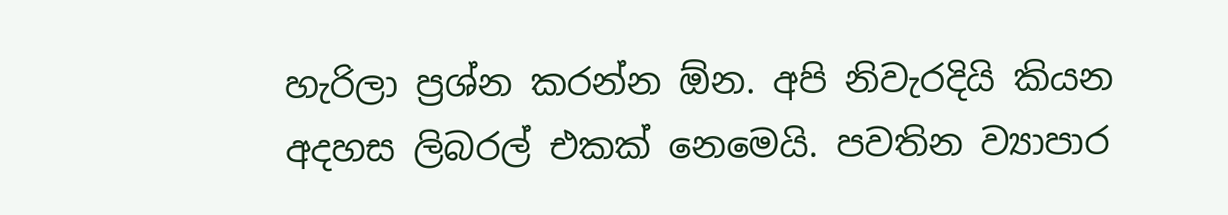හැරිලා ප්‍රශ්න කරන්න ඕන. අපි නිවැරදියි කියන අදහස ලිබරල් එකක් නෙමෙයි. පවතින ව්‍යාපාර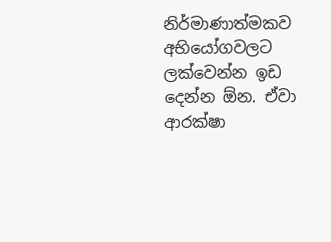නිර්මාණාත්මකව අභියෝගවලට ලක්වෙන්න ඉඩ දෙන්න ඕන. ඒවා ආරක්ෂා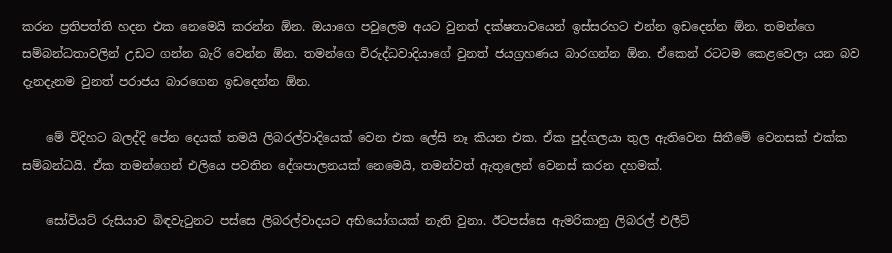කරන ප්‍රතිපත්ති හදන එක නෙමෙයි කරන්න ඕන. ඔයාගෙ පවුලෙම අයට වුනත් දක්ෂතාවයෙන් ඉස්සරහට එන්න ඉඩදෙන්න ඕන. තමන්ගෙ සම්බන්ධතාවලින් උඩට ගන්න බැරි වෙන්න ඕන. තමන්ගෙ විරුද්ධවාදියාගේ වුනත් ජයග්‍රහණය බාරගන්න ඕන. ඒකෙන් රටටම කෙළවෙලා යන බව දැනදැනම වුනත් පරාජය බාරගෙන ඉඩදෙන්න ඕන.

    මේ විදිහට බලද්දි පේන දෙයක් තමයි ලිබරල්වාදියෙක් වෙන එක ලේසි නෑ කියන එක. ඒක පුද්ගලයා තුල ඇතිවෙන සිතීමේ වෙනසක් එක්ක සම්බන්ධයි. ඒක තමන්ගෙන් එලියෙ පවතින දේශපාලනයක් නෙමෙයි, තමන්වත් ඇතුලෙන් වෙනස් කරන දහමක්.

    සෝවියට් රුසියාව බිඳවැටුන‍ට පස්සෙ ලිබරල්වාදයට අභියෝගයක් නැති වුනා. ඊටපස්සෙ ඇමරිකානු ලිබරල් එලීට්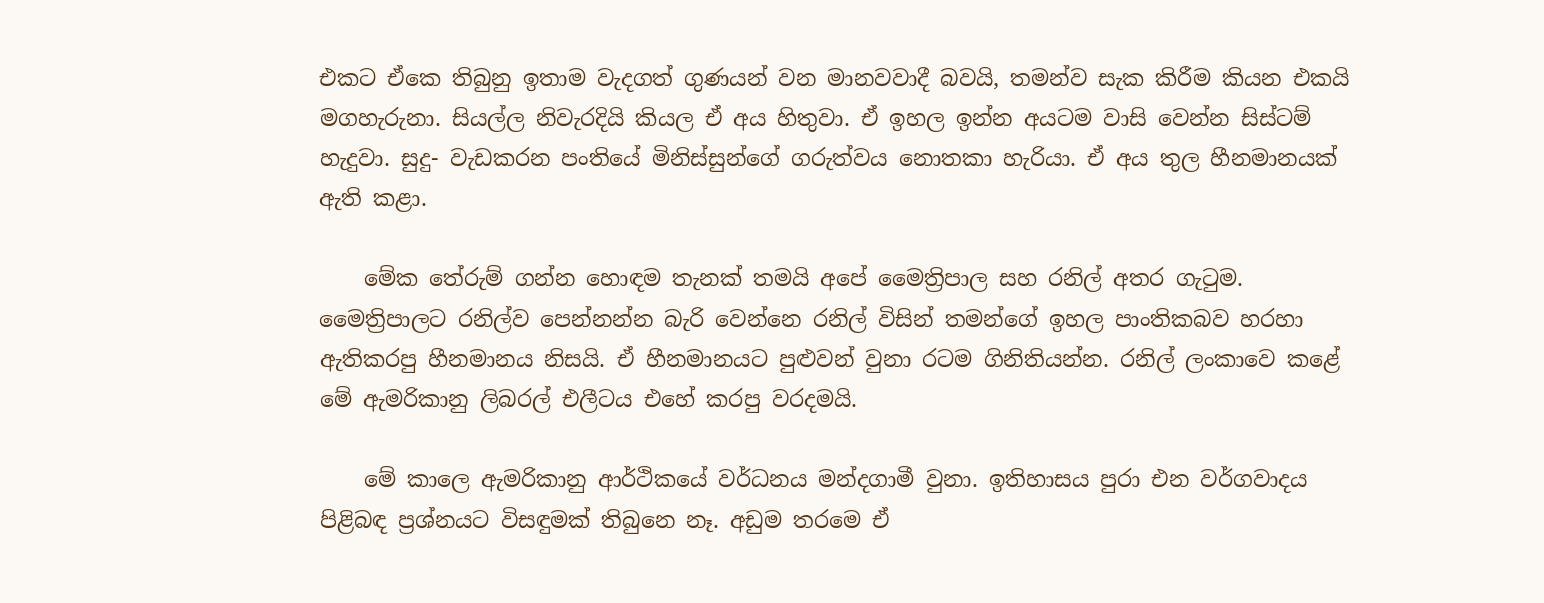එකට ඒකෙ තිබුනු ඉතාම වැදගත් ගුණයන් වන මානවවාදී බවයි, තමන්ව සැක කිරීම කියන එකයි මගහැරුනා. සියල්ල නිවැරදියි කියල ඒ අය හිතුවා. ඒ ඉහල ඉන්න අයටම වාසි වෙන්න සිස්ටම් හැදුවා. සුදු- වැඩකරන පංතියේ මිනිස්සුන්ගේ ගරුත්වය නොතකා හැරියා. ඒ අය තුල හීනමානයක් ඇති කළා.

    මේක තේරුම් ගන්න හොඳම තැනක් තමයි අපේ මෛත්‍රිපාල සහ රනිල් අතර ගැටුම. මෛත්‍රිපාලට රනිල්ව පෙන්නන්න බැරි වෙන්නෙ රනිල් විසින් තමන්ගේ ඉහල පාංතිකබව හරහා ඇතිකරපු හීනමානය නිසයි. ඒ හීනමානයට පුළුවන් වුනා රටම ගිනිතියන්න. රනිල් ලංකාවෙ කළේ මේ ඇමරිකානු ලිබරල් එලීටය එහේ කරපු වරදමයි.

    මේ කාලෙ ඇමරිකානු ආර්ථිකයේ වර්ධනය මන්දගාමී වුනා. ඉතිහාසය පුරා එන වර්ගවාදය පිළිබඳ ප්‍රශ්නයට විසඳුමක් තිබුනෙ නෑ. අඩුම තරමෙ ඒ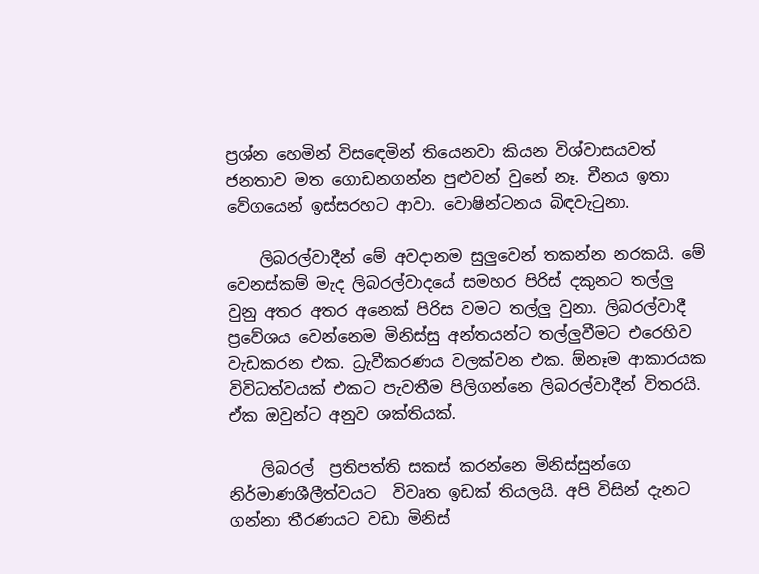ප්‍රශ්න හෙමින් විසඳ‍ෙමින් තියෙනවා කියන විශ්වාසයවත් ජනතාව මත ගොඩනගන්න පුළුවන් වුනේ නෑ. චීනය ඉතා වේගයෙන් ඉස්සරහට ආවා. වොෂින්ටනය බිඳවැටුනා.

    ලිබරල්වාදීන් මේ අවදානම සුලුවෙන් තකන්න නරකයි. මේ වෙනස්කම් මැද ලිබරල්වාදයේ සමහර පිරිස් දකුනට තල්ලු වුනු අතර අතර අනෙක් පිරිස වමට තල්ලු වුනා. ලිබරල්වාදී ප්‍රවේශය වෙන්නෙම මිනිස්සු අන්තයන්ට තල්ලුවීමට එරෙහිව වැඩකරන එක. ධ්‍රැවීකරණය වලක්වන එක. ඕනෑම ආකාරයක විවිධත්වයක් එකට පැවතීම පිලිගන්නෙ ලිබරල්වාදීන් විතරයි. ඒක ඔවුන්ට අනුව ශක්තියක්.

    ලිබරල්  ප්‍රතිපත්ති සකස් කරන්නෙ මිනිස්සුන්ගෙ නිර්මාණශීලීත්වයට  විවෘත ඉඩක් තියලයි. අපි විසින් දැනට ගන්නා තීරණයට වඩා මිනිස්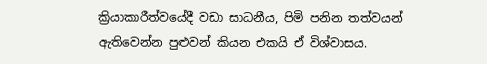ක්‍රියාකාරීත්වයේදී වඩා සාධනීය, පිමි පනින තත්වයන් ඇතිවෙන්න පුළුවන් කියන එකයි ඒ විශ්වාසය.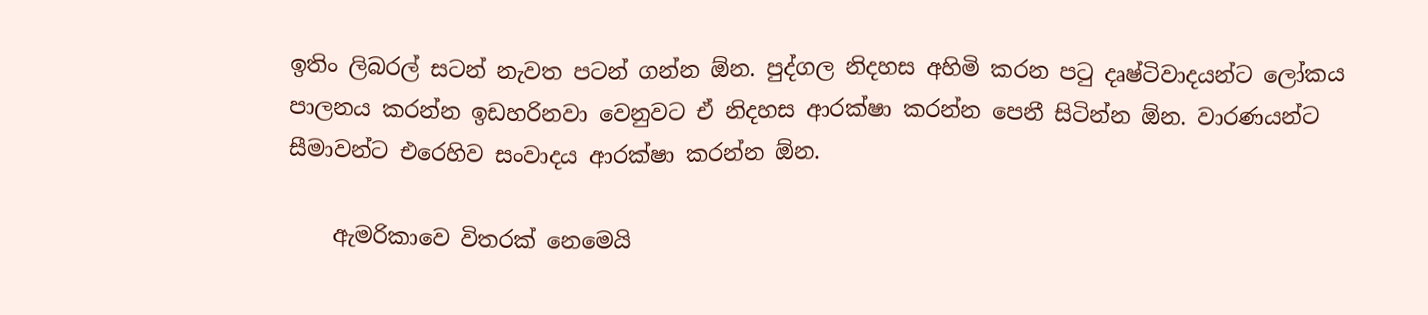ඉතිං ලිබරල් සටන් නැවත පටන් ගන්න ඕන. පුද්ගල නිදහස අහිමි කරන පටු දෘෂ්ටිවාදයන්ට ලෝකය පාලනය කරන්න ඉඩහරිනවා වෙනුවට ඒ නිදහස ආරක්ෂා කරන්න පෙනී සිටින්න ඕන. වාරණයන්ට සීමාවන්ට එරෙහිව සංවාදය ආරක්ෂා කරන්න ඕන.

    ඇමරිකාවෙ විතරක් නෙමෙයි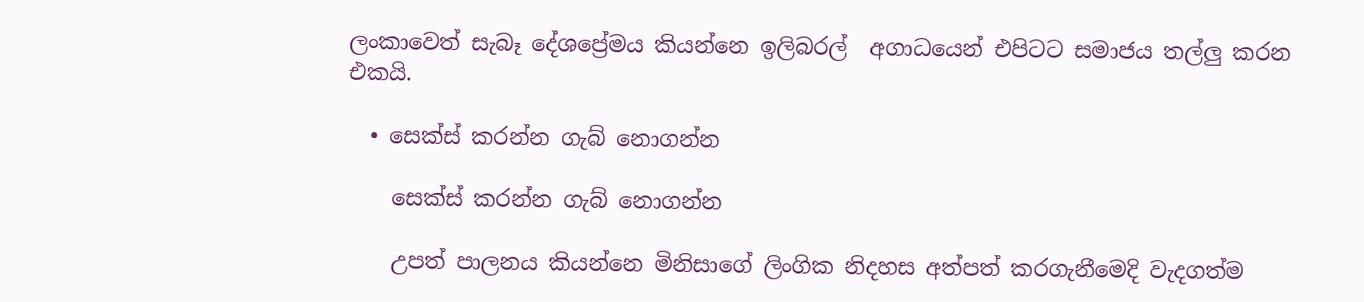ලංකාවෙත් සැබෑ දේශප්‍රේමය කියන්නෙ ඉලිබරල්  අගාධයෙන් එපිටට සමාජය තල්ලු කරන එකයි.

  • සෙක්ස් කරන්න ගැබ් නොගන්න

    සෙක්ස් කරන්න ගැබ් නොගන්න

    උපත් පාලනය කියන්නෙ මිනිසාගේ ලිංගික නිදහස අත්පත් කරගැනීමෙදි වැදගත්ම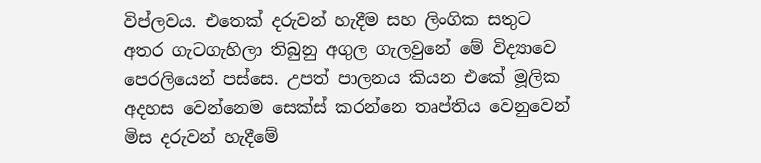විප්ලවය. එතෙක් දරුවන් හැදීම සහ ලිංගික සතුට අතර ගැටගැහිලා තිබුනු අගුල ගැලවුනේ මේ විද්‍යාවෙ පෙරලියෙන් පස්සෙ. උපත් පාලනය කියන එකේ මූලික අදහස වෙන්නෙම සෙක්ස් කරන්නෙ තෘප්තිය වෙනුවෙන් මිස දරුවන් හැදීමේ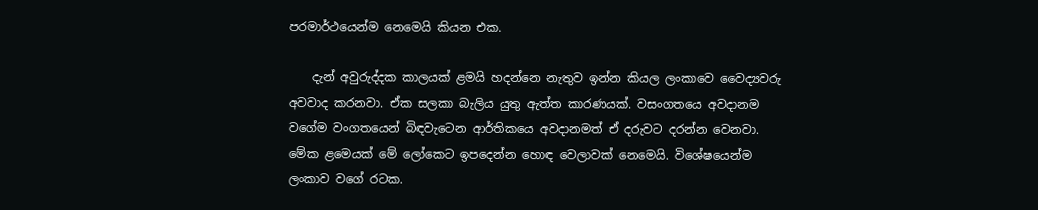පරමාර්ථයෙන්ම නෙමෙයි කියන එක.

    දැන් අවුරුද්දක කාලයක් ළමයි හදන්නෙ නැතුව ඉන්න කියල ලංකාවෙ වෛද්‍යවරු අවවාද කරනවා. ඒක සලකා බැලිය යුතු ඇත්ත කාරණයක්. වසංගතයෙ අවදානම වගේම වංගතයෙන් බිඳවැටෙන ආර්තිකයෙ අවදානමත් ඒ දරුවට දරන්න වෙනවා. මේක ළමෙයක් මේ ලෝකෙට ඉපදෙන්න හොඳ වෙලාවක් නෙමෙයි. විශේෂයෙන්ම ලංකාව වගේ රටක.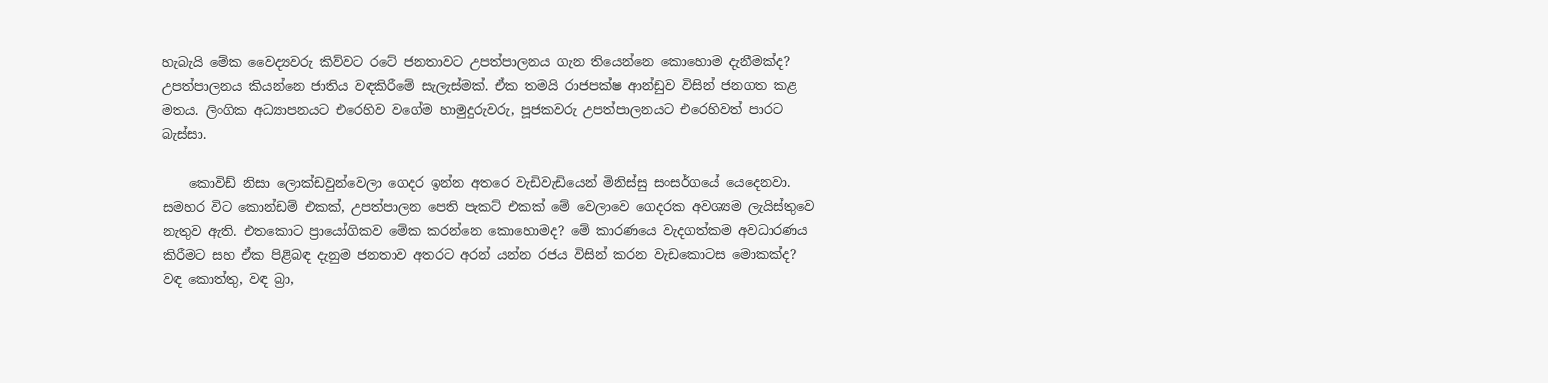හැබැයි මේක වෛද්‍යවරු කිව්වට රටේ ජනතාවට උපත්පාලනය ගැන තියෙන්නෙ කොහොම දැනීමක්ද? උපත්පාලනය කියන්නෙ ජාතිය වඳකිරීමේ සැලැස්මක්. ඒක තමයි රාජපක්ෂ ආන්ඩුව විසින් ජනගත කළ මතය. ලිංගික අධ්‍යාපනයට එරෙහිව වගේම හාමුදුරුවරු, පූජකවරු උපත්පාලනයට එරෙහිවත් පාරට බැස්සා.

    කොවිඩ් නිසා ලොක්ඩවුන්වෙලා ගෙදර ඉන්න අතරෙ වැඩිවැඩියෙන් මිනිස්සු සංසර්ගයේ යෙදෙනවා. සමහර විට කොන්ඩම් එකක්, උපත්පාලන පෙති පැකට් එකක් මේ වෙලාවෙ ගෙදරක අවශ්‍යම ලැයිස්තුවෙ නැතුව ඇති. එතකොට ප්‍රායෝගිකව මේක කරන්නෙ කොහොමද? මේ කාරණයෙ වැදගත්කම අවධාරණය කිරීමට සහ ඒක පිළිබඳ දැනුම ජනතාව අතරට අරන් යන්න රජය විසින් කරන වැඩකොටස මොකක්ද? වඳ කොත්තු, වඳ බ්‍රා,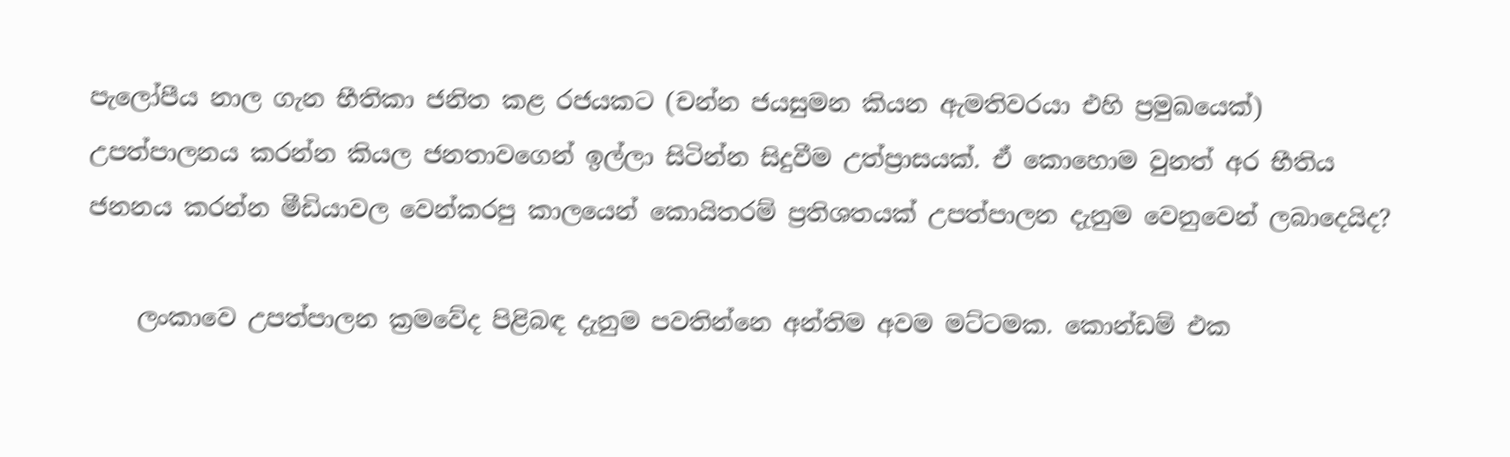පැලෝපීය නාල ගැන භීතිකා ජනිත කළ රජයකට (චන්න ජයසුමන කියන ඇමතිවරයා එහි ප්‍රමුඛයෙක්) උපත්පාලනය කරන්න කියල ජනතාවගෙන් ඉල්ලා සිටින්න සිදුවීම උත්ප්‍රාසයක්. ඒ කොහොම වුනත් අර භීතිය ජනනය කරන්න මීඩියාවල වෙන්කරපු කාලයෙන් කොයිතරම් ප්‍රතිශතයක් උපත්පාලන දැනුම වෙනුවෙන් ලබාදෙයිද?

    ලංකාවෙ උපත්පාලන ක්‍රමවේද පිළිබඳ දැනුම පවතින්නෙ අන්තිම අවම මට්ටමක. කොන්ඩම් එක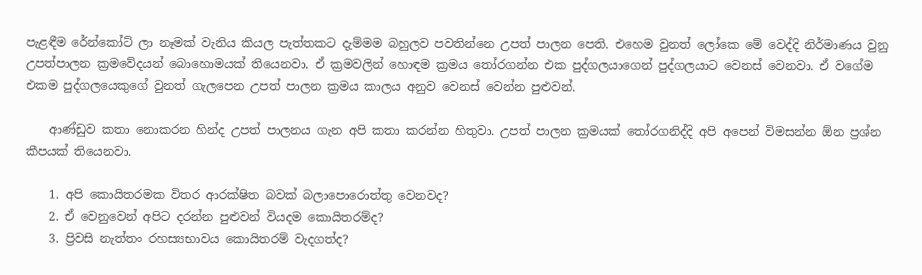පැළඳීම රේන්කෝට් ලා නෑමක් වැනිය කියල පැත්තකට දැම්මම බහුලව පවතින්නෙ උපත් පාලන පෙති. එහෙම වුනත් ලෝකෙ මේ වෙද්දි නිර්මාණය වුනු උපත්පාලන ක්‍රමවේදයන් බොහොමයක් තියෙනවා. ඒ ක්‍රමවලින් හොඳම ක්‍රමය තෝරගන්න එක පුද්ගලයාගෙන් පුද්ගලයාට වෙනස් වෙනවා. ඒ වගේම එකම පුද්ගලයෙකුගේ වුනත් ගැලපෙන උපත් පාලන ක්‍රමය කාලය අනුව වෙනස් වෙන්න පුළුවන්.

    ආණ්ඩුව කතා නොකරන හින්ද උපත් පාලනය ගැන අපි කතා කරන්න හිතුවා. උපත් පාලන ක්‍රමයක් තෝරගනිද්දි අපි අපෙන් විමසන්න ඕන ප්‍රශ්න කීපයක් තියෙනවා.

    1. අපි කොයිතරමක විතර ආරක්ෂිත බවක් බලාපොරොත්තු වෙනවද?
    2. ඒ වෙනුවෙන් අපිට දරන්න පුළුවන් වියදම කොයිතරම්ද?
    3. ප්‍රිවසි නැත්තං රහස්‍යභාවය කොයිතරම් වැදගත්ද?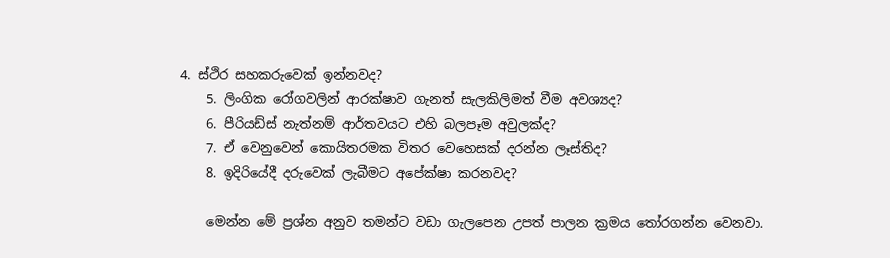4. ස්ථිර සහකරුවෙක් ඉන්නවද?
    5. ලිංගික රෝගවලින් ආරක්ෂාව ගැනත් සැලකිලිමත් වීම අවශ්‍යද?
    6. පීරියඩ්ස් නැත්නම් ආර්තවයට එහි බලපෑම අවුලක්ද?
    7. ඒ වෙනුවෙන් කොයිතරමක විතර වෙහෙසක් දරන්න ලෑස්තිද?
    8. ඉදිරියේදී දරුවෙක් ලැබීමට අපේක්ෂා කරනවද?

    මෙන්න මේ ප්‍රශ්න අනුව තමන්ට වඩා ගැලපෙන උපත් පාලන ක්‍රමය තෝරගන්න වෙනවා.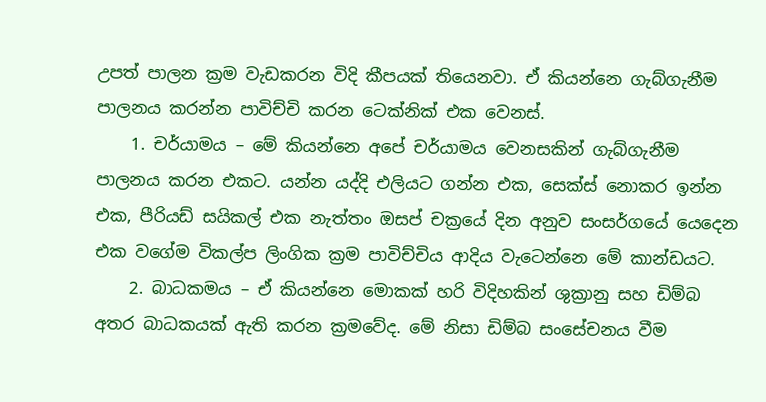උපත් පාලන ක්‍රම වැඩකරන විදි කීපයක් තියෙනවා. ඒ කියන්නෙ ගැබ්ගැනීම පාලනය කරන්න පාවිච්චි කරන ටෙක්නික් එක වෙනස්.
    1. චර්යාමය – මේ කියන්නෙ අපේ චර්යාමය වෙනසකින් ගැබ්ගැනීම පාලනය කරන එකට. යන්න යද්දි එලියට ගන්න එක, සෙක්ස් නොකර ඉන්න එක, පීරියඩ් සයිකල් එක නැත්තං ඔසප් චක්‍රයේ දින අනුව සංසර්ගයේ යෙදෙන එක වගේම විකල්ප ලිංගික ක්‍රම පාවිච්චිය ආදිය වැටෙන්නෙ මේ කාන්ඩයට.
    2. බාධකමය – ඒ කියන්නෙ මොකක් හරි විදිහකින් ශුක්‍රානු සහ ඩිම්බ අතර බාධකයක් ඇති කරන ක්‍රමවේද. මේ නිසා ඩිම්බ සංසේචනය වීම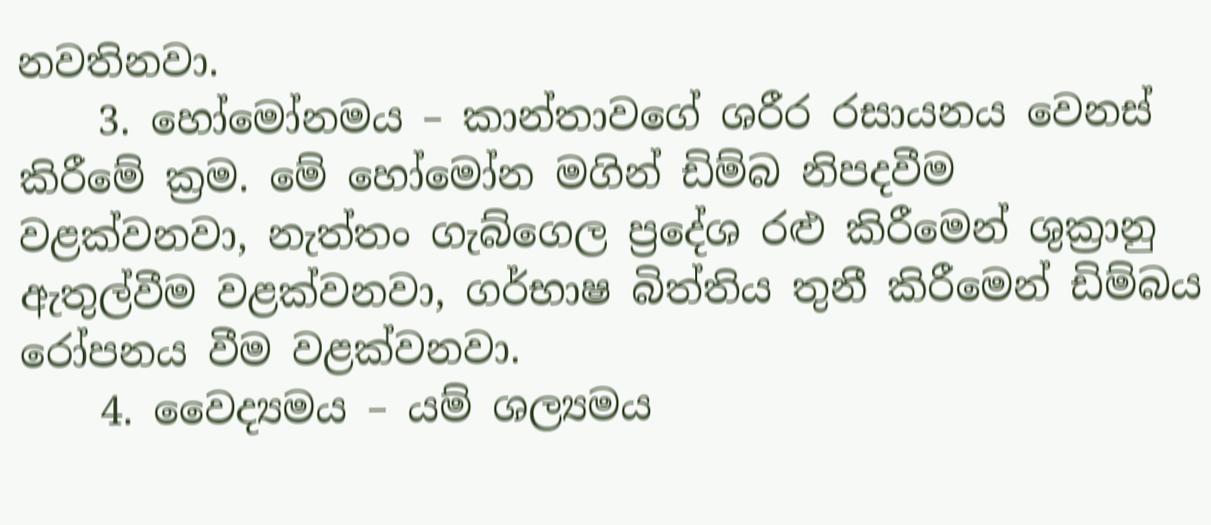නවතිනවා.
    3. හෝමෝනමය – කාන්තාවගේ ශරීර රසායනය වෙනස් කිරීමේ ක්‍රම. මේ හෝමෝන මගින් ඩිම්බ නිපදවීම වළක්වනවා, නැත්තං ගැබ්ගෙල ප්‍රදේශ රළු කිරීමෙන් ශුක්‍රානු ඇතුල්වීම වළක්වනවා, ගර්භාෂ බිත්තිය තුනී කිරීමෙන් ඩිම්බය රෝපනය වීම වළක්වනවා.
    4. වෛද්‍යමය – යම් ශල්‍යමය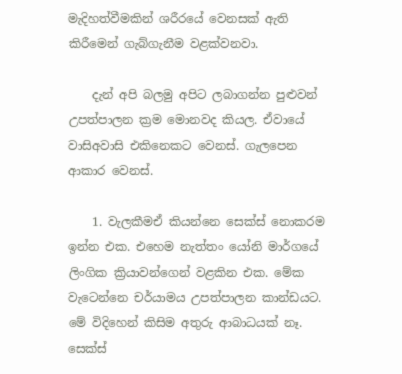මැදිහත්වීමකින් ශරීරයේ වෙනසක් ඇති කිරීමෙන් ගැබ්ගැනීම වළක්වනවා.

    දැන් අපි බලමු අපිට ලබාගන්න පුළුවන් උපත්පාලන ක්‍රම මොනවද කියල. ඒවායේ වාසිඅවාසි එකිනෙකට වෙනස්. ගැලපෙන ආකාර වෙනස්.

    1. වැලකීමඒ කියන්නෙ සෙක්ස් නොකරම ඉන්න එක. එහෙම නැත්තං යෝනි මාර්ගයේ ලිංගික ක්‍රියාවන්ගෙන් වළකින එක. මේක වැටෙන්නෙ චර්යාමය උපත්පාලන කාන්ඩයට. මේ විදිහෙන් කිසිම අතුරු ආබාධයක් නෑ. සෙක්ස්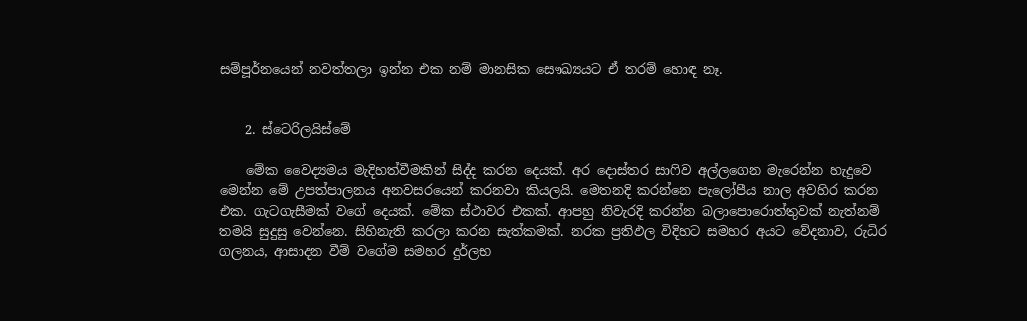සම්පූර්නයෙන් නවත්තලා ඉන්න එක නම් මානසික සෞඛ්‍යයට ඒ තරම් හොඳ නෑ.


    2. ස්ටෙරිලයිස්මේ

    මේක වෛද්‍යමය මැදිහත්වීමකින් සිද්ද කරන දෙයක්. අර දොස්තර සාෆිව අල්ලගෙන මැරෙන්න හැදුවෙ මෙන්න මේ උපත්පාලනය අනවසරයෙන් කරනවා කියලයි. මෙතනදි කරන්නෙ පැලෝපීය නාල අවහිර කරන එක. ගැටගැසීමක් වගේ දෙයක්. මේක ස්ථාවර එකක්. ආපහු නිවැරදි කරන්න බලාපොරොත්තුවක් නැත්නම් තමයි සුදුසු වෙන්නෙ. සිහිනැති කරලා කරන සැත්කමක්. නරක ප්‍රතිඵල විදිහට සමහර අයට වේදනාව, රුධිර ගලනය, ආසාදන වීම් වගේම සමහර දුර්ලභ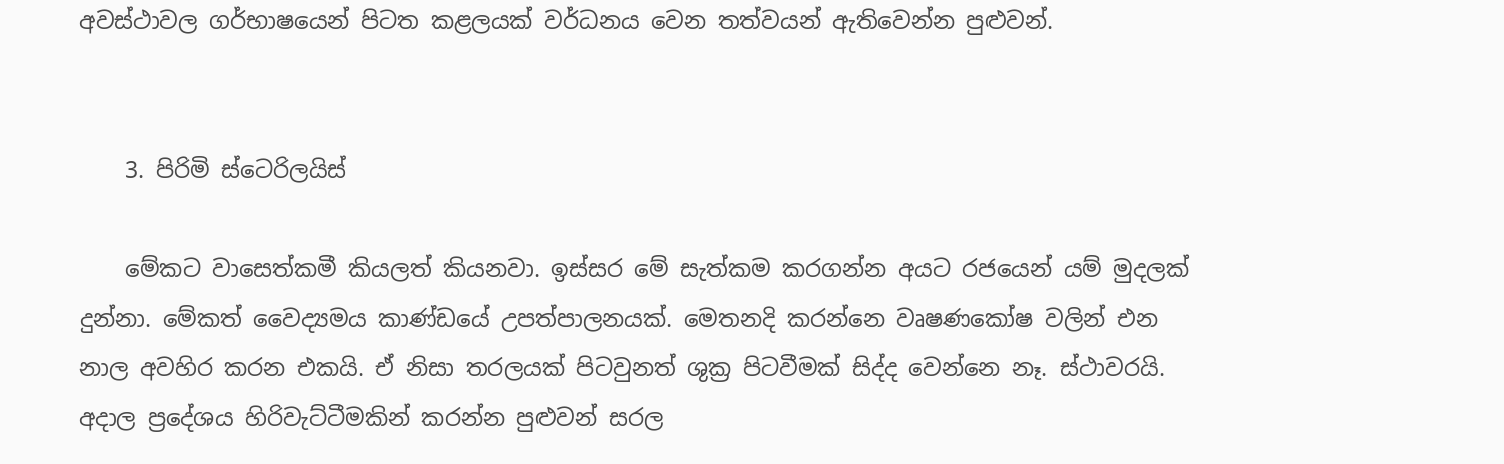අවස්ථාවල ගර්භාෂයෙන් පිටත කළලයක් වර්ධනය වෙන තත්වයන් ඇතිවෙන්න පුළුවන්.


    3. පිරිමි ස්ටෙරිලයිස්

    මේකට වාසෙත්කමී කියලත් කියනවා. ඉස්සර මේ සැත්කම කරගන්න අයට රජයෙන් යම් මුදලක් දුන්නා. මේකත් වෛද්‍යමය කාණ්ඩයේ උපත්පාලනයක්. මෙතනදි කරන්නෙ වෘෂණකෝෂ වලින් එන නාල අවහිර කරන එකයි. ඒ නිසා තරලයක් පිටවුනත් ශුක්‍ර පිටවීමක් සිද්‍ද වෙන්නෙ නෑ. ස්ථාවරයි. අදාල ප්‍රදේශය හිරිවැට්ටීමකින් කරන්න පුළුවන් සරල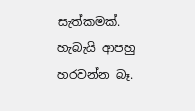සැත්කමක්. හැබැයි ආපහු හරවන්න බෑ.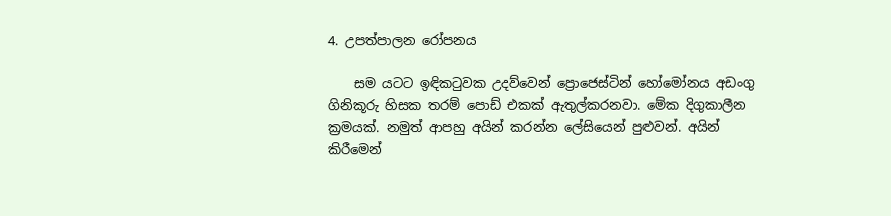4. උපත්පාලන රෝපනය

    සම යටට ඉඳිකටුවක උදව්වෙන් ප්‍රොජෙස්ටින් හෝමෝනය අඩංගු ගිනිකූරු හිසක තරම් පොඩ් එකක් ඇතුල්කරනවා. මේක දිගුකාලීන ක්‍රමයක්. නමුත් ආපහු අයින් කරන්න ලේසියෙන් පුළුවන්. අයින් කිරීමෙන්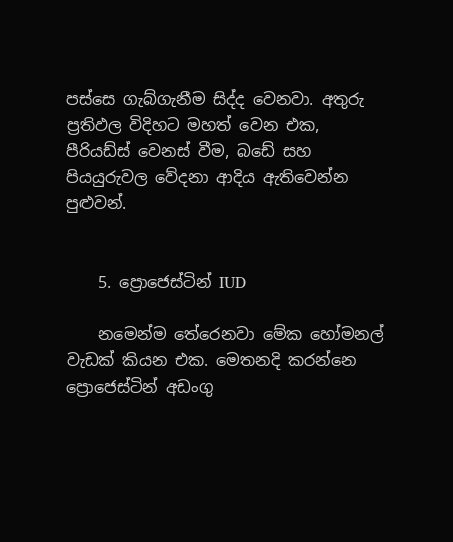පස්සෙ ගැබ්ගැනීම සිද්ද වෙනවා. අතුරු ප්‍රතිඵල විදිහට මහත් වෙන එක, පීරියඩ්ස් වෙනස් වීම, බඩේ සහ පියයුරුවල වේදනා ආදිය ඇතිවෙන්න පුළුවන්.


    5. ප්‍රොජෙස්ටින් IUD

    නමෙන්ම තේරෙනවා මේක හෝමනල් වැඩක් කියන එක. මෙතනදි කරන්නෙ ප්‍රොජෙස්ටින් අඩංගු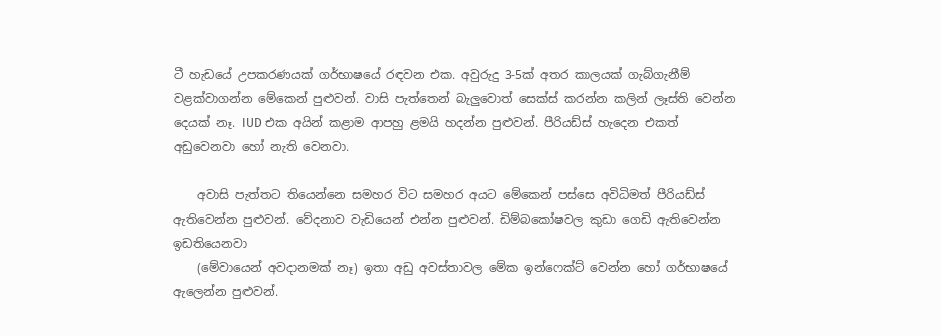ටී හැඩයේ උපකරණයක් ගර්භාෂයේ රඳවන එක. අවුරුදු 3-5ක් අතර කාලයක් ගැබ්ගැනීම් වළක්වාගන්න මේකෙන් පුළුවන්. වාසි පැත්තෙන් බැලුවොත් සෙක්ස් කරන්න කලින් ලෑස්ති වෙන්න දෙයක් නෑ. IUD එක අයින් කළාම ආපහු ළමයි හදන්න පුළුවන්. පීරියඩ්ස් හැදෙන එකත් අඩුවෙනවා හෝ නැති වෙනවා.

    අවාසි පැත්තට තියෙන්නෙ සමහර විට සමහර අයට මේකෙන් පස්සෙ අවිධිමත් පීරියඩ්ස් ඇතිවෙන්න පුළුවන්. වේදනාව වැඩියෙන් එන්න පුළුවන්. ඩිම්බකෝෂවල කුඩා ගෙඩි ඇතිවෙන්න ඉඩතියෙනවා
    (මේවායෙන් අවදානමක් නෑ) ඉතා අඩු අවස්තාවල මේක ඉන්‍ෆෙක්ට් වෙන්න හෝ ගර්භාෂයේ ඇලෙන්න පුළුවන්.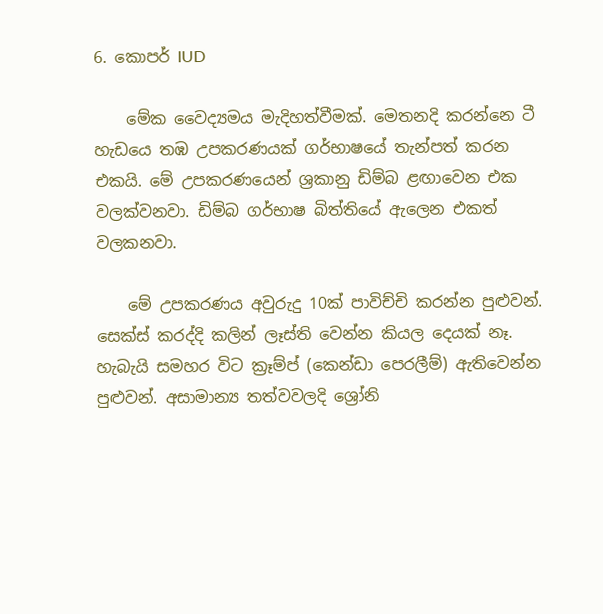6. කොපර් IUD

    මේක වෛද්‍යමය මැදිහත්වීමක්. මෙතනදි කරන්නෙ ටී හැඩයෙ තඹ උපකරණයක් ගර්භාෂයේ තැන්පත් කරන එකයි. මේ උපකරණයෙන් ශ්‍රකානු ඩිම්බ ළඟාවෙන එක වලක්වනවා. ඩිම්බ ගර්භාෂ බිත්තියේ ඇලෙන එකත් වලකනවා.

    මේ උපකරණය අවුරුදු 10ක් පාවිච්චි කරන්න පුළුවන්. සෙක්ස් කරද්දි කලින් ලෑස්ති වෙන්න කියල දෙයක් නෑ. හැබැයි සමහර විට ක්‍රෑම්ප් (කෙන්ඩා පෙරලීම්) ඇතිවෙන්න පුළුවන්. අසාමාන්‍ය තත්වවලදි ශ්‍රෝනි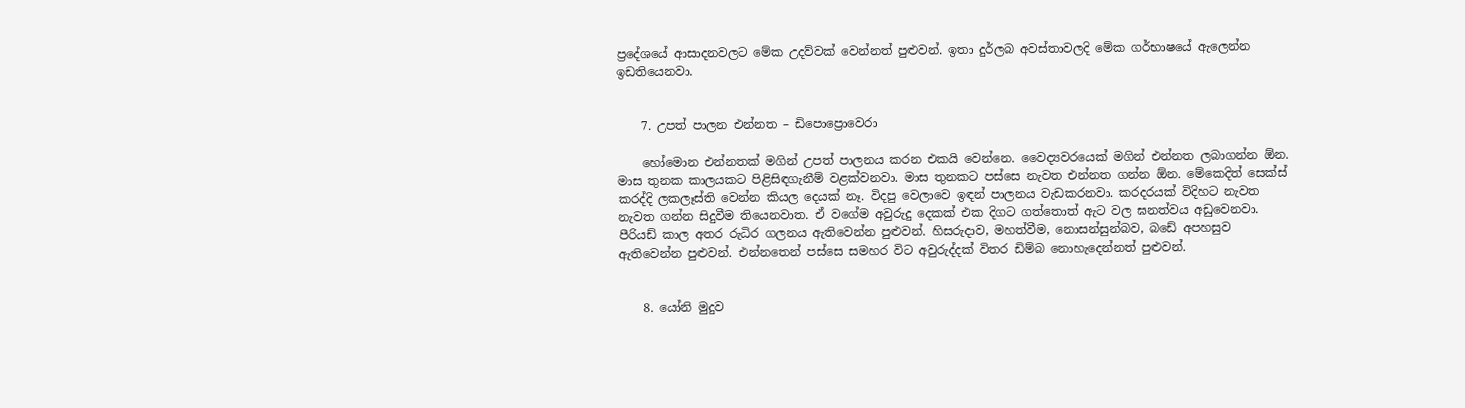ප්‍රදේශයේ ආසාදනවලට මේක උදව්වක් වෙන්නත් පුළුවන්. ඉතා දුර්ලබ අවස්තාවලදි මේක ගර්භාෂයේ ඇලෙන්න ඉඩතියෙනවා.


    7. උපත් පාලන එන්නත – ඩිපොප්‍රොවෙරා

    හෝමොන එන්නතක් මගින් උපත් පාලනය කරන එකයි වෙන්නෙ. වෛද්‍යවරයෙක් මගින් එන්නත ලබාගන්න ඕන. මාස තුනක කාලයකට පිළිසිඳගැනීම් වළක්වනවා. මාස තුනකට පස්සෙ නැවත එන්නත ගන්න ඕන. මේකෙදිත් සෙක්ස් කරද්දි ලකලෑස්ති වෙන්න කියල දෙයක් නෑ. විදපු වෙලාවෙ ඉඳන් පාලනය වැඩකරනවා. කරදරයක් විදිහට නැවත නැවත ගන්න සිදුවීම තියෙනවාත. ඒ වගේම අවුරුදු දෙකක් එක දිගට ගත්තොත් ඇට වල ඝනත්වය අඩුවෙනවා. පීරියඩ් කාල අතර රුධිර ගලනය ඇතිවෙන්න පුළුවන්. හිසරුදාව, මහත්වීම, නොසන්සුන්බව, බඩේ අපහසුව ඇතිවෙන්න පුළුවන්. එන්නතෙන් පස්සෙ සමහර විට අවුරුද්දක් විතර ඩිම්බ නොහැදෙන්නත් පුළුවන්.


    8. යෝනි මුදුව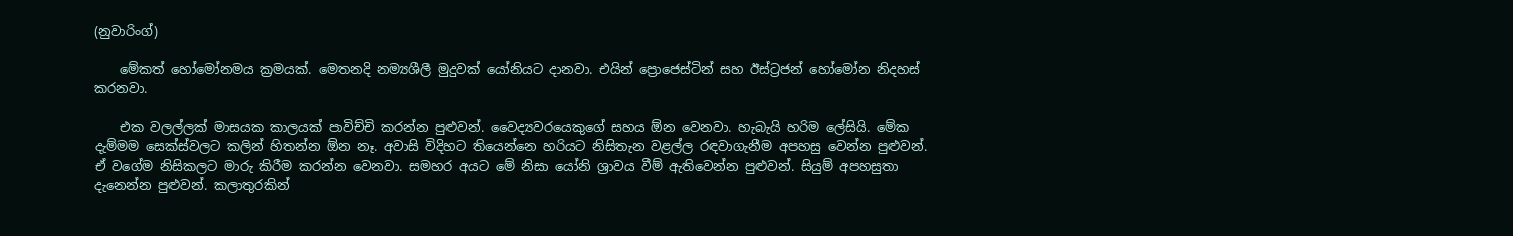(නුවාරිංග්)

    මේකත් හෝමෝනමය ක්‍රමයක්. මෙතනදි නම්‍යශීලී මුදුවක් යෝනියට දානවා. එයින් ප්‍රොජෙස්ටින් සහ ඊස්ට්‍රජන් හෝමෝන නිදහස් කරනවා.

    එක වලල්ලක් මාසයක කාලයක් පාවිච්චි කරන්න පුළුවන්. වෛද්‍යවරයෙකුගේ සහය ඕන වෙනවා. හැබැයි හරිම ලේසියි. මේක දැම්මම සෙක්ස්වලට කලින් හිතන්න ඕන නෑ. අවාසි විදිහට තියෙන්නෙ හරියට නිසිතැන වළල්ල රඳවාගැනීම අපහසු වෙන්න පුළුවන්. ඒ වගේම නිසිකලට මාරු කිරීම කරන්න වෙනවා. සමහර අයට මේ නිසා යෝනි ශ්‍රාවය වීම් ඇතිවෙන්න පුළුවන්. සියුම් අපහසුතා දැනෙන්න පුළුවන්. කලාතුරකින්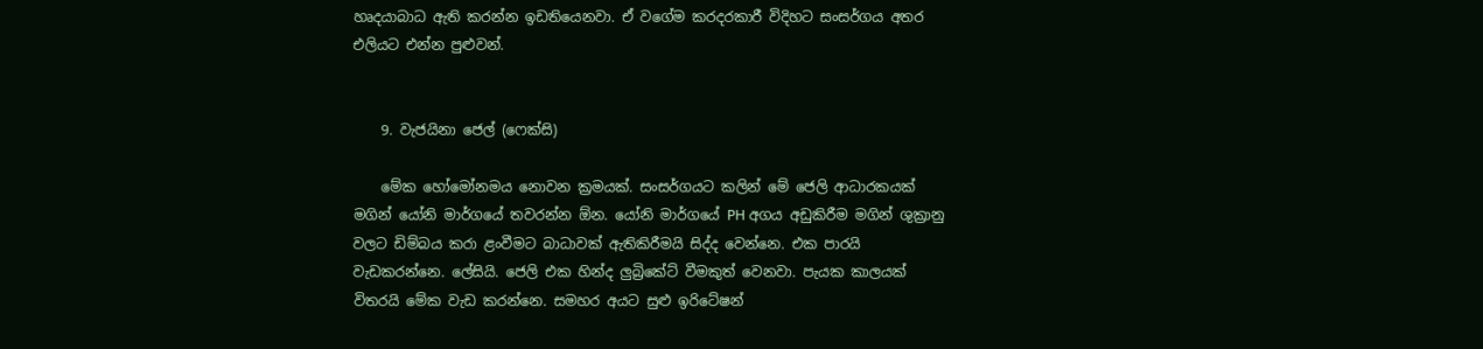හෘදයාබාධ ඇති කරන්න ඉඩතියෙනවා. ඒ වගේම කරදරකාරී විදිහට සංසර්ගය අතර එලියට එන්න පුළුවන්.


    9. වැජයිනා ජෙල් (ෆෙක්සි)

    මේක හෝමෝනමය නොවන ක්‍රමයක්. සංසර්ගයට කලින් මේ ජෙලි ආධාරකයක් මගින් යෝනි මාර්ගයේ තවරන්න ඕන. යෝනි මාර්ගයේ PH අගය අඩුකිරීම මගින් ශුක්‍රානු වලට ඩිම්බය කරා ළංවීමට බාධාවක් ඇතිකිරීමයි සිද්ද වෙන්නෙ. එක පාරයි වැඩකරන්නෙ. ලේසියි. ජෙලි එක හින්ද ලුබ්‍රිකේට් වීමකුත් වෙනවා. පැයක කාලයක් විතරයි මේක වැඩ කරන්නෙ. සමහර අයට සුළු ඉරිටේෂන්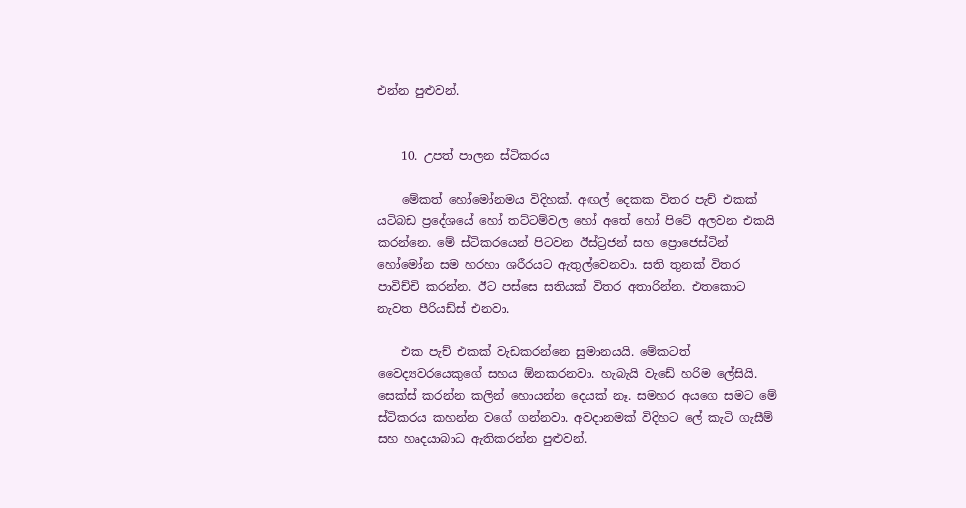එන්න පුළුවන්.


    10. උපත් පාලන ස්ටිකරය

    මේකත් හෝමෝනමය විදිහක්. අඟල් දෙකක විතර පැච් එකක් යටිබඩ ප්‍රදේශයේ හෝ තට්ටම්වල හෝ අතේ හෝ පිටේ අලවන එකයි කරන්නෙ. මේ ස්ටිකරයෙන් පිටවන ඊස්ට්‍රජන් සහ ප්‍රොජෙස්ටින් හෝමෝන සම හරහා ශරීරයට ඇතුල්වෙනවා. සති තුනක් විතර පාවිච්චි කරන්න. ඊට පස්සෙ සතියක් විතර අතාරින්න. එතකොට නැවත පීරියඩ්ස් එනවා.

    එක පැච් එකක් වැඩකරන්නෙ සුමානයයි. මේකටත් වෛද්‍යවරයෙකුගේ සහය ඕනකරනවා. හැබැයි වැඩේ හරිම ලේසියි. සෙක්ස් කරන්න කලින් හොයන්න දෙයක් නෑ. සමහර අයගෙ සමට මේ ස්ටිකරය කහන්න වගේ ගන්නවා. අවදානමක් විදිහට ලේ කැටි ගැසීම් සහ හෘදයාබාධ ඇතිකරන්න පුළුවන්.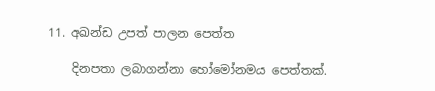11. අඛන්ඩ උපත් පාලන පෙත්ත

    දිනපතා ලබාගන්නා හෝමෝනමය පෙත්තක්.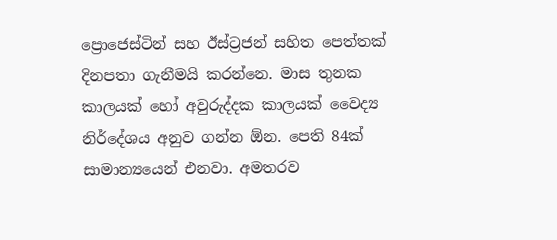ප්‍රොජෙස්ටින් සහ ඊස්ට්‍රජන් සහිත පෙත්තක් දිනපතා ගැනීමයි කරන්නෙ. මාස තුනක කාලයක් හෝ අවුරුද්දක කාලයක් වෛද්‍ය නිර්දේශය අනුව ගන්න ඕන. පෙති 84ක් සාමාන්‍යයෙන් එනවා. අමතරව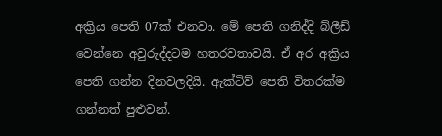අක්‍රිය පෙති 07ක් එනවා. මේ පෙති ගනිද්දි බ්ලීඩ් වෙන්නෙ අවුරුද්දටම හතරවතාවයි. ඒ අර අක්‍රිය පෙති ගන්න දිනවලදියි. ඇක්ටිව් පෙති විතරක්ම ගන්නත් පුළුවන්.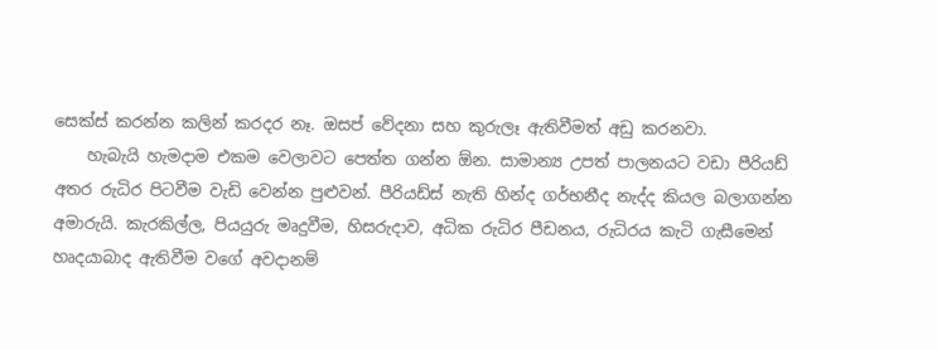සෙක්ස් කරන්න කලින් කරදර නෑ. ඔසප් වේදනා සහ කුරුලෑ ඇතිවීමත් අඩු කරනවා.
    හැබැයි හැමදාම එකම වෙලාවට පෙත්ත ගන්න ඕන. සාමාන්‍ය උපත් පාලනයට වඩා පීරියඩ් අතර රුධිර පිටවීම වැඩි වෙන්න පුළුවන්. පීරියඩ්ස් නැති හින්ද ගර්භනීද නැද්ද කියල බලාගන්න අමාරුයි. කැරකිල්ල, පියයුරු මෘදුවීම, හිසරුදාව, අධික රුධිර පීඩනය, රුධිරය කැටි ගැසීමෙන් හෘදයාබාද ඇතිවීම වගේ අවදානම්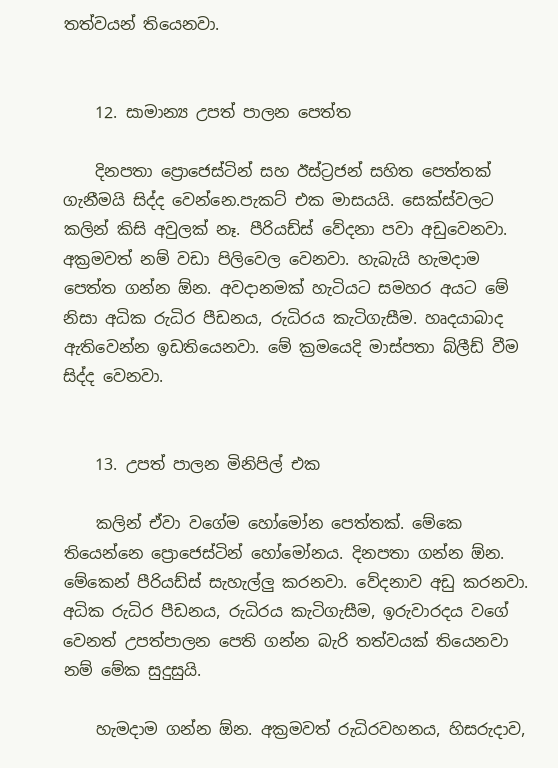තත්වයන් තියෙනවා.


    12. සාමාන්‍ය උපත් පාලන පෙත්ත

    දිනපතා ප්‍රොජෙස්ටින් සහ ඊස්ට්‍රජන් සහිත පෙත්තක් ගැනීමයි සිද්ද වෙන්නෙ.පැකට් එක මාසයයි. සෙක්ස්වලට කලින් කිසි අවුලක් නෑ. පීරියඩ්ස් වේදනා පවා අඩුවෙනවා. අක්‍රමවත් නම් වඩා පිලිවෙල වෙනවා. හැබැයි හැමදාම පෙත්ත ගන්න ඕන. අවදානමක් හැටියට සමහර අයට මේ නිසා අධික රුධිර පීඩනය, රුධිරය කැටිගැසීම. හෘදයාබාද ඇතිවෙන්න ඉඩතියෙනවා. මේ ක්‍රමයෙදි මාස්පතා බ්ලීඩ් වීම සිද්ද වෙනවා.


    13. උපත් පාලන මිනිපිල් එක

    කලින් ඒවා වගේම හෝමෝන පෙත්තක්. මේකෙ තියෙන්නෙ ප්‍රොජෙස්ටින් හෝමෝනය. දිනපතා ගන්න ඕන. මේකෙන් පීරියඩ්ස් සැහැල්ලු කරනවා. වේදනාව අඩු කරනවා. අධික රුධිර පීඩනය, රුධිරය කැටිගැසීම, ඉරුවාරදය වගේ වෙනත් උපත්පාලන පෙති ගන්න බැරි තත්වයක් තියෙනවා නම් මේක සුදුසුයි.

    හැමදාම ගන්න ඕන. අක්‍රමවත් රුධිරවහනය, හිසරුදාව,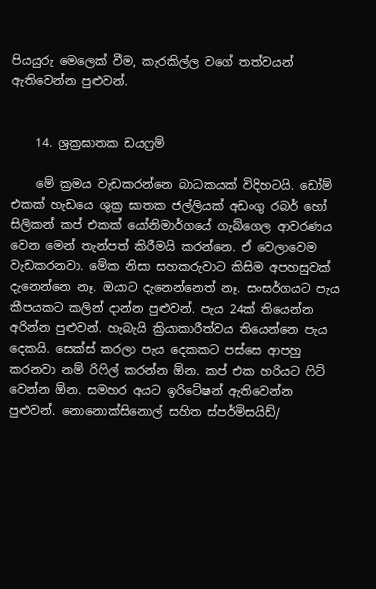පියයුරු මෙලෙක් වීම, කැරකිල්ල වගේ තත්වයන් ඇතිවෙන්න පුළුවන්.


    14. ශ්‍රක්‍රඝාතක ඩයෆ්‍රම්

    මේ ක්‍රමය වැඩකරන්නෙ බාධකයක් විදිහටයි. ඩෝම් එකක් හැඩයෙ ශුක්‍ර ඝාතක ජල්ලියක් අඩංගු රබර් හෝ සිලිකන් කප් එකක් යෝනිමාර්ගයේ ගැබ්ගෙල ආවරණය වෙන මෙන් තැන්පත් කිරීමයි කරන්නෙ. ඒ වෙලාවෙම වැඩකරනවා. මේක නිසා සහකරුවාට කිසිම අපහසුවක් දැනෙන්නෙ නෑ. ඔයාට දැනෙන්නෙත් නෑ. සංසර්ගයට පැය කීපයකට කලින් දාන්න පුළුවන්. පැය 24ක් තියෙන්න අරින්න පුළුවන්. හැබැයි ක්‍රියාකාරීත්වය තියෙන්නෙ පැය දෙකයි. සෙක්ස් කරලා පැය දෙකකට පස්සෙ ආපහු කරනවා නම් රිෆිල් කරන්න ඕන. කප් එක හරියට ෆිට් වෙන්න ඕන. සමහර අයට ඉරිටේෂන් ඇතිවෙන්න පුළුවන්. නොනොක්සිනොල් සහිත ස්පර්මිසයිඩ්/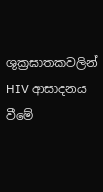ශුක්‍රඝාතකවලින් HIV ආසාදනය වීමේ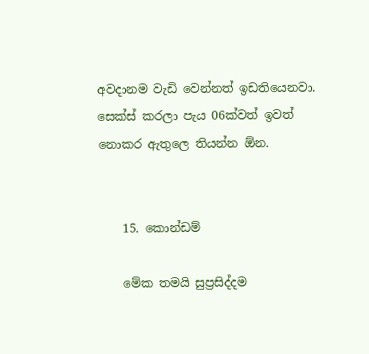අවදානම වැඩි වෙන්නත් ඉඩතියෙනවා. සෙක්ස් කරලා පැය 06ක්වත් ඉවත් නොකර ඇතුලෙ තියන්න ඕන.


    15. කොන්ඩම්

    මේක තමයි සුප්‍රසිද්දම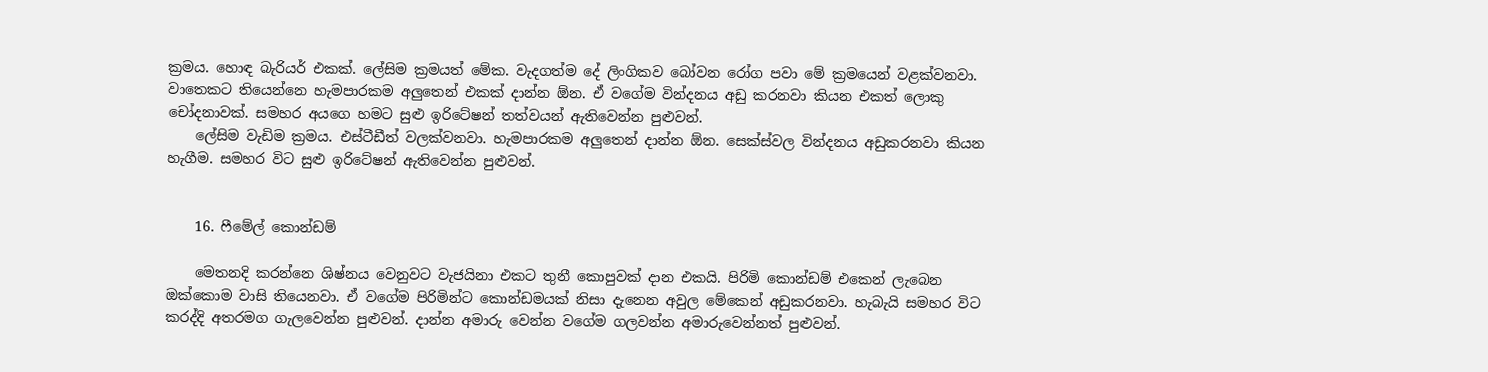ක්‍රමය. හොඳ බැරියර් එකක්. ලේසිම ක්‍රමයත් මේක. වැදගත්ම දේ ලිංගිකව බෝවන රෝග පවා මේ ක්‍රමයෙන් වළක්වනවා. වාතෙකට තියෙන්නෙ හැමපාරකම අලුතෙන් එකක් දාන්න ඕන. ඒ වගේම වින්දනය අඩු කරනවා කියන එකත් ලොකු චෝදනාවක්. සමහර අයගෙ හමට සුළු ඉරිටේෂන් තත්වයන් ඇතිවෙන්න පුළුවන්.
    ලේසිම වැඩිම ක්‍රමය. එස්ටීඩීත් වලක්වනවා. හැමපාරකම අලුතෙන් දාන්න ඕන. සෙක්ස්වල වින්දනය අඩුකරනවා කියන හැගීම. සමහර විට සුළු ඉරිටේෂන් ඇතිවෙන්න පුළුවන්.


    16. ෆීමේල් කොන්ඩම්

    මෙතනදි කරන්නෙ ශිෂ්නය වෙනුවට වැජයිනා එකට තුනී කොපුවක් දාන එකයි. පිරිමි කොන්ඩම් එකෙන් ලැබෙන ඔක්කොම වාසි තියෙනවා. ඒ වගේම පිරිමින්ට කොන්ඩමයක් නිසා දැනෙන අවුල මේකෙන් අඩුකරනවා. හැබැයි සමහර විට කරද්දි අතරමග ගැලවෙන්න පුළුවන්. දාන්න අමාරු වෙන්න වගේම ගලවන්න අමාරුවෙන්නත් පුළුවන්.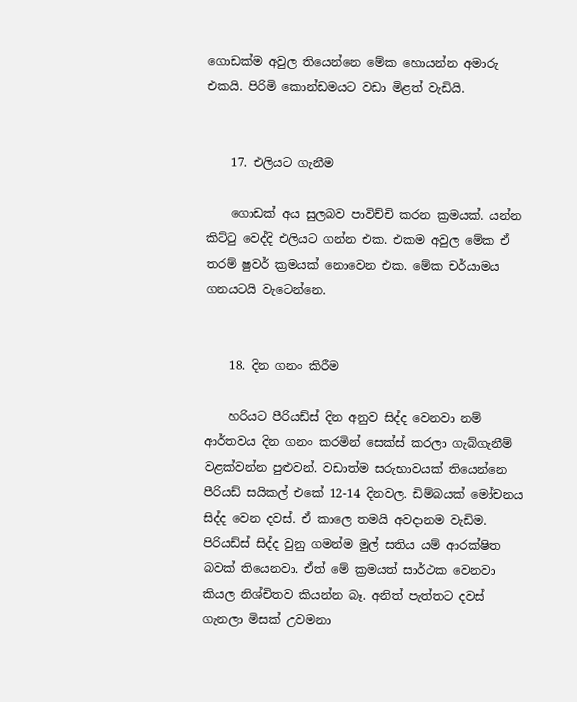ගොඩක්ම අවුල තියෙන්නෙ මේක හොයන්න අමාරු එකයි. පිරිමි කොන්ඩමයට වඩා මිළත් වැඩියි.


    17. එලියට ගැනීම

    ගොඩක් අය සුලබව පාවිච්චි කරන ක්‍රමයක්. යන්න කිට්ටු වෙද්දි එලියට ගන්න එක. එකම අවුල මේක ඒ තරම් ෂුවර් ක්‍රමයක් නොවෙන එක. මේක චර්යාමය ගනයටයි වැටෙන්නෙ.


    18. දින ගනං කිරීම

    හරියට පීරියඩ්ස් දින අනුව සිද්ද වෙනවා නම් ආර්තවය දින ගනං කරමින් සෙක්ස් කරලා ගැබ්ගැනීම් වළක්වන්න පුළුවන්. වඩාත්ම සරුභාවයක් තියෙන්නෙ පීරියඩ් සයිකල් එකේ 12-14 දිනවල. ඩිම්බයක් මෝචනය සිද්ද වෙන දවස්. ඒ කාලෙ තමයි අවදානම වැඩිම. පිරියඩ්ස් සිද්ද වුනු ගමන්ම මුල් සතිය යම් ආරක්ෂිත බවක් තියෙනවා. ඒත් මේ ක්‍රමයත් සාර්ථක වෙනවා කියල නිශ්චිතව කියන්න බෑ. අනිත් පැත්තට දවස් ගැනලා මිසක් උවමනා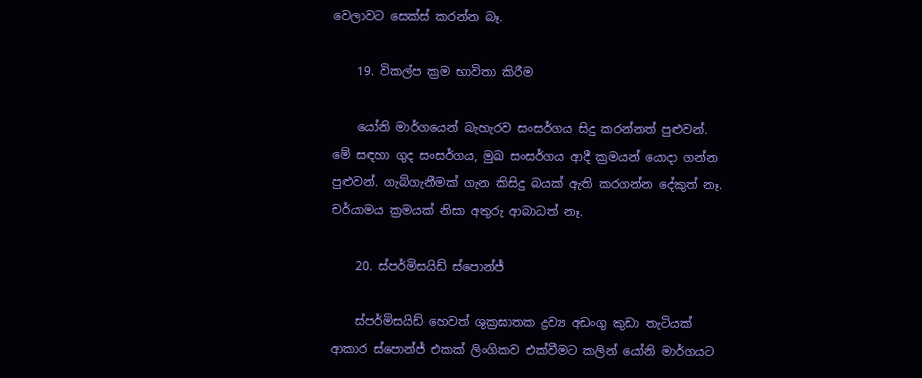වෙලාවට සෙක්ස් කරන්න බෑ.

    19. විකල්ප ක්‍රම භාවිතා කිරීම

    යෝනි මාර්ගයෙන් බැහැරව සංසර්ගය සිදු කරන්නත් පුළුවන්. මේ සඳහා ගුද සංසර්ගය, මුඛ සංසර්ගය ආදී ක්‍රමයන් යොදා ගන්න පුළුවන්. ගැබ්ගැනීමක් ගැන කිසිදු බයක් ඇති කරගන්න දේකුත් නෑ. චර්යාමය ක්‍රමයක් නිසා අතුරු ආබාධත් නෑ.

    20. ස්පර්මිසයිඩ් ස්පොන්ජ්

    ස්පර්මිසයිඩ් හෙවත් ශුක්‍රඝාතක ද්‍රව්‍ය අඩංගු කුඩා තැටියක් ආකාර ස්පොන්ජ් එකක් ලිංගිකව එක්වීමට කලින් යෝනි මාර්ගයට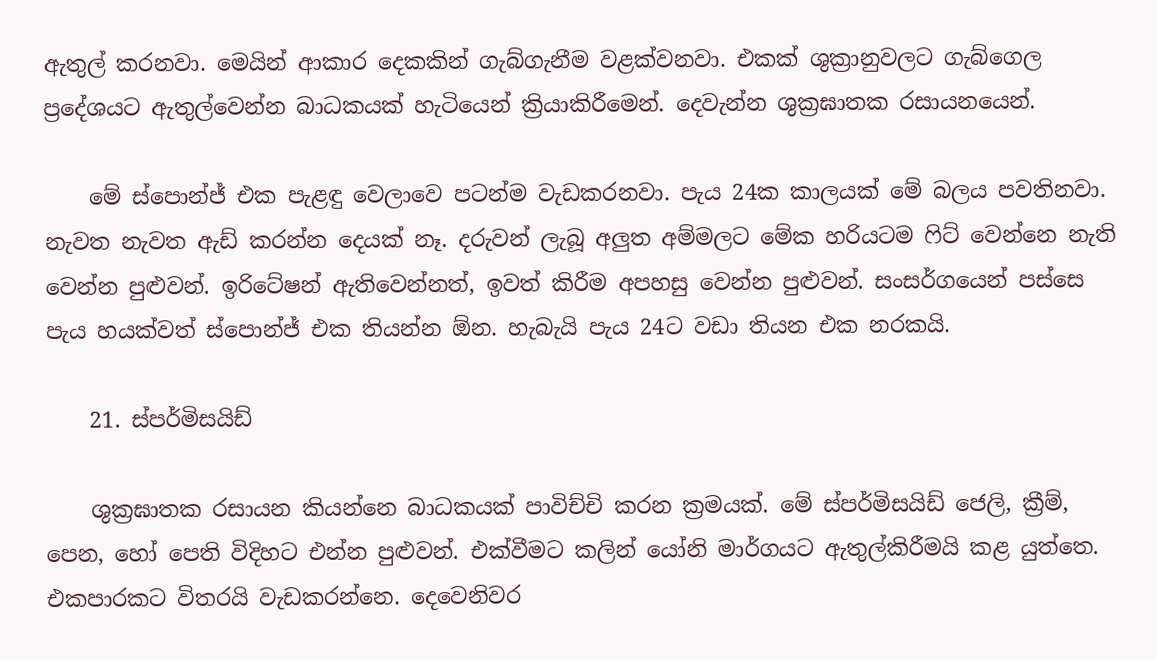ඇතුල් කරනවා. මෙයින් ආකාර දෙකකින් ගැබ්ගැනීම වළක්වනවා. එකක් ශුක්‍රානුවලට ගැබ්ගෙල ප්‍රදේශයට ඇතුල්වෙන්න බාධකයක් හැටියෙන් ක්‍රියාකිරීමෙන්. දෙවැන්න ශුක්‍රඝාතක රසායනයෙන්.

    මේ ස්පොන්ජ් එක පැළඳු වෙලාවෙ පටන්ම වැඩකරනවා. පැය 24ක කාලයක් මේ බලය පවතිනවා. නැවත නැවත ඇඩ් කරන්න දෙයක් නෑ. දරුවන් ලැබූ අලුත අම්මලට මේක හරියටම ෆිට් වෙන්නෙ නැති වෙන්න පුළුවන්. ඉරිටේෂන් ඇතිවෙන්නත්, ඉවත් කිරීම අපහසු වෙන්න පුළුවන්. සංසර්ගයෙන් පස්සෙ පැය හයක්වත් ස්පොන්ජ් එක තියන්න ඕන. හැබැයි පැය 24ට වඩා තියන එක නරකයි.

    21. ස්පර්මිසයිඩ්

    ශුක්‍රඝාතක රසායන කියන්නෙ බාධකයක් පාවිච්චි කරන ක්‍රමයක්. මේ ස්පර්මිසයිඩ් ජෙලි, ක්‍රීම්, පෙන, හෝ පෙති විදිහට එන්න පුළුවන්. එක්වීමට කලින් යෝනි මාර්ගයට ඇතුල්කිරීමයි කළ යුත්තෙ. එකපාරකට විතරයි වැඩකරන්නෙ. දෙවෙනිවර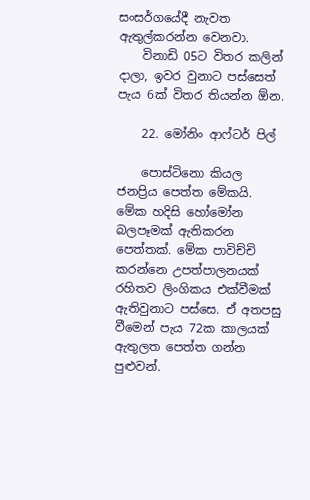සංසර්ගයේදී නැවත ඇතුල්කරන්න වෙනවා.
    විනාඩි 05ට විතර කලින් දාලා, ඉවර වුනාට පස්සෙත් පැය 6ක් විතර තියන්න ඕන.

    22. මෝනිං ආෆ්ටර් පිල්

    පොස්ටිනො කියල ජනප්‍රිය පෙත්ත මේකයි. මේක හදිසි හෝමෝන බලපෑමක් ඇතිකරන පෙත්තක්. මේක පාවිච්චි කරන්නෙ උපත්පාලනයක් රහිතව ලිංගිකය එක්වීමක් ඇතිවුනාට පස්සෙ. ඒ අතපසු වීමෙන් පැය 72ක කාලයක් ඇතුලත පෙත්ත ගන්න පුළුවන්.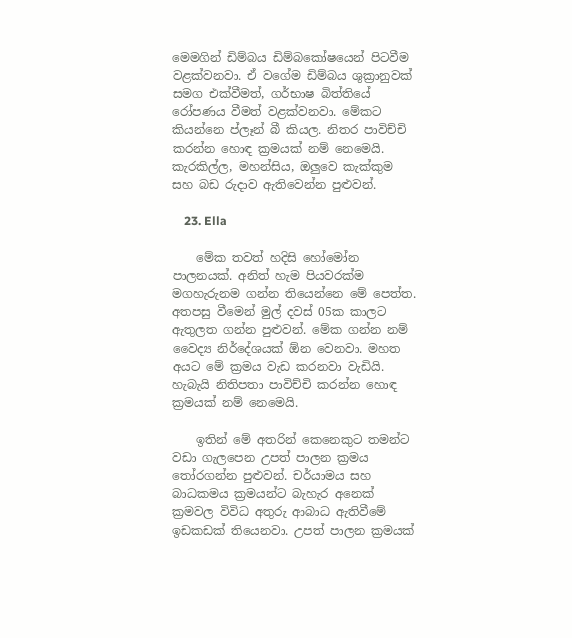මෙමගින් ඩිම්බය ඩිම්බකෝෂයෙන් පිටවීම වළක්වනවා. ඒ වගේම ඩිම්බය ශුක්‍රානුවක් සමග එක්වීමත්, ගර්භාෂ බිත්තියේ රෝපණය වීමත් වළක්වනවා. මේකට කියන්නෙ ප්ලෑන් බී කියල. නිතර පාවිච්චි කරන්න හොඳ ක්‍රමයක් නම් නෙමෙයි. කැරකිල්ල, මහන්සිය, ඔලුවෙ කැක්කුම සහ බඩ රුදාව ඇතිවෙන්න පුළුවන්.

    23. Ella

    මේක තවත් හදිසි හෝමෝන පාලනයක්. අනිත් හැම පියවරක්ම මගහැරුනම ගන්න තියෙන්නෙ මේ පෙත්ත. අතපසු වීමෙන් මුල් දවස් 05ක කාලට ඇතුලත ගන්න පුළුවන්. මේක ගන්න නම් වෛද්‍ය නිර්දේශයක් ඕන වෙනවා. මහත අයට මේ ක්‍රමය වැඩ කරනවා වැඩියි. හැබැයි නිතිපතා පාවිච්චි කරන්න හොඳ ක්‍රමයක් නම් නෙමෙයි.

    ඉතින් මේ අතරින් කෙනෙකුට තමන්ට වඩා ගැලපෙන උපත් පාලන ක්‍රමය තෝරගන්න පුළුවන්. චර්යාමය සහ බාධකමය ක්‍රමයන්ට බැහැර අනෙක් ක්‍රමවල විවිධ අතුරු ආබාධ ඇතිවීමේ ඉඩකඩක් තියෙනවා. උපත් පාලන ක්‍රමයක්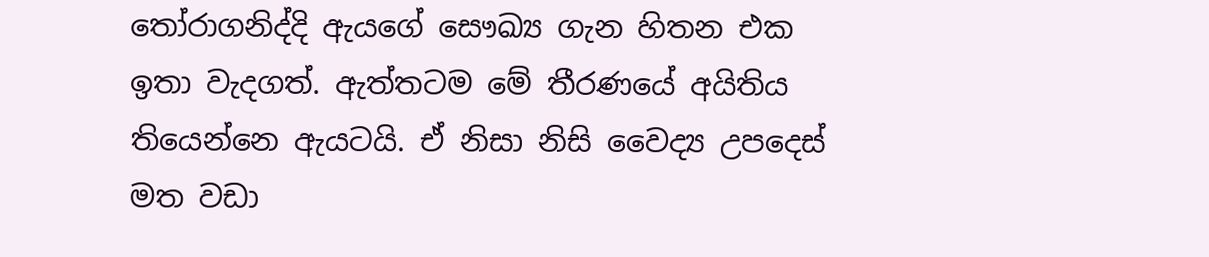තෝරාගනිද්දි ඇයගේ සෞඛ්‍ය ගැන හිතන එක ඉතා වැදගත්. ඇත්තටම මේ තීරණයේ අයිතිය තියෙන්නෙ ඇයටයි. ඒ නිසා නිසි වෛද්‍ය උපදෙස් මත වඩා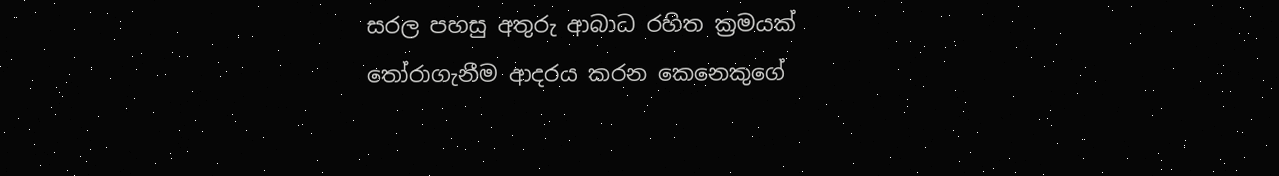සරල පහසු අතුරු ආබාධ රහිත ක්‍රමයක් තෝරාගැනීම ආදරය කරන කෙනෙකුගේ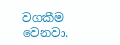වගකීම වෙනවා.